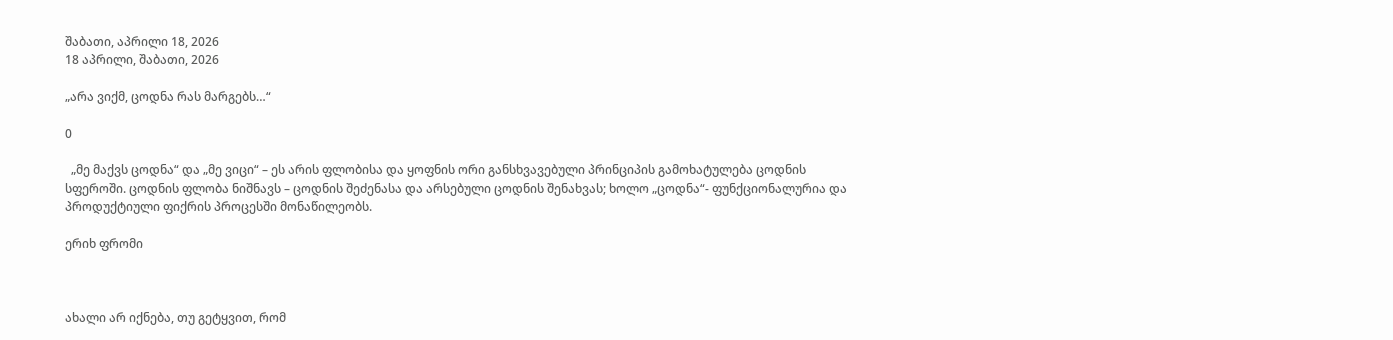შაბათი, აპრილი 18, 2026
18 აპრილი, შაბათი, 2026

„არა ვიქმ, ცოდნა რას მარგებს…“

0

  „მე მაქვს ცოდნა“ და „მე ვიცი“ – ეს არის ფლობისა და ყოფნის ორი განსხვავებული პრინციპის გამოხატულება ცოდნის სფეროში. ცოდნის ფლობა ნიშნავს – ცოდნის შეძენასა და არსებული ცოდნის შენახვას; ხოლო „ცოდნა“- ფუნქციონალურია და პროდუქტიული ფიქრის პროცესში მონაწილეობს.

ერიხ ფრომი



ახალი არ იქნება, თუ გეტყვით, რომ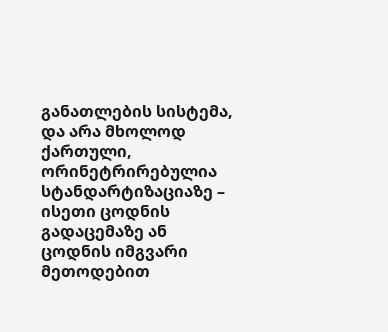განათლების სისტემა, და არა მხოლოდ ქართული, ორინეტრირებულია სტანდარტიზაციაზე – ისეთი ცოდნის გადაცემაზე ან ცოდნის იმგვარი მეთოდებით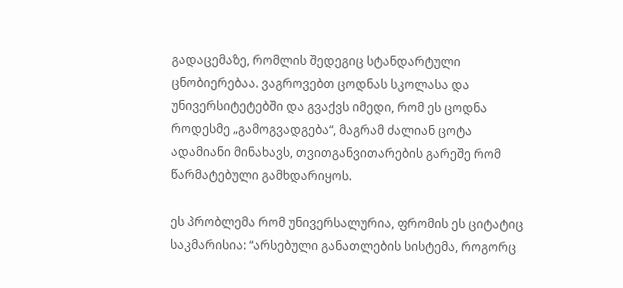გადაცემაზე, რომლის შედეგიც სტანდარტული ცნობიერებაა. ვაგროვებთ ცოდნას სკოლასა და უნივერსიტეტებში და გვაქვს იმედი, რომ ეს ცოდნა როდესმე „გამოგვადგება“, მაგრამ ძალიან ცოტა ადამიანი მინახავს, თვითგანვითარების გარეშე რომ წარმატებული გამხდარიყოს.

ეს პრობლემა რომ უნივერსალურია, ფრომის ეს ციტატიც საკმარისია: “არსებული განათლების სისტემა, როგორც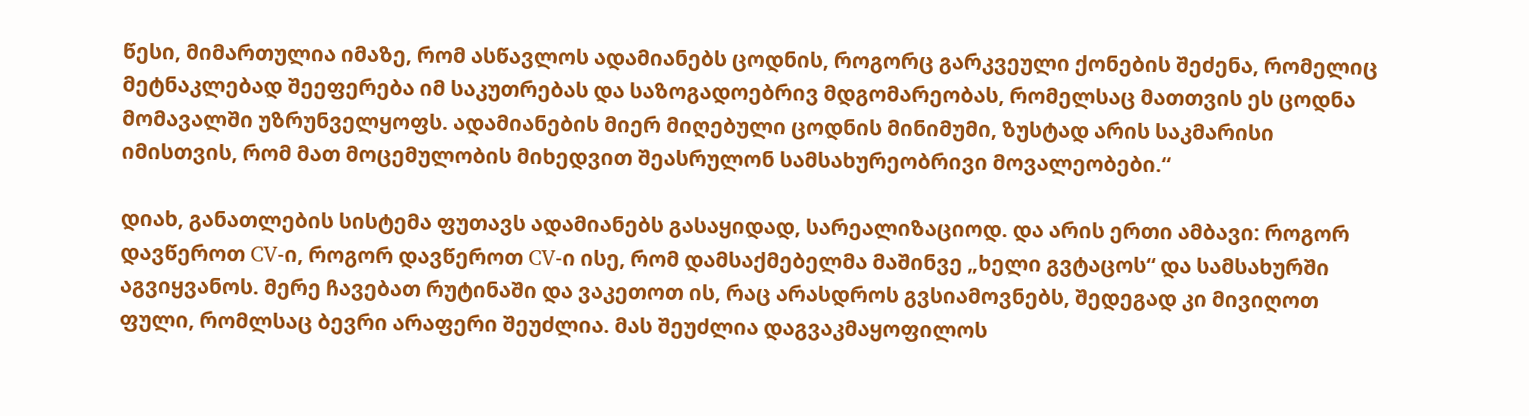წესი, მიმართულია იმაზე, რომ ასწავლოს ადამიანებს ცოდნის, როგორც გარკვეული ქონების შეძენა, რომელიც მეტნაკლებად შეეფერება იმ საკუთრებას და საზოგადოებრივ მდგომარეობას, რომელსაც მათთვის ეს ცოდნა მომავალში უზრუნველყოფს. ადამიანების მიერ მიღებული ცოდნის მინიმუმი, ზუსტად არის საკმარისი იმისთვის, რომ მათ მოცემულობის მიხედვით შეასრულონ სამსახურეობრივი მოვალეობები.“

დიახ, განათლების სისტემა ფუთავს ადამიანებს გასაყიდად, სარეალიზაციოდ. და არის ერთი ამბავი: როგორ დავწეროთ CV-ი, როგორ დავწეროთ CV-ი ისე, რომ დამსაქმებელმა მაშინვე „ხელი გვტაცოს“ და სამსახურში აგვიყვანოს. მერე ჩავებათ რუტინაში და ვაკეთოთ ის, რაც არასდროს გვსიამოვნებს, შედეგად კი მივიღოთ ფული, რომლსაც ბევრი არაფერი შეუძლია. მას შეუძლია დაგვაკმაყოფილოს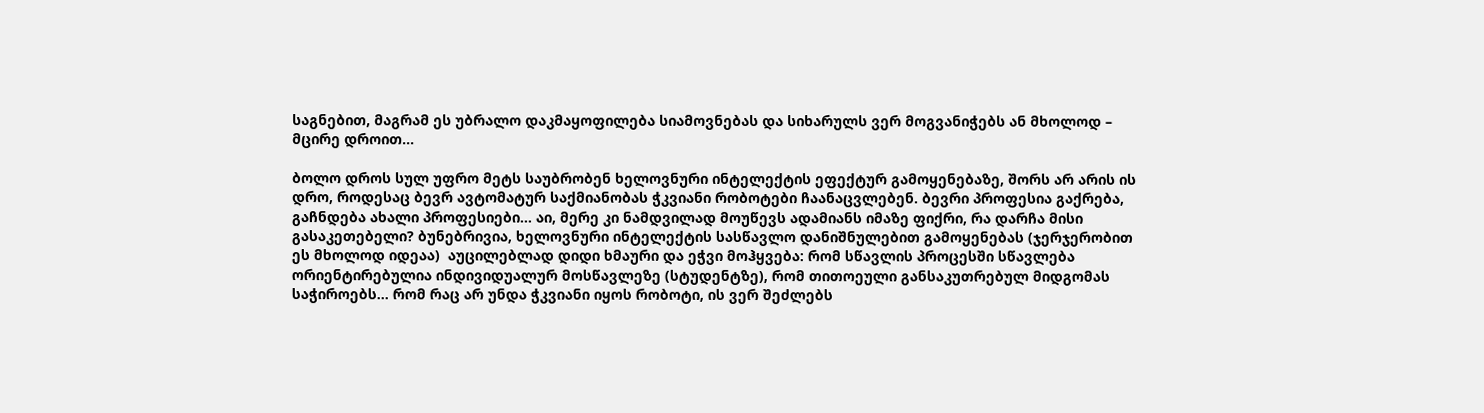საგნებით, მაგრამ ეს უბრალო დაკმაყოფილება სიამოვნებას და სიხარულს ვერ მოგვანიჭებს ან მხოლოდ –  მცირე დროით…

ბოლო დროს სულ უფრო მეტს საუბრობენ ხელოვნური ინტელექტის ეფექტურ გამოყენებაზე, შორს არ არის ის დრო, როდესაც ბევრ ავტომატურ საქმიანობას ჭკვიანი რობოტები ჩაანაცვლებენ. ბევრი პროფესია გაქრება, გაჩნდება ახალი პროფესიები… აი, მერე კი ნამდვილად მოუწევს ადამიანს იმაზე ფიქრი, რა დარჩა მისი გასაკეთებელი? ბუნებრივია, ხელოვნური ინტელექტის სასწავლო დანიშნულებით გამოყენებას (ჯერჯერობით ეს მხოლოდ იდეაა)  აუცილებლად დიდი ხმაური და ეჭვი მოჰყვება: რომ სწავლის პროცესში სწავლება ორიენტირებულია ინდივიდუალურ მოსწავლეზე (სტუდენტზე), რომ თითოეული განსაკუთრებულ მიდგომას საჭიროებს… რომ რაც არ უნდა ჭკვიანი იყოს რობოტი, ის ვერ შეძლებს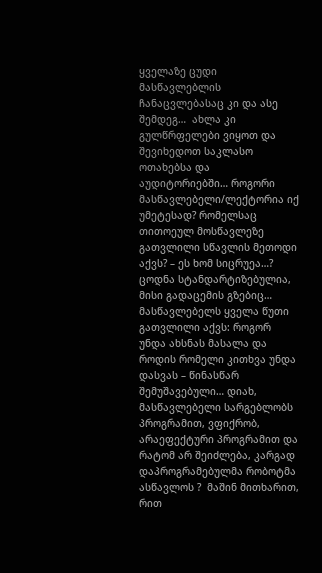ყველაზე ცუდი მასწავლებლის ჩანაცვლებასაც კი და ასე შემდეგ…  ახლა კი გულწრფელები ვიყოთ და შევიხედოთ საკლასო ოთახებსა და აუდიტორიებში… როგორი მასწავლებელი/ლექტორია იქ უმეტესად? რომელსაც თითოეულ მოსწავლეზე გათვლილი სწავლის მეთოდი აქვს? – ეს ხომ სიცრუეა…? ცოდნა სტანდარტიზებულია, მისი გადაცემის გზებიც… მასწავლებელს ყველა წუთი გათვლილი აქვს: როგორ უნდა ახსნას მასალა და როდის რომელი კითხვა უნდა დასვას – წინასწარ შემუშავებული… დიახ, მასწავლებელი სარგებლობს პროგრამით, ვფიქრობ, არაეფექტური პროგრამით და  რატომ არ შეიძლება, კარგად დაპროგრამებულმა რობოტმა ასწავლოს ?  მაშინ მითხარით, რით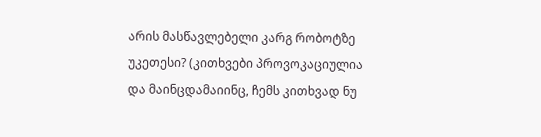არის მასწავლებელი კარგ რობოტზე უკეთესი? (კითხვები პროვოკაციულია და მაინცდამაიინც, ჩემს კითხვად ნუ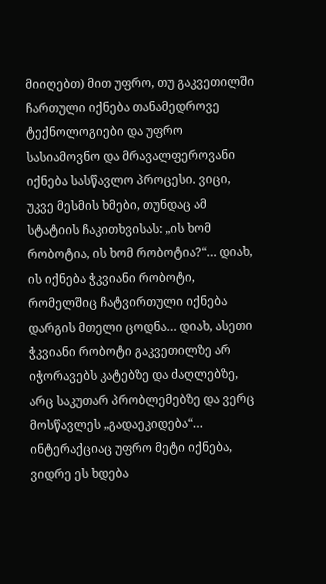მიიღებთ) მით უფრო, თუ გაკვეთილში ჩართული იქნება თანამედროვე ტექნოლოგიები და უფრო სასიამოვნო და მრავალფეროვანი იქნება სასწავლო პროცესი. ვიცი, უკვე მესმის ხმები, თუნდაც ამ სტატიის ჩაკითხვისას: „ის ხომ რობოტია, ის ხომ რობოტია?“… დიახ, ის იქნება ჭკვიანი რობოტი, რომელშიც ჩატვირთული იქნება დარგის მთელი ცოდნა… დიახ, ასეთი ჭკვიანი რობოტი გაკვეთილზე არ იჭორავებს კატებზე და ძაღლებზე, არც საკუთარ პრობლემებზე და ვერც მოსწავლეს „გადაეკიდება“… ინტერაქციაც უფრო მეტი იქნება, ვიდრე ეს ხდება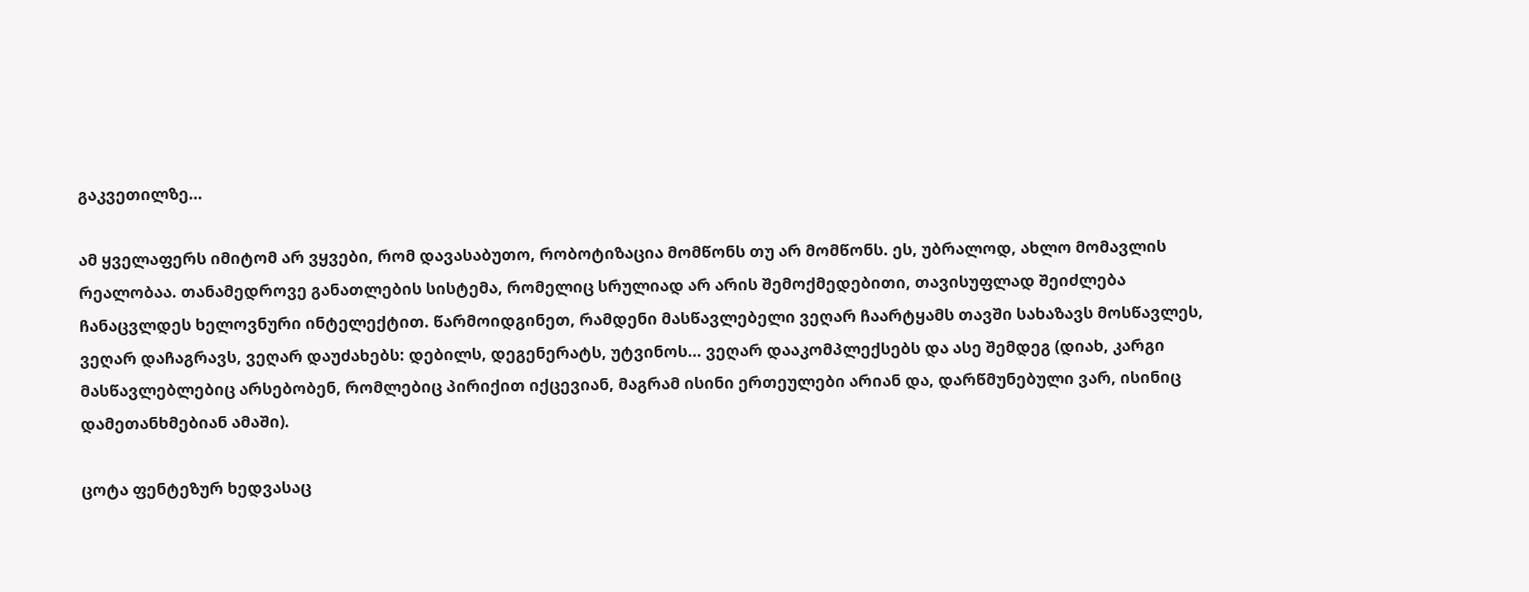გაკვეთილზე…

ამ ყველაფერს იმიტომ არ ვყვები, რომ დავასაბუთო, რობოტიზაცია მომწონს თუ არ მომწონს. ეს, უბრალოდ, ახლო მომავლის რეალობაა. თანამედროვე განათლების სისტემა, რომელიც სრულიად არ არის შემოქმედებითი, თავისუფლად შეიძლება ჩანაცვლდეს ხელოვნური ინტელექტით. წარმოიდგინეთ, რამდენი მასწავლებელი ვეღარ ჩაარტყამს თავში სახაზავს მოსწავლეს, ვეღარ დაჩაგრავს, ვეღარ დაუძახებს: დებილს, დეგენერატს, უტვინოს… ვეღარ დააკომპლექსებს და ასე შემდეგ (დიახ, კარგი მასწავლებლებიც არსებობენ, რომლებიც პირიქით იქცევიან, მაგრამ ისინი ერთეულები არიან და, დარწმუნებული ვარ, ისინიც დამეთანხმებიან ამაში).

ცოტა ფენტეზურ ხედვასაც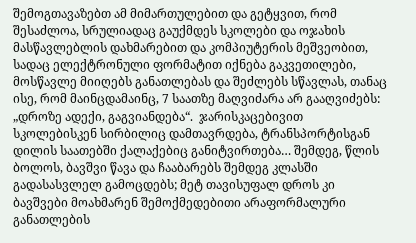შემოგთავაზებთ ამ მიმართულებით და გეტყვით, რომ შესაძლოა, სრულიადაც გაუქმდეს სკოლები და ოჯახის მასწავლებლის დახმარებით და კომპიუტერის მეშვეობით, სადაც ელექტრონული ფორმატით იქნება გაკვეთილები, მოსწავლე მიიღებს განათლებას და შეძლებს სწავლას, თანაც ისე, რომ მაინცდამაინც, 7 საათზე მაღვიძარა არ გააღვიძებს: „დროზე ადექი, გაგვიანდება“.  ჯარისკაცებივით სკოლებისკენ სირბილიც დამთავრდება, ტრანსპორტისგან დილის საათებში ქალაქებიც განიტვირთება… შემდეგ, წლის ბოლოს, ბავშვი წავა და ჩააბარებს შემდეგ კლასში გადასასვლელ გამოცდებს; მეტ თავისუფალ დროს კი ბავშვები მოახმარენ შემოქმედებითი არაფორმალური განათლების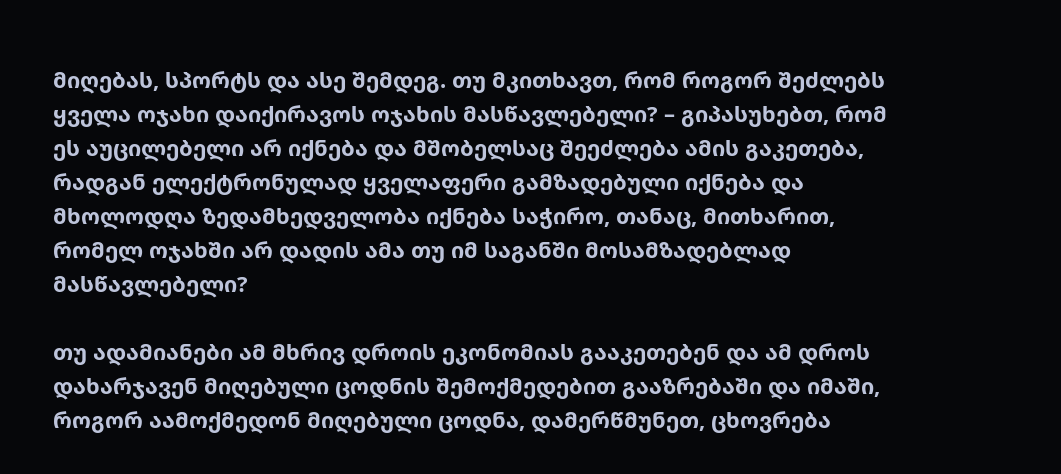მიღებას, სპორტს და ასე შემდეგ. თუ მკითხავთ, რომ როგორ შეძლებს ყველა ოჯახი დაიქირავოს ოჯახის მასწავლებელი? – გიპასუხებთ, რომ ეს აუცილებელი არ იქნება და მშობელსაც შეეძლება ამის გაკეთება, რადგან ელექტრონულად ყველაფერი გამზადებული იქნება და მხოლოდღა ზედამხედველობა იქნება საჭირო, თანაც, მითხარით, რომელ ოჯახში არ დადის ამა თუ იმ საგანში მოსამზადებლად მასწავლებელი?

თუ ადამიანები ამ მხრივ დროის ეკონომიას გააკეთებენ და ამ დროს დახარჯავენ მიღებული ცოდნის შემოქმედებით გააზრებაში და იმაში, როგორ აამოქმედონ მიღებული ცოდნა, დამერწმუნეთ, ცხოვრება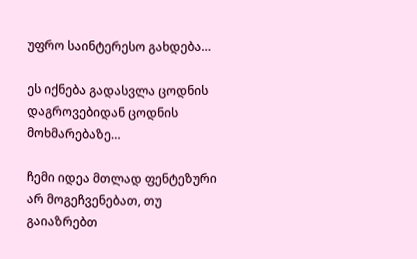უფრო საინტერესო გახდება…

ეს იქნება გადასვლა ცოდნის დაგროვებიდან ცოდნის მოხმარებაზე…

ჩემი იდეა მთლად ფენტეზური არ მოგეჩვენებათ, თუ გაიაზრებთ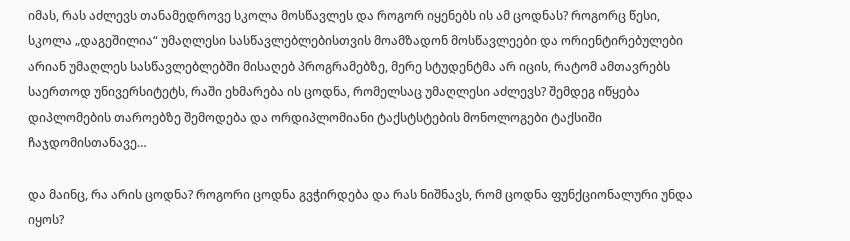იმას, რას აძლევს თანამედროვე სკოლა მოსწავლეს და როგორ იყენებს ის ამ ცოდნას? როგორც წესი, სკოლა „დაგეშილია“ უმაღლესი სასწავლებლებისთვის მოამზადონ მოსწავლეები და ორიენტირებულები არიან უმაღლეს სასწავლებლებში მისაღებ პროგრამებზე, მერე სტუდენტმა არ იცის, რატომ ამთავრებს საერთოდ უნივერსიტეტს, რაში ეხმარება ის ცოდნა, რომელსაც უმაღლესი აძლევს? შემდეგ იწყება დიპლომების თაროებზე შემოდება და ორდიპლომიანი ტაქსტსტების მონოლოგები ტაქსიში ჩაჯდომისთანავე…

და მაინც, რა არის ცოდნა? როგორი ცოდნა გვჭირდება და რას ნიშნავს, რომ ცოდნა ფუნქციონალური უნდა იყოს?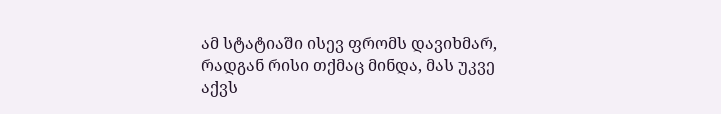ამ სტატიაში ისევ ფრომს დავიხმარ, რადგან რისი თქმაც მინდა, მას უკვე აქვს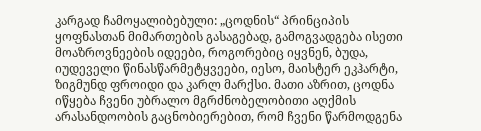კარგად ჩამოყალიბებული: „ცოდნის“ პრინციპის ყოფნასთან მიმართების გასაგებად, გამოგვადგება ისეთი მოაზროვნეების იდეები, როგორებიც იყვნენ, ბუდა, იუდეველი წინასწარმეტყვეები, იესო, მაისტერ ეკჰარტი, ზიგმუნდ ფროიდი და კარლ მარქსი. მათი აზრით, ცოდნა იწყება ჩვენი უბრალო მგრძნობელობითი აღქმის არასანდოობის გაცნობიერებით, რომ ჩვენი წარმოდგენა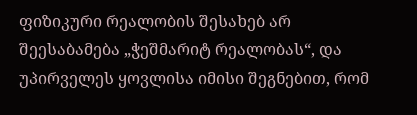ფიზიკური რეალობის შესახებ არ შეესაბამება „ჭეშმარიტ რეალობას“, და უპირველეს ყოვლისა იმისი შეგნებით, რომ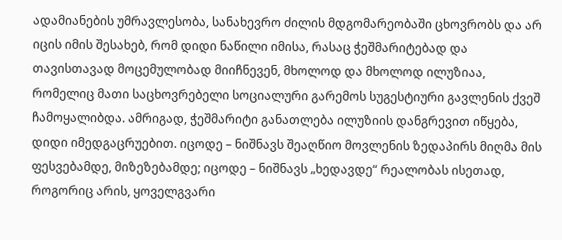ადამიანების უმრავლესობა, სანახევრო ძილის მდგომარეობაში ცხოვრობს და არ იცის იმის შესახებ, რომ დიდი ნაწილი იმისა, რასაც ჭეშმარიტებად და თავისთავად მოცემულობად მიიჩნევენ, მხოლოდ და მხოლოდ ილუზიაა, რომელიც მათი საცხოვრებელი სოციალური გარემოს სუგესტიური გავლენის ქვეშ ჩამოყალიბდა. ამრიგად, ჭეშმარიტი განათლება ილუზიის დანგრევით იწყება, დიდი იმედგაცრუებით. იცოდე – ნიშნავს შეაღწიო მოვლენის ზედაპირს მიღმა მის ფესვებამდე, მიზეზებამდე; იცოდე – ნიშნავს „ხედავდე“ რეალობას ისეთად, როგორიც არის, ყოველგვარი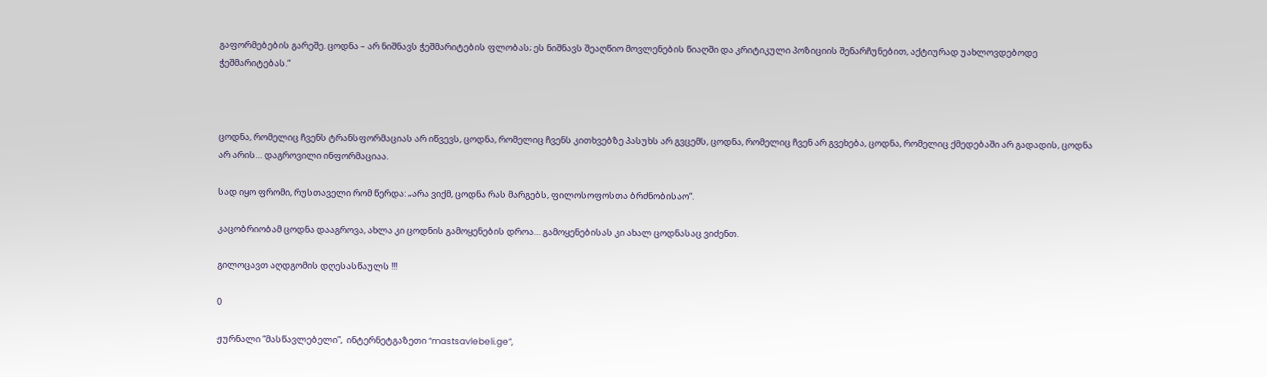გაფორმებების გარეშე. ცოდნა – არ ნიშნავს ჭეშმარიტების ფლობას; ეს ნიშნავს შეაღწიო მოვლენების წიაღში და კრიტიკული პოზიციის შენარჩუნებით, აქტიურად უახლოვდებოდე ჭეშმარიტებას.“



ცოდნა, რომელიც ჩვენს ტრანსფორმაციას არ იწვევს, ცოდნა, რომელიც ჩვენს კითხვებზე პასუხს არ გვცემს, ცოდნა, რომელიც ჩვენ არ გვეხება, ცოდნა, რომელიც ქმედებაში არ გადადის, ცოდნა არ არის… დაგროვილი ინფორმაციაა.

სად იყო ფრომი, რუსთაველი რომ წერდა: „არა ვიქმ, ცოდნა რას მარგებს, ფილოსოფოსთა ბრძნობისაო“.

კაცობრიობამ ცოდნა დააგროვა, ახლა კი ცოდნის გამოყენების დროა… გამოყენებისას კი ახალ ცოდნასაც ვიძენთ.

გილოცავთ აღდგომის დღესასწაულს !!!

0

ჟურნალი “მასწავლებელი”,  ინტერნეტგაზეთი “mastsavlebeli.ge”,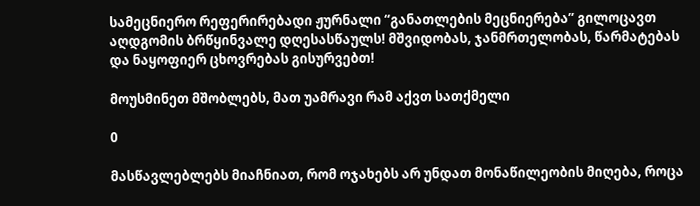სამეცნიერო რეფერირებადი ჟურნალი “განათლების მეცნიერება” გილოცავთ აღდგომის ბრწყინვალე დღესასწაულს! მშვიდობას, ჯანმრთელობას, წარმატებას და ნაყოფიერ ცხოვრებას გისურვებთ!

მოუსმინეთ მშობლებს, მათ უამრავი რამ აქვთ სათქმელი

0

მასწავლებლებს მიაჩნიათ, რომ ოჯახებს არ უნდათ მონაწილეობის მიღება, როცა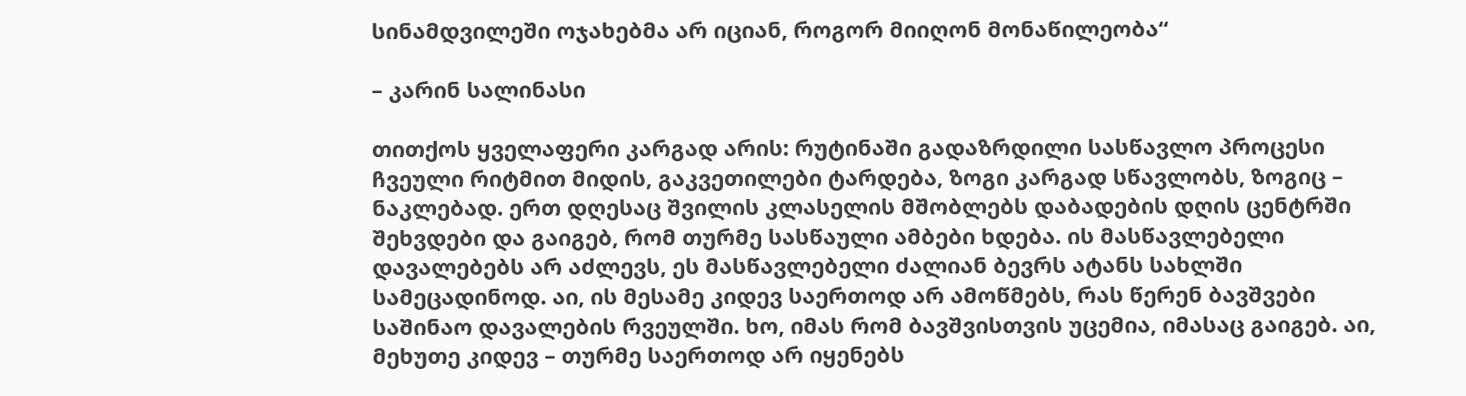სინამდვილეში ოჯახებმა არ იციან, როგორ მიიღონ მონაწილეობა“

– კარინ სალინასი

თითქოს ყველაფერი კარგად არის: რუტინაში გადაზრდილი სასწავლო პროცესი ჩვეული რიტმით მიდის, გაკვეთილები ტარდება, ზოგი კარგად სწავლობს, ზოგიც – ნაკლებად. ერთ დღესაც შვილის კლასელის მშობლებს დაბადების დღის ცენტრში შეხვდები და გაიგებ, რომ თურმე სასწაული ამბები ხდება. ის მასწავლებელი დავალებებს არ აძლევს, ეს მასწავლებელი ძალიან ბევრს ატანს სახლში სამეცადინოდ. აი, ის მესამე კიდევ საერთოდ არ ამოწმებს, რას წერენ ბავშვები საშინაო დავალების რვეულში. ხო, იმას რომ ბავშვისთვის უცემია, იმასაც გაიგებ. აი, მეხუთე კიდევ – თურმე საერთოდ არ იყენებს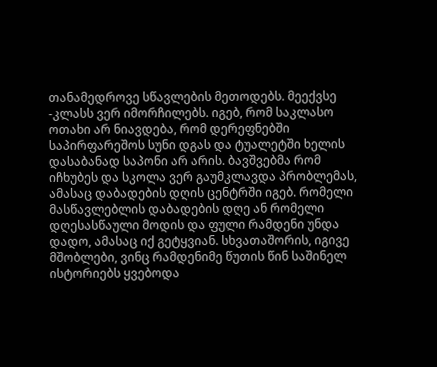თანამედროვე სწავლების მეთოდებს. მეექვსე -კლასს ვერ იმორჩილებს. იგებ, რომ საკლასო ოთახი არ ნიავდება, რომ დერეფნებში საპირფარეშოს სუნი დგას და ტუალეტში ხელის დასაბანად საპონი არ არის. ბავშვებმა რომ იჩხუბეს და სკოლა ვერ გაუმკლავდა პრობლემას, ამასაც დაბადების დღის ცენტრში იგებ. რომელი მასწავლებლის დაბადების დღე ან რომელი დღესასწაული მოდის და ფული რამდენი უნდა დადო, ამასაც იქ გეტყვიან. სხვათაშორის, იგივე მშობლები, ვინც რამდენიმე წუთის წინ საშინელ ისტორიებს ყვებოდა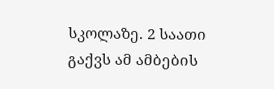სკოლაზე. 2 საათი გაქვს ამ ამბების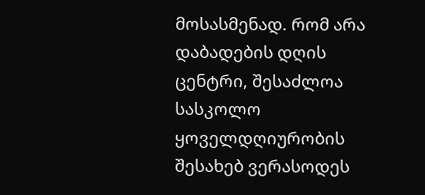მოსასმენად. რომ არა დაბადების დღის ცენტრი, შესაძლოა სასკოლო ყოველდღიურობის შესახებ ვერასოდეს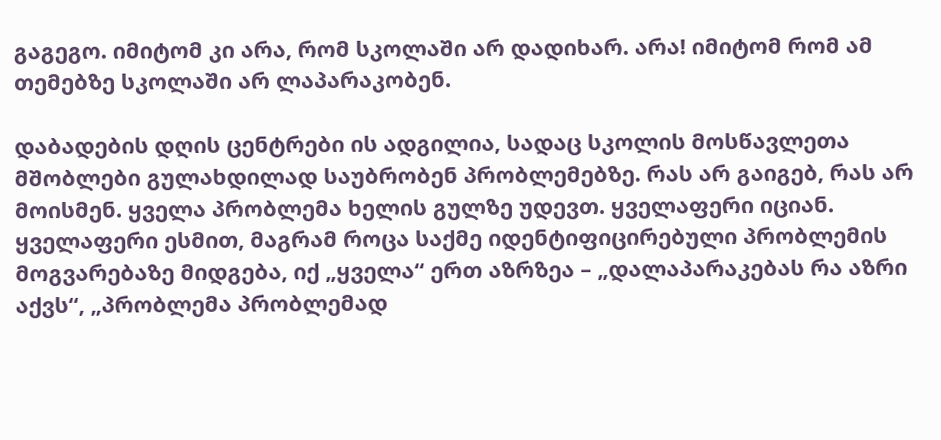გაგეგო. იმიტომ კი არა, რომ სკოლაში არ დადიხარ. არა! იმიტომ რომ ამ თემებზე სკოლაში არ ლაპარაკობენ.

დაბადების დღის ცენტრები ის ადგილია, სადაც სკოლის მოსწავლეთა მშობლები გულახდილად საუბრობენ პრობლემებზე. რას არ გაიგებ, რას არ მოისმენ. ყველა პრობლემა ხელის გულზე უდევთ. ყველაფერი იციან. ყველაფერი ესმით, მაგრამ როცა საქმე იდენტიფიცირებული პრობლემის მოგვარებაზე მიდგება, იქ „ყველა“ ერთ აზრზეა – „დალაპარაკებას რა აზრი აქვს“, „პრობლემა პრობლემად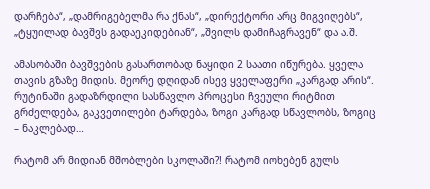დარჩება“, „დამრიგებელმა რა ქნას“, „დირექტორი არც მიგვიღებს“, „ტყუილად ბავშვს გადაეკიდებიან“, „შვილს დამიჩაგრავენ“ და ა.შ.

ამასობაში ბავშვების გასართობად ნაყიდი 2 საათი იწურება. ყველა თავის გზაზე მიდის. მეორე დღიდან ისევ ყველაფერი „კარგად არის“. რუტინაში გადაზრდილი სასწავლო პროცესი ჩვეული რიტმით გრძელდება, გაკვეთილები ტარდება, ზოგი კარგად სწავლობს, ზოგიც – ნაკლებად…

რატომ არ მიდიან მშობლები სკოლაში?! რატომ იოხებენ გულს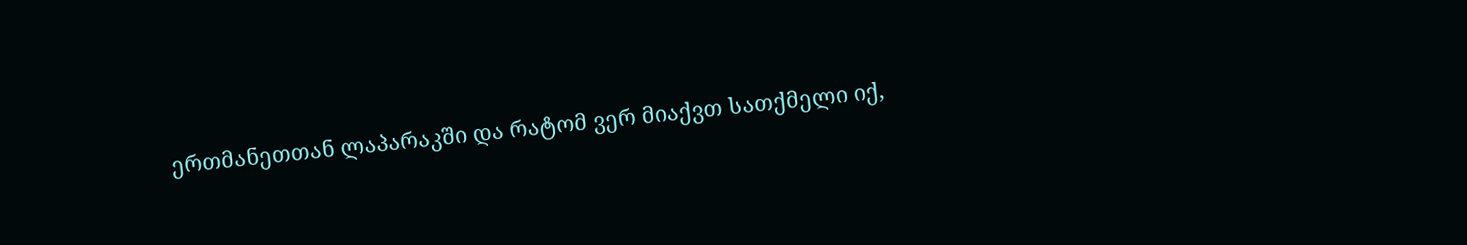ერთმანეთთან ლაპარაკში და რატომ ვერ მიაქვთ სათქმელი იქ,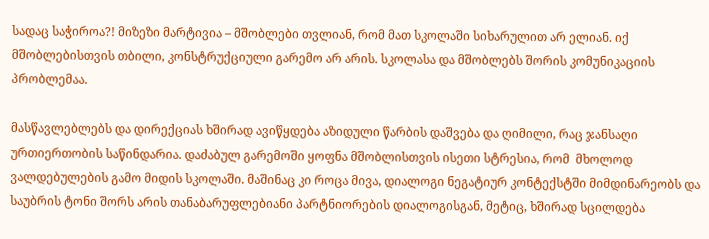სადაც საჭიროა?! მიზეზი მარტივია – მშობლები თვლიან, რომ მათ სკოლაში სიხარულით არ ელიან. იქ მშობლებისთვის თბილი, კონსტრუქციული გარემო არ არის. სკოლასა და მშობლებს შორის კომუნიკაციის პრობლემაა.

მასწავლებლებს და დირექციას ხშირად ავიწყდება აზიდული წარბის დაშვება და ღიმილი, რაც ჯანსაღი ურთიერთობის საწინდარია. დაძაბულ გარემოში ყოფნა მშობლისთვის ისეთი სტრესია, რომ  მხოლოდ ვალდებულების გამო მიდის სკოლაში. მაშინაც კი როცა მივა, დიალოგი ნეგატიურ კონტექსტში მიმდინარეობს და საუბრის ტონი შორს არის თანაბარუფლებიანი პარტნიორების დიალოგისგან, მეტიც, ხშირად სცილდება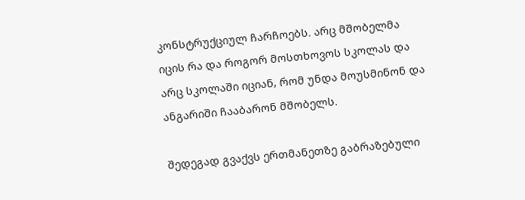კონსტრუქციულ ჩარჩოებს. არც მშობელმა იცის რა და როგორ მოსთხოვოს სკოლას და არც სკოლაში იციან, რომ უნდა მოუსმინონ და ანგარიში ჩააბარონ მშობელს.

შედეგად გვაქვს ერთმანეთზე გაბრაზებული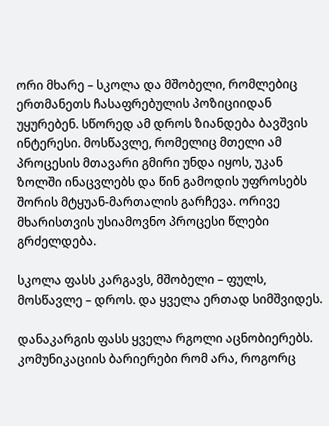ორი მხარე – სკოლა და მშობელი, რომლებიც ერთმანეთს ჩასაფრებულის პოზიციიდან უყურებენ. სწორედ ამ დროს ზიანდება ბავშვის ინტერესი. მოსწავლე, რომელიც მთელი ამ პროცესის მთავარი გმირი უნდა იყოს, უკან ზოლში ინაცვლებს და წინ გამოდის უფროსებს შორის მტყუან-მართალის გარჩევა. ორივე მხარისთვის უსიამოვნო პროცესი წლები გრძელდება.

სკოლა ფასს კარგავს, მშობელი – ფულს, მოსწავლე – დროს. და ყველა ერთად სიმშვიდეს.

დანაკარგის ფასს ყველა რგოლი აცნობიერებს. კომუნიკაციის ბარიერები რომ არა, როგორც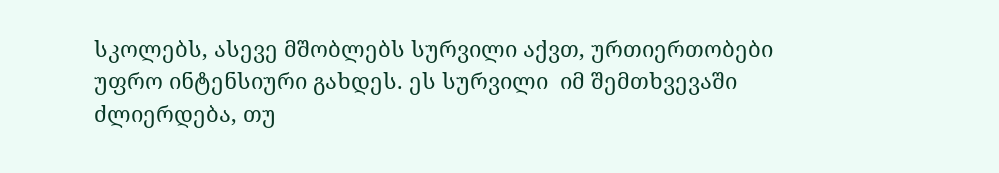სკოლებს, ასევე მშობლებს სურვილი აქვთ, ურთიერთობები უფრო ინტენსიური გახდეს. ეს სურვილი  იმ შემთხვევაში ძლიერდება, თუ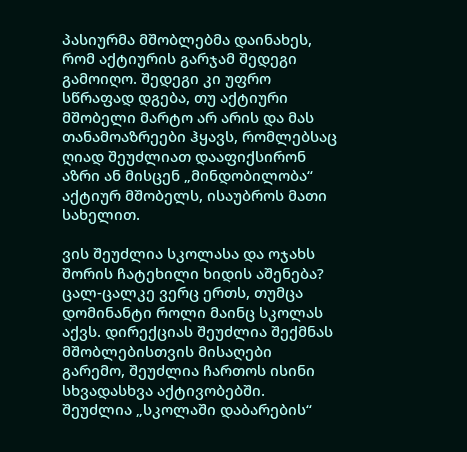პასიურმა მშობლებმა დაინახეს, რომ აქტიურის გარჯამ შედეგი გამოიღო. შედეგი კი უფრო სწრაფად დგება, თუ აქტიური მშობელი მარტო არ არის და მას თანამოაზრეები ჰყავს, რომლებსაც ღიად შეუძლიათ დააფიქსირონ აზრი ან მისცენ „მინდობილობა“ აქტიურ მშობელს, ისაუბროს მათი სახელით.

ვის შეუძლია სკოლასა და ოჯახს შორის ჩატეხილი ხიდის აშენება? ცალ-ცალკე ვერც ერთს, თუმცა დომინანტი როლი მაინც სკოლას აქვს. დირექციას შეუძლია შექმნას მშობლებისთვის მისაღები გარემო, შეუძლია ჩართოს ისინი სხვადასხვა აქტივობებში. შეუძლია „სკოლაში დაბარების“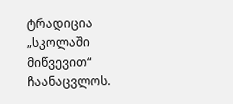ტრადიცია „სკოლაში მიწვევით“ ჩაანაცვლოს.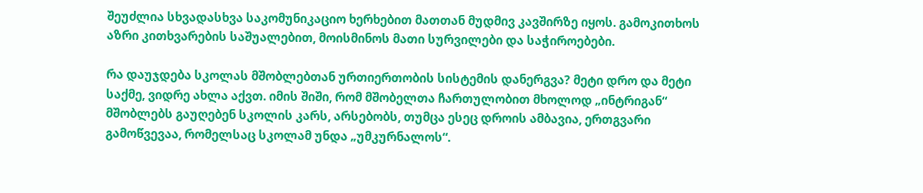შეუძლია სხვადასხვა საკომუნიკაციო ხერხებით მათთან მუდმივ კავშირზე იყოს. გამოკითხოს აზრი კითხვარების საშუალებით, მოისმინოს მათი სურვილები და საჭიროებები.

რა დაუჯდება სკოლას მშობლებთან ურთიერთობის სისტემის დანერგვა? მეტი დრო და მეტი საქმე, ვიდრე ახლა აქვთ. იმის შიში, რომ მშობელთა ჩართულობით მხოლოდ „ინტრიგან“ მშობლებს გაუღებენ სკოლის კარს, არსებობს, თუმცა ესეც დროის ამბავია, ერთგვარი გამოწვევაა, რომელსაც სკოლამ უნდა „უმკურნალოს“.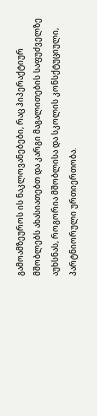გამოამზეუროს ის ნაკლოვანებები, რაც ჰიპერაქტიურ მშობლებს ახასიათებთ და კარგი მაგალითების საფუძველზე აუხსნას, როგორია მშობლისა და სკოლის კონსქტუციული, პარტნიორული ურთიერთობა.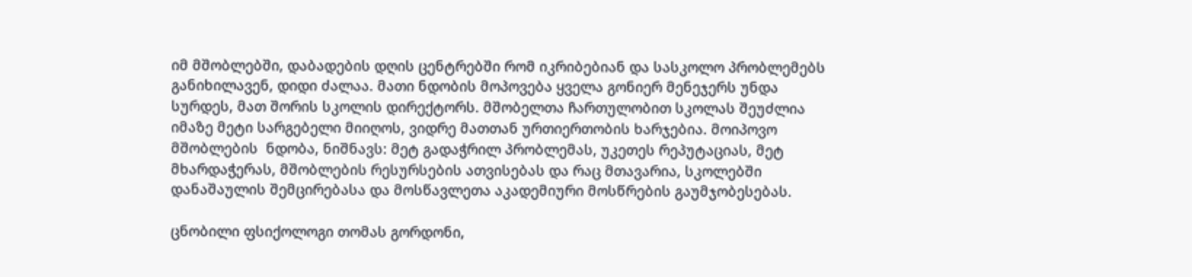იმ მშობლებში, დაბადების დღის ცენტრებში რომ იკრიბებიან და სასკოლო პრობლემებს განიხილავენ, დიდი ძალაა. მათი ნდობის მოპოვება ყველა გონიერ მენეჯერს უნდა სურდეს, მათ შორის სკოლის დირექტორს. მშობელთა ჩართულობით სკოლას შეუძლია იმაზე მეტი სარგებელი მიიღოს, ვიდრე მათთან ურთიერთობის ხარჯებია. მოიპოვო მშობლების  ნდობა, ნიშნავს: მეტ გადაჭრილ პრობლემას, უკეთეს რეპუტაციას, მეტ მხარდაჭერას, მშობლების რესურსების ათვისებას და რაც მთავარია, სკოლებში დანაშაულის შემცირებასა და მოსწავლეთა აკადემიური მოსწრების გაუმჯობესებას.

ცნობილი ფსიქოლოგი თომას გორდონი,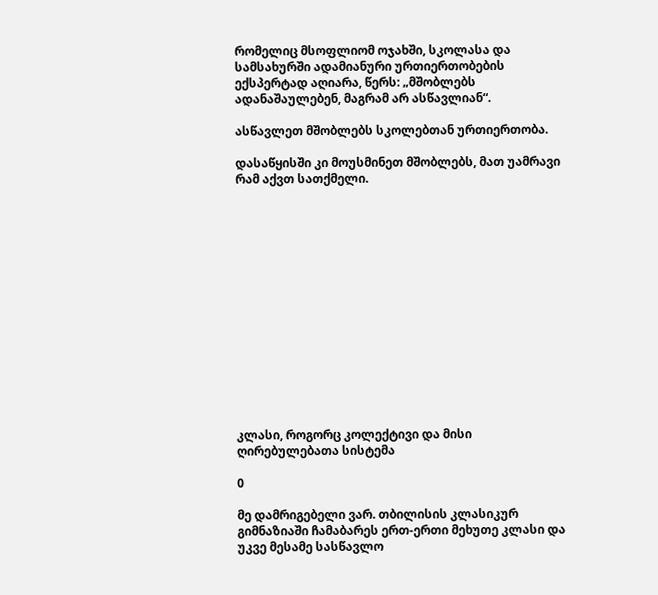რომელიც მსოფლიომ ოჯახში, სკოლასა და სამსახურში ადამიანური ურთიერთობების ექსპერტად აღიარა, წერს: „მშობლებს ადანაშაულებენ, მაგრამ არ ასწავლიან“.

ასწავლეთ მშობლებს სკოლებთან ურთიერთობა.

დასაწყისში კი მოუსმინეთ მშობლებს, მათ უამრავი რამ აქვთ სათქმელი.















კლასი, როგორც კოლექტივი და მისი ღირებულებათა სისტემა

0

მე დამრიგებელი ვარ. თბილისის კლასიკურ გიმნაზიაში ჩამაბარეს ერთ-ერთი მეხუთე კლასი და უკვე მესამე სასწავლო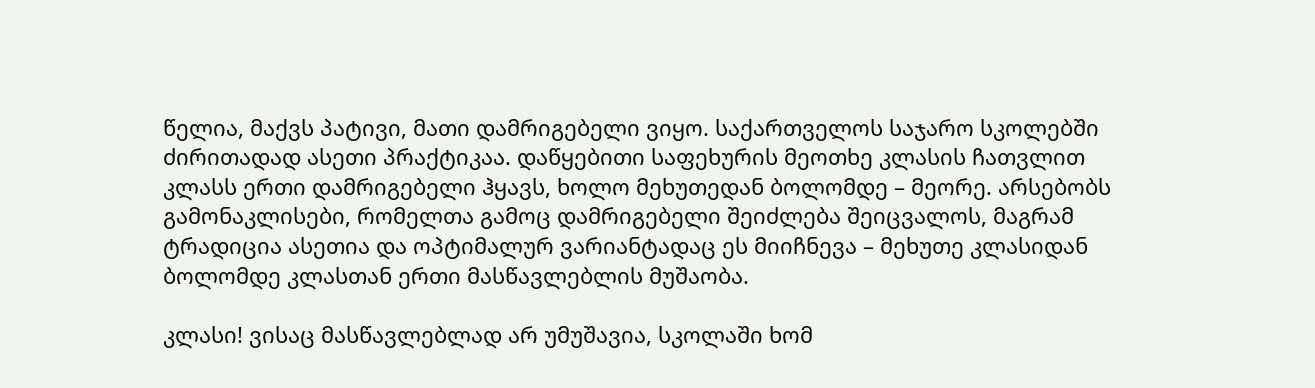წელია, მაქვს პატივი, მათი დამრიგებელი ვიყო. საქართველოს საჯარო სკოლებში ძირითადად ასეთი პრაქტიკაა. დაწყებითი საფეხურის მეოთხე კლასის ჩათვლით კლასს ერთი დამრიგებელი ჰყავს, ხოლო მეხუთედან ბოლომდე – მეორე. არსებობს გამონაკლისები, რომელთა გამოც დამრიგებელი შეიძლება შეიცვალოს, მაგრამ ტრადიცია ასეთია და ოპტიმალურ ვარიანტადაც ეს მიიჩნევა – მეხუთე კლასიდან ბოლომდე კლასთან ერთი მასწავლებლის მუშაობა.

კლასი! ვისაც მასწავლებლად არ უმუშავია, სკოლაში ხომ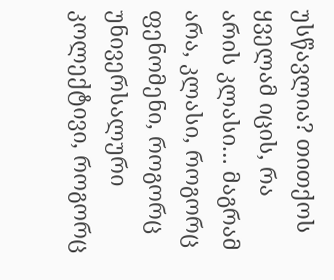უსწავლია? თითქოს ყველამ იცის, რა არის კლასი… მაგრამ არა, კლასი, როგორც ფენომენი, როგორც უნივერსალური კოლექტივი, როგორც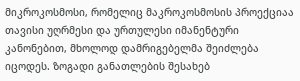მიკროკოსმოსი, რომელიც მაკროკოსმოსის პროექციაა თავისი უღრმესი და ურთულესი იმანენტური კანონებით, მხოლოდ დამრიგებელმა შეიძლება იცოდეს. ზოგადი განათლების შესახებ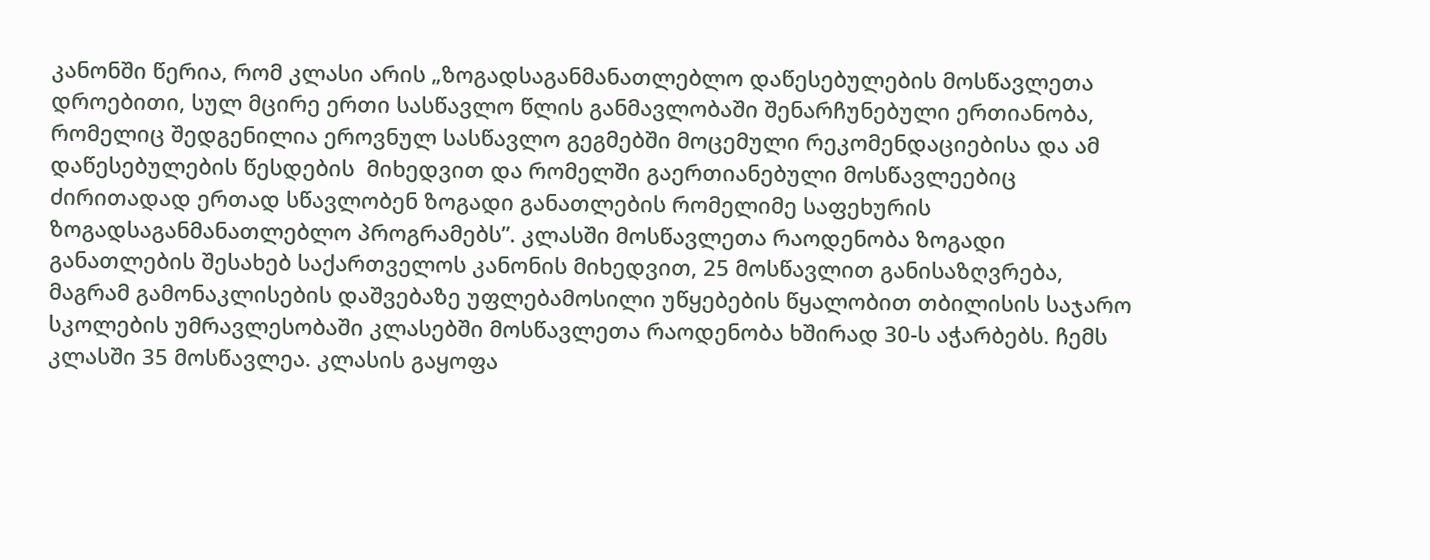კანონში წერია, რომ კლასი არის „ზოგადსაგანმანათლებლო დაწესებულების მოსწავლეთა დროებითი, სულ მცირე ერთი სასწავლო წლის განმავლობაში შენარჩუნებული ერთიანობა, რომელიც შედგენილია ეროვნულ სასწავლო გეგმებში მოცემული რეკომენდაციებისა და ამ დაწესებულების წესდების  მიხედვით და რომელში გაერთიანებული მოსწავლეებიც ძირითადად ერთად სწავლობენ ზოგადი განათლების რომელიმე საფეხურის ზოგადსაგანმანათლებლო პროგრამებს”. კლასში მოსწავლეთა რაოდენობა ზოგადი განათლების შესახებ საქართველოს კანონის მიხედვით, 25 მოსწავლით განისაზღვრება, მაგრამ გამონაკლისების დაშვებაზე უფლებამოსილი უწყებების წყალობით თბილისის საჯარო სკოლების უმრავლესობაში კლასებში მოსწავლეთა რაოდენობა ხშირად 30-ს აჭარბებს. ჩემს კლასში 35 მოსწავლეა. კლასის გაყოფა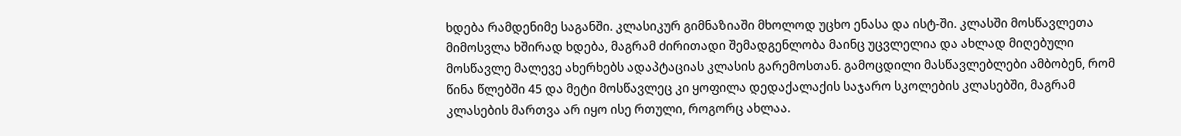ხდება რამდენიმე საგანში. კლასიკურ გიმნაზიაში მხოლოდ უცხო ენასა და ისტ-ში. კლასში მოსწავლეთა მიმოსვლა ხშირად ხდება, მაგრამ ძირითადი შემადგენლობა მაინც უცვლელია და ახლად მიღებული მოსწავლე მალევე ახერხებს ადაპტაციას კლასის გარემოსთან. გამოცდილი მასწავლებლები ამბობენ, რომ წინა წლებში 45 და მეტი მოსწავლეც კი ყოფილა დედაქალაქის საჯარო სკოლების კლასებში, მაგრამ კლასების მართვა არ იყო ისე რთული, როგორც ახლაა.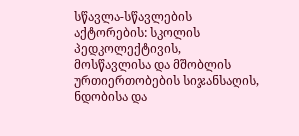სწავლა-სწავლების აქტორების: სკოლის პედკოლექტივის, მოსწავლისა და მშობლის ურთიერთობების სიჯანსაღის, ნდობისა და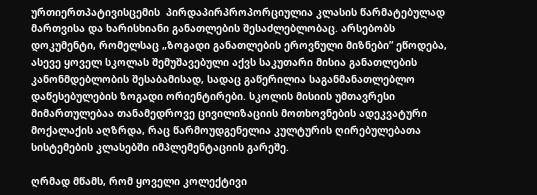ურთიერთპატივისცემის  პირდაპირპროპორციულია კლასის წარმატებულად მართვისა და ხარისხიანი განათლების შესაძლებლობაც. არსებობს დოკუმენტი, რომელსაც „ზოგადი განათლების ეროვნული მიზნები” ეწოდება, ასევე ყოველ სკოლას შემუშავებული აქვს საკუთარი მისია განათლების კანონმდებლობის შესაბამისად, სადაც გაწერილია საგანმანათლებლო დაწესებულების ზოგადი ორიენტირები. სკოლის მისიის უმთავრესი მიმართულებაა თანამედროვე ცივილიზაციის მოთხოვნების ადეკვატური მოქალაქის აღზრდა, რაც წარმოუდგენელია კულტურის ღირებულებათა სისტემების კლასებში იმპლემენტაციის გარეშე.

ღრმად მწამს, რომ ყოველი კოლექტივი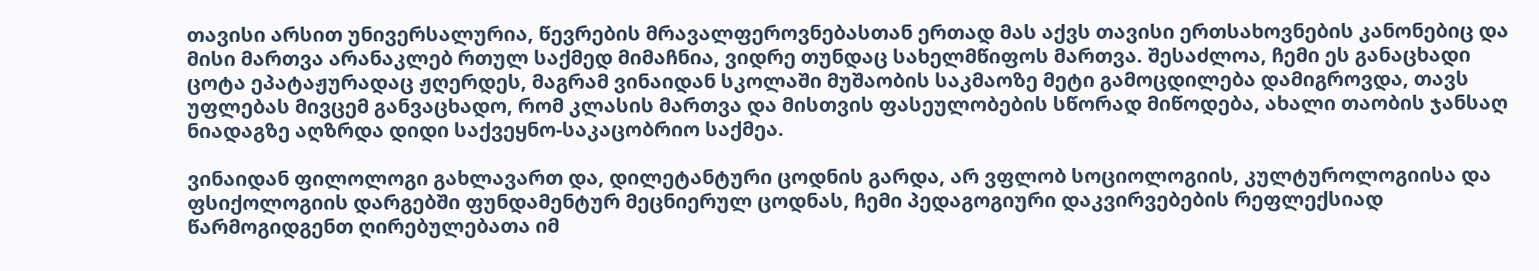თავისი არსით უნივერსალურია, წევრების მრავალფეროვნებასთან ერთად მას აქვს თავისი ერთსახოვნების კანონებიც და მისი მართვა არანაკლებ რთულ საქმედ მიმაჩნია, ვიდრე თუნდაც სახელმწიფოს მართვა. შესაძლოა, ჩემი ეს განაცხადი ცოტა ეპატაჟურადაც ჟღერდეს, მაგრამ ვინაიდან სკოლაში მუშაობის საკმაოზე მეტი გამოცდილება დამიგროვდა, თავს უფლებას მივცემ განვაცხადო, რომ კლასის მართვა და მისთვის ფასეულობების სწორად მიწოდება, ახალი თაობის ჯანსაღ ნიადაგზე აღზრდა დიდი საქვეყნო-საკაცობრიო საქმეა.

ვინაიდან ფილოლოგი გახლავართ და, დილეტანტური ცოდნის გარდა, არ ვფლობ სოციოლოგიის, კულტუროლოგიისა და ფსიქოლოგიის დარგებში ფუნდამენტურ მეცნიერულ ცოდნას, ჩემი პედაგოგიური დაკვირვებების რეფლექსიად წარმოგიდგენთ ღირებულებათა იმ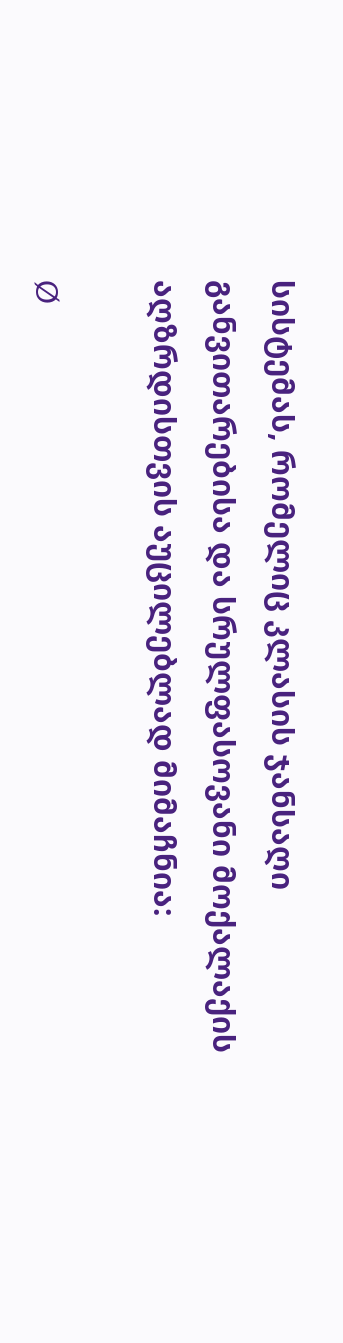სისტემას, რომელიც კლასის ჯანსაღი განვითარებისა და სრულფასოვანი მოქალაქის აღზრდისთვის აუცილებლად მიმაჩნია:

Ø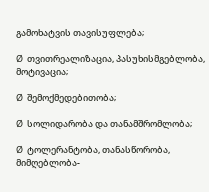გამოხატვის თავისუფლება;

Ø  თვითრეალიზაცია, პასუხისმგებლობა, მოტივაცია;

Ø  შემოქმედებითობა;

Ø  სოლიდარობა და თანამშრომლობა;

Ø  ტოლერანტობა, თანასწორობა, მიმღებლობა-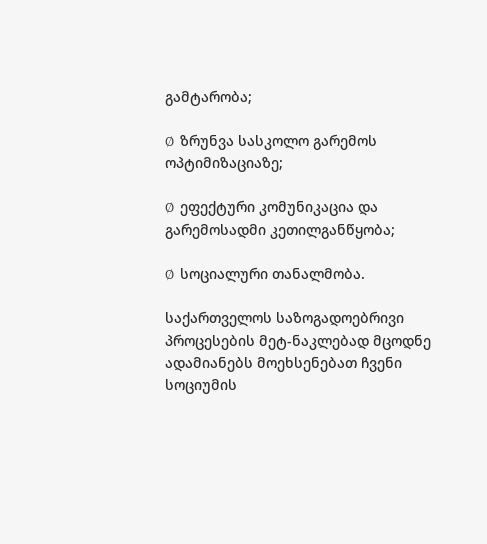გამტარობა;

Ø  ზრუნვა სასკოლო გარემოს ოპტიმიზაციაზე;

Ø  ეფექტური კომუნიკაცია და გარემოსადმი კეთილგანწყობა;

Ø  სოციალური თანალმობა.

საქართველოს საზოგადოებრივი პროცესების მეტ-ნაკლებად მცოდნე ადამიანებს მოეხსენებათ ჩვენი სოციუმის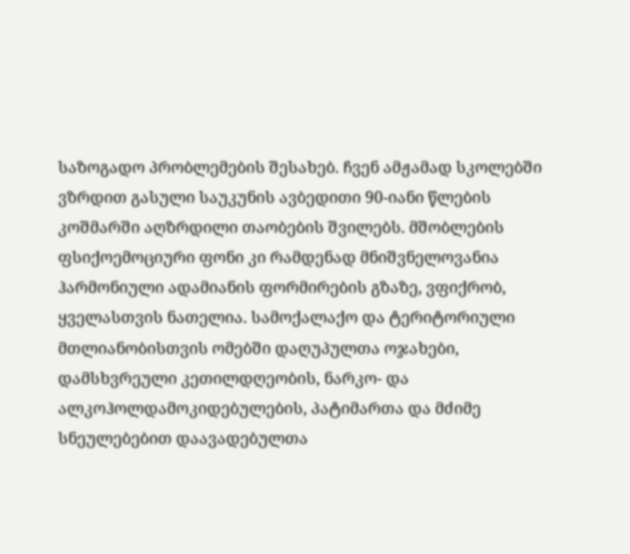საზოგადო პრობლემების შესახებ. ჩვენ ამჟამად სკოლებში ვზრდით გასული საუკუნის ავბედითი 90-იანი წლების კოშმარში აღზრდილი თაობების შვილებს. მშობლების ფსიქოემოციური ფონი კი რამდენად მნიშვნელოვანია ჰარმონიული ადამიანის ფორმირების გზაზე, ვფიქრობ, ყველასთვის ნათელია. სამოქალაქო და ტერიტორიული მთლიანობისთვის ომებში დაღუპულთა ოჯახები, დამსხვრეული კეთილდღეობის, ნარკო- და ალკოჰოლდამოკიდებულების, პატიმართა და მძიმე სნეულებებით დაავადებულთა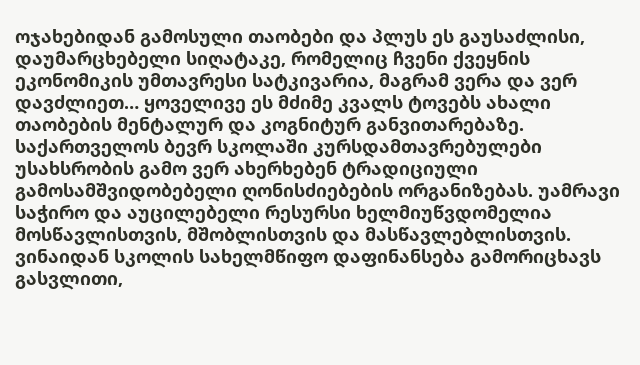ოჯახებიდან გამოსული თაობები და პლუს ეს გაუსაძლისი, დაუმარცხებელი სიღატაკე, რომელიც ჩვენი ქვეყნის ეკონომიკის უმთავრესი სატკივარია, მაგრამ ვერა და ვერ დავძლიეთ… ყოველივე ეს მძიმე კვალს ტოვებს ახალი თაობების მენტალურ და კოგნიტურ განვითარებაზე. საქართველოს ბევრ სკოლაში კურსდამთავრებულები უსახსრობის გამო ვერ ახერხებენ ტრადიციული გამოსამშვიდობებელი ღონისძიებების ორგანიზებას. უამრავი საჭირო და აუცილებელი რესურსი ხელმიუწვდომელია მოსწავლისთვის, მშობლისთვის და მასწავლებლისთვის. ვინაიდან სკოლის სახელმწიფო დაფინანსება გამორიცხავს გასვლითი,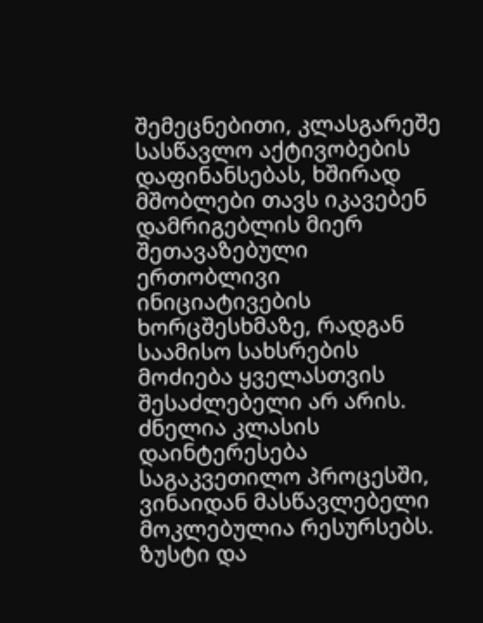შემეცნებითი, კლასგარეშე სასწავლო აქტივობების დაფინანსებას, ხშირად მშობლები თავს იკავებენ დამრიგებლის მიერ შეთავაზებული ერთობლივი ინიციატივების ხორცშესხმაზე, რადგან საამისო სახსრების მოძიება ყველასთვის შესაძლებელი არ არის. ძნელია კლასის დაინტერესება საგაკვეთილო პროცესში, ვინაიდან მასწავლებელი მოკლებულია რესურსებს. ზუსტი და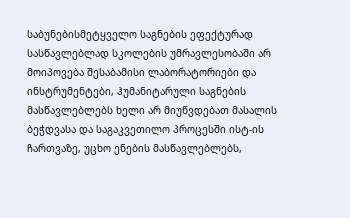საბუნებისმეტყველო საგნების ეფექტურად სასწავლებლად სკოლების უმრავლესობაში არ მოიპოვება შესაბამისი ლაბორატორიები და ინსტრუმენტები, ჰუმანიტარული საგნების მასწავლებლებს ხელი არ მიუწვდებათ მასალის ბეჭდვასა და საგაკვეთილო პროცესში ისტ-ის ჩართვაზე, უცხო ენების მასწავლებლებს,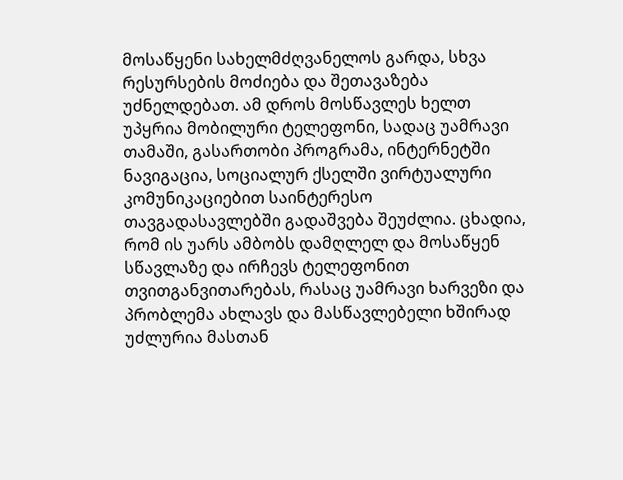მოსაწყენი სახელმძღვანელოს გარდა, სხვა რესურსების მოძიება და შეთავაზება უძნელდებათ. ამ დროს მოსწავლეს ხელთ უპყრია მობილური ტელეფონი, სადაც უამრავი თამაში, გასართობი პროგრამა, ინტერნეტში ნავიგაცია, სოციალურ ქსელში ვირტუალური კომუნიკაციებით საინტერესო თავგადასავლებში გადაშვება შეუძლია. ცხადია, რომ ის უარს ამბობს დამღლელ და მოსაწყენ სწავლაზე და ირჩევს ტელეფონით თვითგანვითარებას, რასაც უამრავი ხარვეზი და პრობლემა ახლავს და მასწავლებელი ხშირად უძლურია მასთან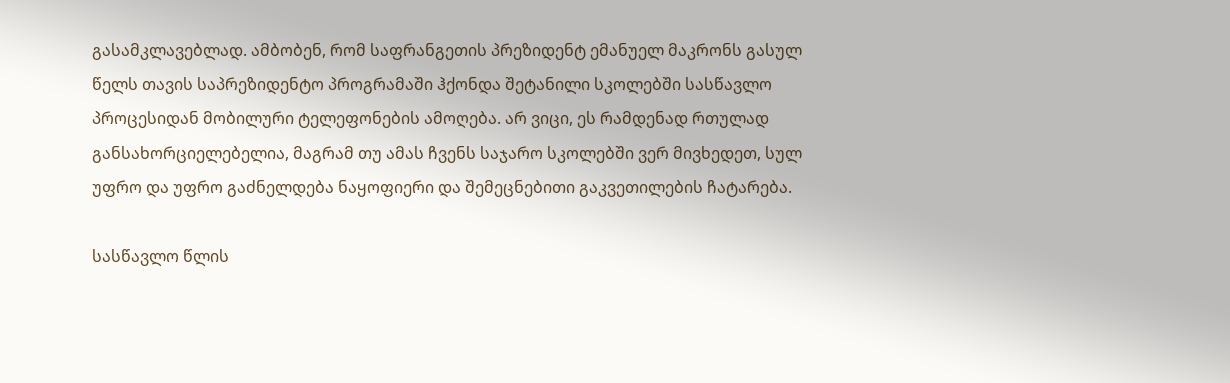გასამკლავებლად. ამბობენ, რომ საფრანგეთის პრეზიდენტ ემანუელ მაკრონს გასულ წელს თავის საპრეზიდენტო პროგრამაში ჰქონდა შეტანილი სკოლებში სასწავლო პროცესიდან მობილური ტელეფონების ამოღება. არ ვიცი, ეს რამდენად რთულად განსახორციელებელია, მაგრამ თუ ამას ჩვენს საჯარო სკოლებში ვერ მივხედეთ, სულ უფრო და უფრო გაძნელდება ნაყოფიერი და შემეცნებითი გაკვეთილების ჩატარება.

სასწავლო წლის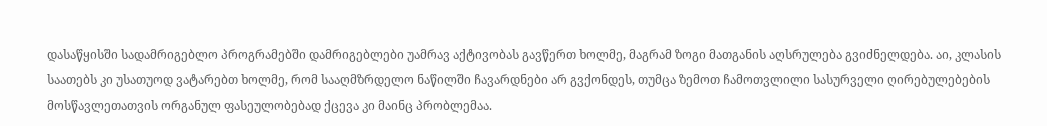დასაწყისში სადამრიგებლო პროგრამებში დამრიგებლები უამრავ აქტივობას გავწერთ ხოლმე, მაგრამ ზოგი მათგანის აღსრულება გვიძნელდება. აი, კლასის საათებს კი უსათუოდ ვატარებთ ხოლმე, რომ სააღმზრდელო ნაწილში ჩავარდნები არ გვქონდეს, თუმცა ზემოთ ჩამოთვლილი სასურველი ღირებულებების მოსწავლეთათვის ორგანულ ფასეულობებად ქცევა კი მაინც პრობლემაა.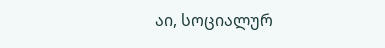აი, სოციალურ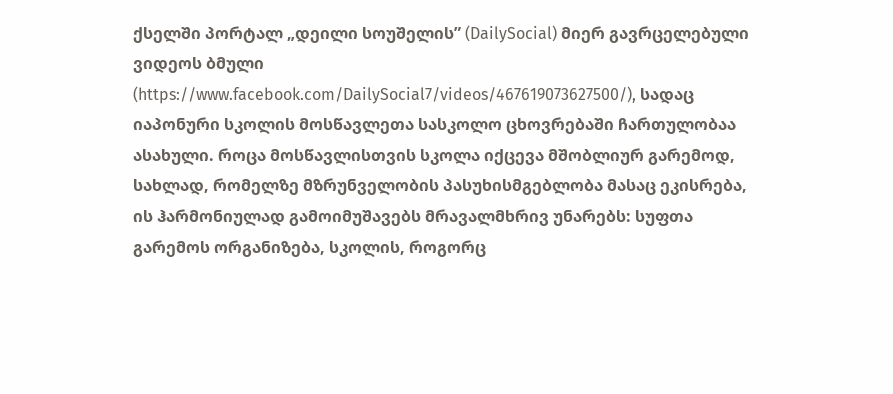ქსელში პორტალ „დეილი სოუშელის” (DailySocial) მიერ გავრცელებული ვიდეოს ბმული (https://www.facebook.com/DailySocial7/videos/467619073627500/), სადაც იაპონური სკოლის მოსწავლეთა სასკოლო ცხოვრებაში ჩართულობაა ასახული. როცა მოსწავლისთვის სკოლა იქცევა მშობლიურ გარემოდ, სახლად, რომელზე მზრუნველობის პასუხისმგებლობა მასაც ეკისრება, ის ჰარმონიულად გამოიმუშავებს მრავალმხრივ უნარებს: სუფთა გარემოს ორგანიზება, სკოლის, როგორც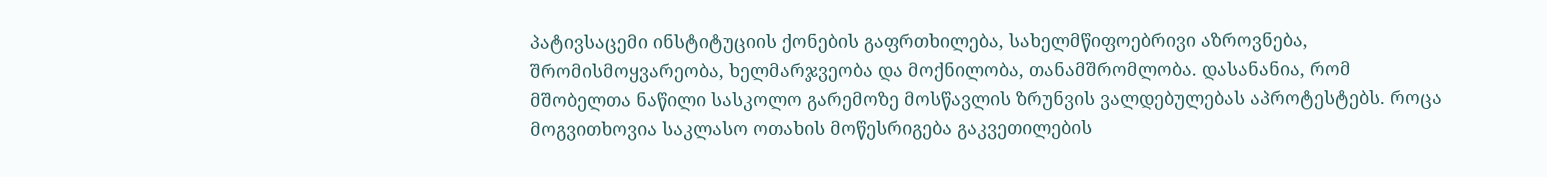პატივსაცემი ინსტიტუციის ქონების გაფრთხილება, სახელმწიფოებრივი აზროვნება, შრომისმოყვარეობა, ხელმარჯვეობა და მოქნილობა, თანამშრომლობა. დასანანია, რომ მშობელთა ნაწილი სასკოლო გარემოზე მოსწავლის ზრუნვის ვალდებულებას აპროტესტებს. როცა მოგვითხოვია საკლასო ოთახის მოწესრიგება გაკვეთილების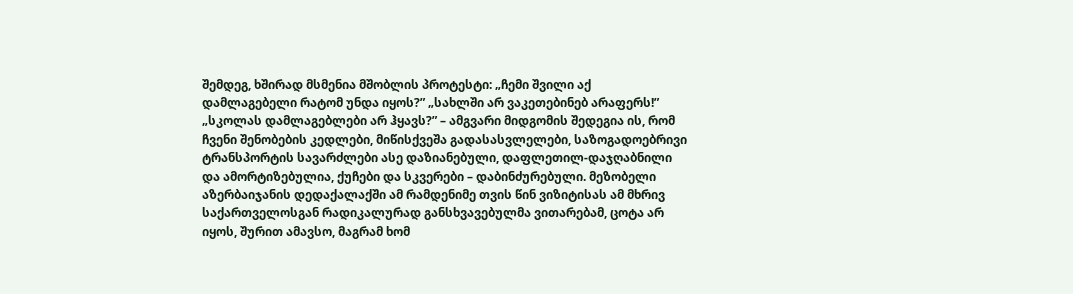შემდეგ, ხშირად მსმენია მშობლის პროტესტი: „ჩემი შვილი აქ დამლაგებელი რატომ უნდა იყოს?” „სახლში არ ვაკეთებინებ არაფერს!” „სკოლას დამლაგებლები არ ჰყავს?” – ამგვარი მიდგომის შედეგია ის, რომ ჩვენი შენობების კედლები, მიწისქვეშა გადასასვლელები, საზოგადოებრივი ტრანსპორტის სავარძლები ასე დაზიანებული, დაფლეთილ-დაჯღაბნილი და ამორტიზებულია, ქუჩები და სკვერები – დაბინძურებული. მეზობელი აზერბაიჯანის დედაქალაქში ამ რამდენიმე თვის წინ ვიზიტისას ამ მხრივ საქართველოსგან რადიკალურად განსხვავებულმა ვითარებამ, ცოტა არ იყოს, შურით ამავსო, მაგრამ ხომ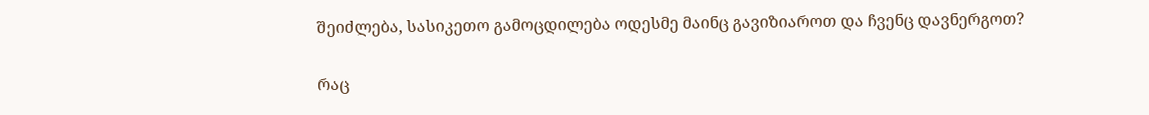შეიძლება, სასიკეთო გამოცდილება ოდესმე მაინც გავიზიაროთ და ჩვენც დავნერგოთ?

რაც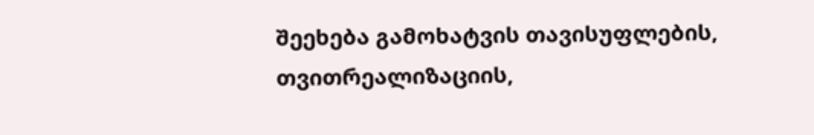შეეხება გამოხატვის თავისუფლების, თვითრეალიზაციის,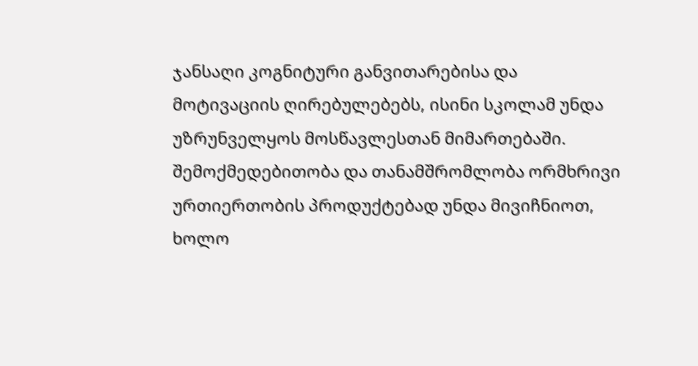ჯანსაღი კოგნიტური განვითარებისა და მოტივაციის ღირებულებებს, ისინი სკოლამ უნდა უზრუნველყოს მოსწავლესთან მიმართებაში. შემოქმედებითობა და თანამშრომლობა ორმხრივი ურთიერთობის პროდუქტებად უნდა მივიჩნიოთ, ხოლო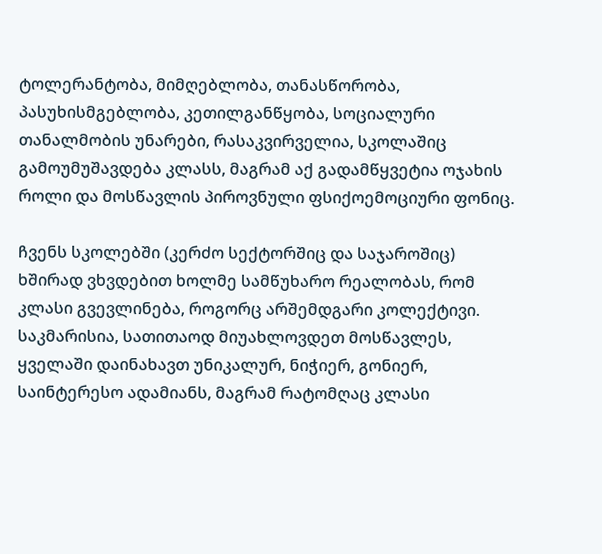ტოლერანტობა, მიმღებლობა, თანასწორობა, პასუხისმგებლობა, კეთილგანწყობა, სოციალური თანალმობის უნარები, რასაკვირველია, სკოლაშიც გამოუმუშავდება კლასს, მაგრამ აქ გადამწყვეტია ოჯახის როლი და მოსწავლის პიროვნული ფსიქოემოციური ფონიც.

ჩვენს სკოლებში (კერძო სექტორშიც და საჯაროშიც) ხშირად ვხვდებით ხოლმე სამწუხარო რეალობას, რომ კლასი გვევლინება, როგორც არშემდგარი კოლექტივი. საკმარისია, სათითაოდ მიუახლოვდეთ მოსწავლეს, ყველაში დაინახავთ უნიკალურ, ნიჭიერ, გონიერ, საინტერესო ადამიანს, მაგრამ რატომღაც კლასი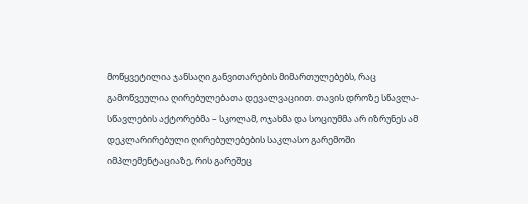მოწყვეტილია ჯანსაღი განვითარების მიმართულებებს, რაც გამოწვეულია ღირებულებათა დევალვაციით. თავის დროზე სწავლა-სწავლების აქტორებმა – სკოლამ, ოჯახმა და სოციუმმა არ იზრუნეს ამ დეკლარირებული ღირებულებების საკლასო გარემოში იმპლემენტაციაზე, რის გარეშეც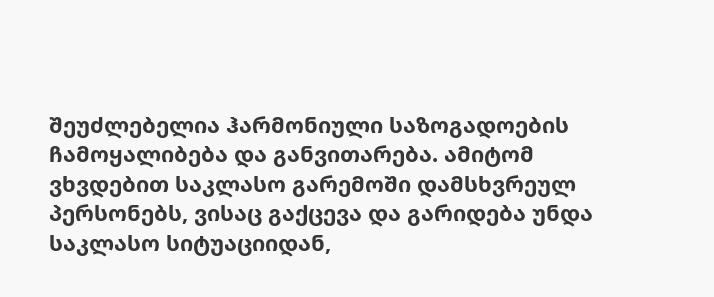შეუძლებელია ჰარმონიული საზოგადოების ჩამოყალიბება და განვითარება. ამიტომ ვხვდებით საკლასო გარემოში დამსხვრეულ პერსონებს, ვისაც გაქცევა და გარიდება უნდა საკლასო სიტუაციიდან,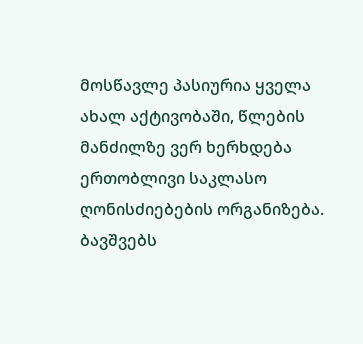მოსწავლე პასიურია ყველა ახალ აქტივობაში, წლების მანძილზე ვერ ხერხდება ერთობლივი საკლასო ღონისძიებების ორგანიზება. ბავშვებს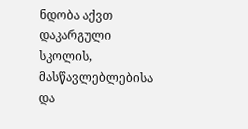ნდობა აქვთ დაკარგული სკოლის, მასწავლებლებისა და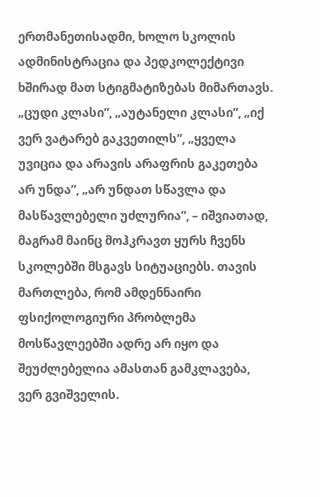ერთმანეთისადმი, ხოლო სკოლის ადმინისტრაცია და პედკოლექტივი ხშირად მათ სტიგმატიზებას მიმართავს. „ცუდი კლასი”, „აუტანელი კლასი”, „იქ ვერ ვატარებ გაკვეთილს”, „ყველა უვიცია და არავის არაფრის გაკეთება არ უნდა”, „არ უნდათ სწავლა და მასწავლებელი უძლურია”, – იშვიათად, მაგრამ მაინც მოჰკრავთ ყურს ჩვენს სკოლებში მსგავს სიტუაციებს. თავის მართლება, რომ ამდენნაირი ფსიქოლოგიური პრობლემა მოსწავლეებში ადრე არ იყო და შეუძლებელია ამასთან გამკლავება, ვერ გვიშველის.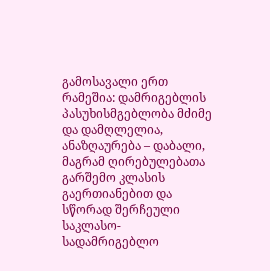გამოსავალი ერთ რამეშია: დამრიგებლის პასუხისმგებლობა მძიმე და დამღლელია, ანაზღაურება – დაბალი, მაგრამ ღირებულებათა გარშემო კლასის გაერთიანებით და სწორად შერჩეული საკლასო-სადამრიგებლო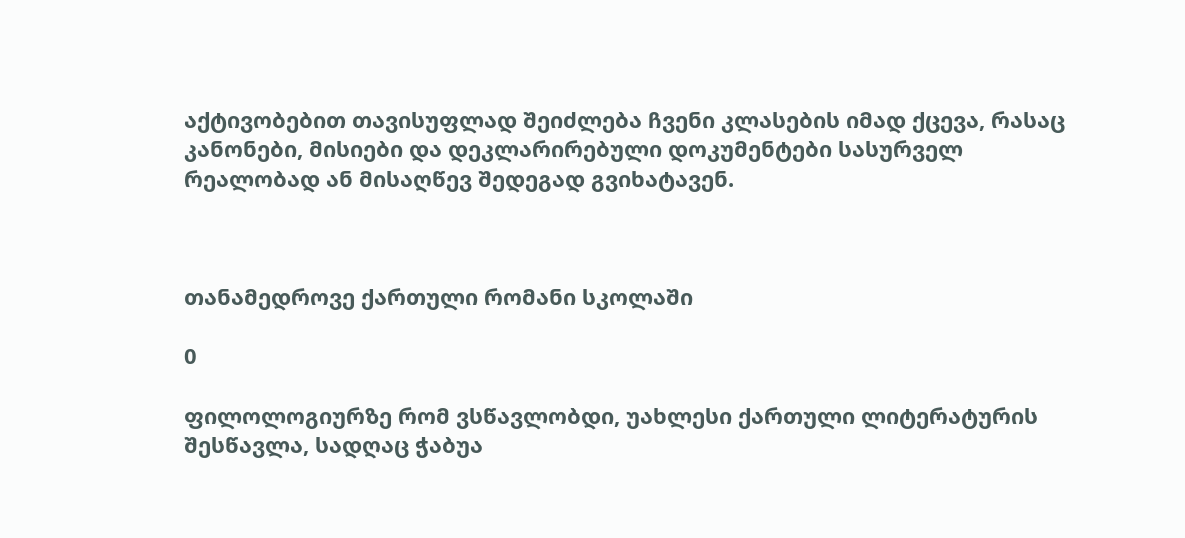აქტივობებით თავისუფლად შეიძლება ჩვენი კლასების იმად ქცევა, რასაც კანონები, მისიები და დეკლარირებული დოკუმენტები სასურველ რეალობად ან მისაღწევ შედეგად გვიხატავენ.



თანამედროვე ქართული რომანი სკოლაში

0

ფილოლოგიურზე რომ ვსწავლობდი, უახლესი ქართული ლიტერატურის შესწავლა, სადღაც ჭაბუა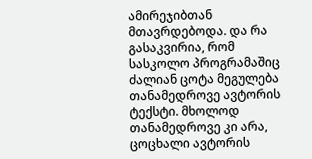ამირეჯიბთან მთავრდებოდა. და რა გასაკვირია, რომ სასკოლო პროგრამაშიც ძალიან ცოტა მეგულება თანამედროვე ავტორის ტექსტი. მხოლოდ თანამედროვე კი არა, ცოცხალი ავტორის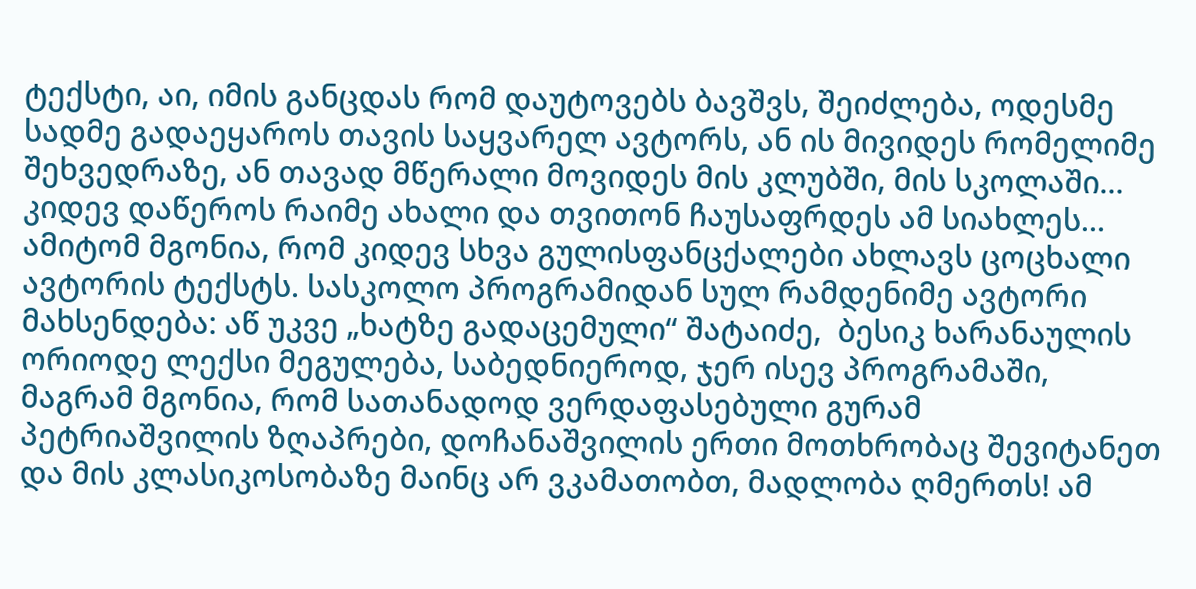ტექსტი, აი, იმის განცდას რომ დაუტოვებს ბავშვს, შეიძლება, ოდესმე სადმე გადაეყაროს თავის საყვარელ ავტორს, ან ის მივიდეს რომელიმე შეხვედრაზე, ან თავად მწერალი მოვიდეს მის კლუბში, მის სკოლაში… კიდევ დაწეროს რაიმე ახალი და თვითონ ჩაუსაფრდეს ამ სიახლეს… ამიტომ მგონია, რომ კიდევ სხვა გულისფანცქალები ახლავს ცოცხალი ავტორის ტექსტს. სასკოლო პროგრამიდან სულ რამდენიმე ავტორი მახსენდება: აწ უკვე „ხატზე გადაცემული“ შატაიძე,  ბესიკ ხარანაულის ორიოდე ლექსი მეგულება, საბედნიეროდ, ჯერ ისევ პროგრამაში, მაგრამ მგონია, რომ სათანადოდ ვერდაფასებული გურამ პეტრიაშვილის ზღაპრები, დოჩანაშვილის ერთი მოთხრობაც შევიტანეთ და მის კლასიკოსობაზე მაინც არ ვკამათობთ, მადლობა ღმერთს! ამ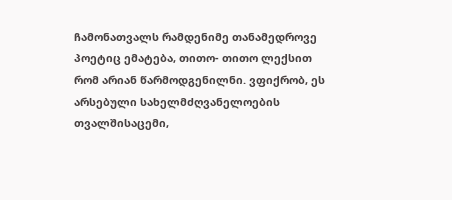ჩამონათვალს რამდენიმე თანამედროვე პოეტიც ემატება, თითო- თითო ლექსით რომ არიან წარმოდგენილნი. ვფიქრობ, ეს არსებული სახელმძღვანელოების თვალშისაცემი,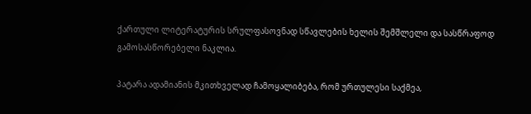ქართული ლიტერატურის სრულფასოვნად სწავლების ხელის შემშლელი და სასწრაფოდ გამოსასწორებელი ნაკლია.

პატარა ადამიანის მკითხველად ჩამოყალიბება, რომ ურთულესი საქმეა,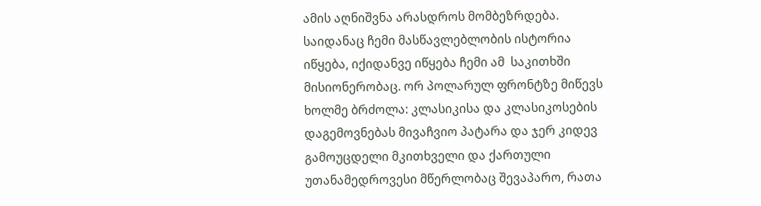ამის აღნიშვნა არასდროს მომბეზრდება. საიდანაც ჩემი მასწავლებლობის ისტორია იწყება, იქიდანვე იწყება ჩემი ამ  საკითხში მისიონერობაც. ორ პოლარულ ფრონტზე მიწევს ხოლმე ბრძოლა: კლასიკისა და კლასიკოსების დაგემოვნებას მივაჩვიო პატარა და ჯერ კიდევ გამოუცდელი მკითხველი და ქართული უთანამედროვესი მწერლობაც შევაპარო, რათა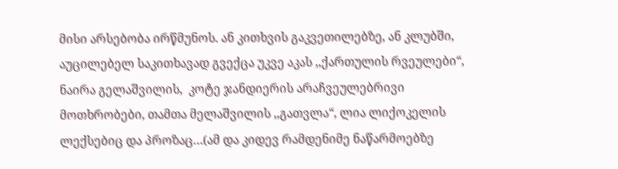მისი არსებობა ირწმუნოს. ან კითხვის გაკვეთილებზე, ან კლუბში, აუცილებელ საკითხავად გვექცა უკვე აკას ,,ქართულის რვეულები“, ნაირა გელაშვილის,  კოტე ჯანდიერის არაჩვეულებრივი მოთხრობები, თამთა მელაშვილის ,,გათვლა“, ლია ლიქოკელის ლექსებიც და პროზაც…(ამ და კიდევ რამდენიმე ნაწარმოებზე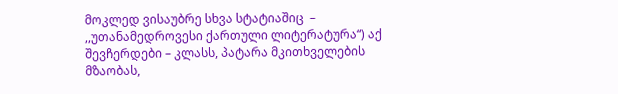მოკლედ ვისაუბრე სხვა სტატიაშიც  – ,,უთანამედროვესი ქართული ლიტერატურა“) აქ შევჩერდები – კლასს, პატარა მკითხველების მზაობას,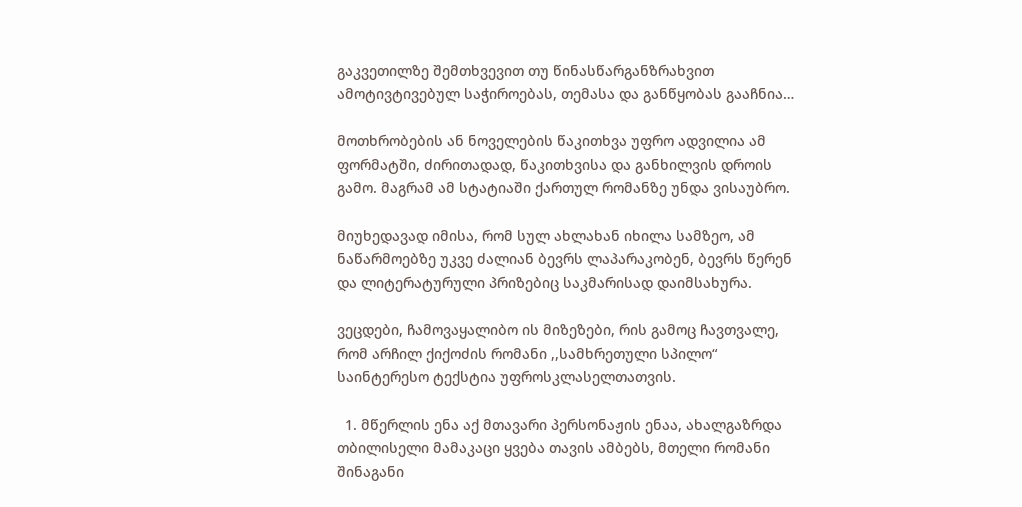გაკვეთილზე შემთხვევით თუ წინასწარგანზრახვით ამოტივტივებულ საჭიროებას, თემასა და განწყობას გააჩნია…

მოთხრობების ან ნოველების წაკითხვა უფრო ადვილია ამ ფორმატში, ძირითადად, წაკითხვისა და განხილვის დროის გამო. მაგრამ ამ სტატიაში ქართულ რომანზე უნდა ვისაუბრო.

მიუხედავად იმისა, რომ სულ ახლახან იხილა სამზეო, ამ ნაწარმოებზე უკვე ძალიან ბევრს ლაპარაკობენ, ბევრს წერენ და ლიტერატურული პრიზებიც საკმარისად დაიმსახურა.

ვეცდები, ჩამოვაყალიბო ის მიზეზები, რის გამოც ჩავთვალე, რომ არჩილ ქიქოძის რომანი ,,სამხრეთული სპილო“ საინტერესო ტექსტია უფროსკლასელთათვის.

  1. მწერლის ენა აქ მთავარი პერსონაჟის ენაა, ახალგაზრდა თბილისელი მამაკაცი ყვება თავის ამბებს, მთელი რომანი შინაგანი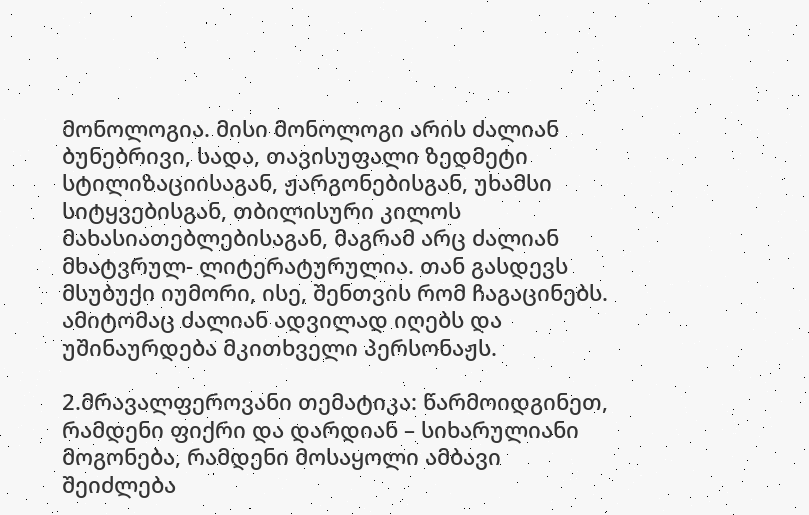მონოლოგია. მისი მონოლოგი არის ძალიან ბუნებრივი, სადა, თავისუფალი ზედმეტი სტილიზაციისაგან, ჟარგონებისგან, უხამსი სიტყვებისგან, თბილისური კილოს მახასიათებლებისაგან, მაგრამ არც ძალიან მხატვრულ- ლიტერატურულია. თან გასდევს მსუბუქი იუმორი, ისე, შენთვის რომ ჩაგაცინებს. ამიტომაც ძალიან ადვილად იღებს და უშინაურდება მკითხველი პერსონაჟს.

2.მრავალფეროვანი თემატიკა: წარმოიდგინეთ, რამდენი ფიქრი და დარდიან – სიხარულიანი მოგონება, რამდენი მოსაყოლი ამბავი შეიძლება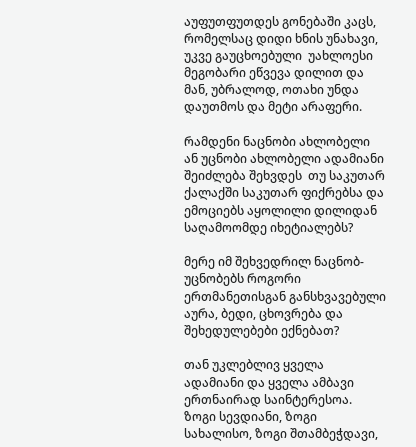აუფუთფუთდეს გონებაში კაცს, რომელსაც დიდი ხნის უნახავი, უკვე გაუცხოებული  უახლოესი მეგობარი ეწვევა დილით და მან, უბრალოდ, ოთახი უნდა დაუთმოს და მეტი არაფერი.

რამდენი ნაცნობი ახლობელი ან უცნობი ახლობელი ადამიანი შეიძლება შეხვდეს  თუ საკუთარ ქალაქში საკუთარ ფიქრებსა და ემოციებს აყოლილი დილიდან საღამოომდე იხეტიალებს?

მერე იმ შეხვედრილ ნაცნობ- უცნობებს როგორი ერთმანეთისგან განსხვავებული აურა, ბედი, ცხოვრება და შეხედულებები ექნებათ?

თან უკლებლივ ყველა ადამიანი და ყველა ამბავი ერთნაირად საინტერესოა. ზოგი სევდიანი, ზოგი სახალისო, ზოგი შთამბეჭდავი,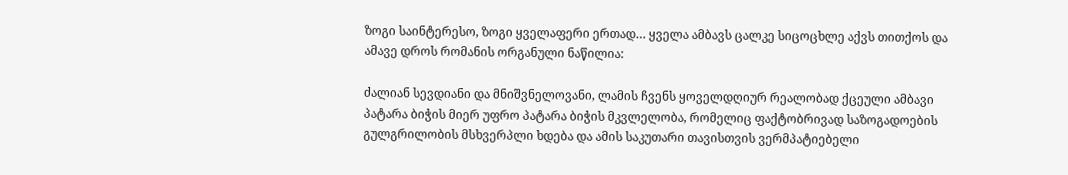ზოგი საინტერესო, ზოგი ყველაფერი ერთად… ყველა ამბავს ცალკე სიცოცხლე აქვს თითქოს და ამავე დროს რომანის ორგანული ნაწილია:

ძალიან სევდიანი და მნიშვნელოვანი, ლამის ჩვენს ყოველდღიურ რეალობად ქცეული ამბავი   პატარა ბიჭის მიერ უფრო პატარა ბიჭის მკვლელობა, რომელიც ფაქტობრივად საზოგადოების გულგრილობის მსხვერპლი ხდება და ამის საკუთარი თავისთვის ვერმპატიებელი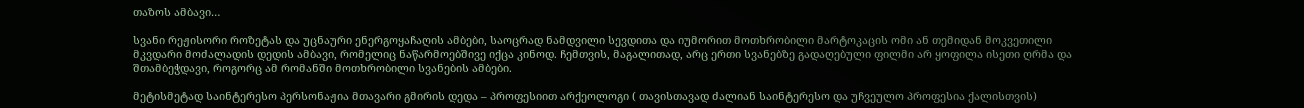თაზოს ამბავი…

სვანი რეჟისორი როზეტას და უცნაური ენერგოყაჩაღის ამბები, საოცრად ნამდვილი სევდითა და იუმორით მოთხრობილი მარტოკაცის ომი ან თემიდან მოკვეთილი მკვდარი მოძალადის დედის ამბავი, რომელიც ნაწარმოებშივე იქცა კინოდ. ჩემთვის, მაგალითად, არც ერთი სვანებზე გადაღებული ფილმი არ ყოფილა ისეთი ღრმა და შთამბეჭდავი, როგორც ამ რომანში მოთხრობილი სვანების ამბები.

მეტისმეტად საინტერესო პერსონაჟია მთავარი გმირის დედა – პროფესიით არქეოლოგი ( თავისთავად ძალიან საინტერესო და უჩვეულო პროფესია ქალისთვის)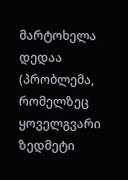მარტოხელა დედაა (პრობლემა, რომელზეც ყოველგვარი ზედმეტი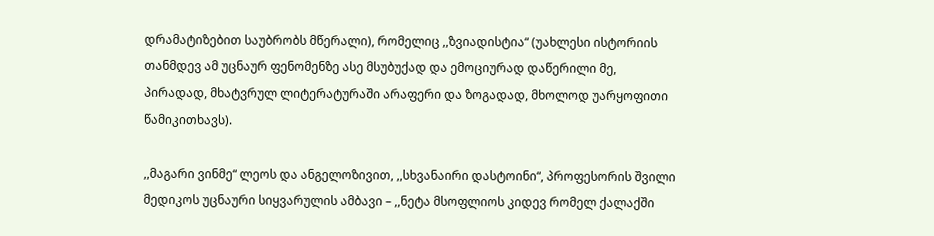დრამატიზებით საუბრობს მწერალი), რომელიც ,,ზვიადისტია“ (უახლესი ისტორიის თანმდევ ამ უცნაურ ფენომენზე ასე მსუბუქად და ემოციურად დაწერილი მე, პირადად, მხატვრულ ლიტერატურაში არაფერი და ზოგადად, მხოლოდ უარყოფითი წამიკითხავს).

,,მაგარი ვინმე“ ლეოს და ანგელოზივით, ,,სხვანაირი დასტოინი“, პროფესორის შვილი მედიკოს უცნაური სიყვარულის ამბავი – ,,ნეტა მსოფლიოს კიდევ რომელ ქალაქში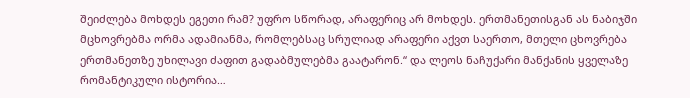შეიძლება მოხდეს ეგეთი რამ? უფრო სწორად, არაფერიც არ მოხდეს. ერთმანეთისგან ას ნაბიჯში მცხოვრებმა ორმა ადამიანმა, რომლებსაც სრულიად არაფერი აქვთ საერთო, მთელი ცხოვრება ერთმანეთზე უხილავი ძაფით გადაბმულებმა გაატარონ.“ და ლეოს ნაჩუქარი მანქანის ყველაზე რომანტიკული ისტორია…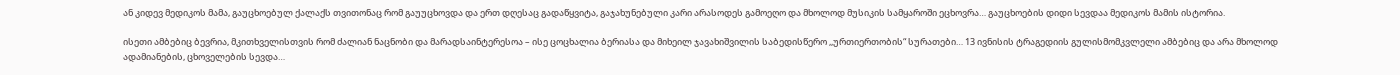ან კიდევ მედიკოს მამა, გაუცხოებულ ქალაქს თვითონაც რომ გაუუცხოვდა და ერთ დღესაც გადაწყვიტა, გაჯახუნებული კარი არასოდეს გამოეღო და მხოლოდ მუსიკის სამყაროში ეცხოვრა… გაუცხოების დიდი სევდაა მედიკოს მამის ისტორია.

ისეთი ამბებიც ბევრია, მკითხველისთვის რომ ძალიან ნაცნობი და მარადსაინტერესოა – ისე ცოცხალია ბერიასა და მიხეილ ჯავახიშვილის საბედისწერო ,,ურთიერთობის“ სურათები… 13 ივნისის ტრაგედიის გულისმომკვლელი ამბებიც და არა მხოლოდ ადამიანების, ცხოველების სევდა…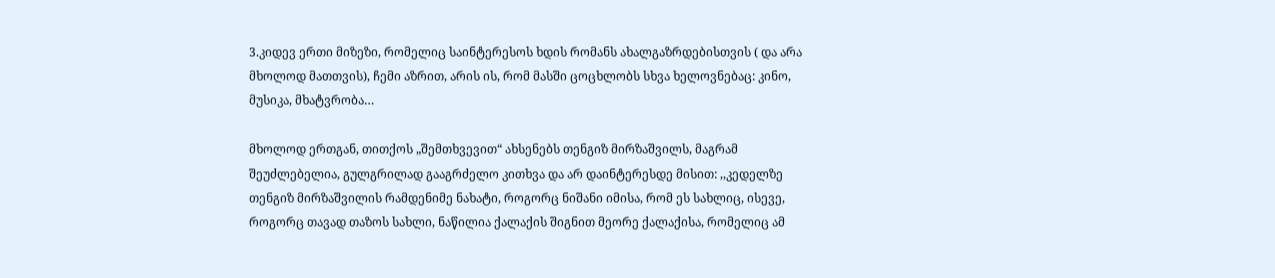3.კიდევ ერთი მიზეზი, რომელიც საინტერესოს ხდის რომანს ახალგაზრდებისთვის ( და არა მხოლოდ მათთვის), ჩემი აზრით, არის ის, რომ მასში ცოცხლობს სხვა ხელოვნებაც: კინო, მუსიკა, მხატვრობა…

მხოლოდ ერთგან, თითქოს „შემთხვევით“ ახსენებს თენგიზ მირზაშვილს, მაგრამ შეუძლებელია, გულგრილად გააგრძელო კითხვა და არ დაინტერესდე მისით: ,,კედელზე თენგიზ მირზაშვილის რამდენიმე ნახატი, როგორც ნიშანი იმისა, რომ ეს სახლიც, ისევე, როგორც თავად თაზოს სახლი, ნაწილია ქალაქის შიგნით მეორე ქალაქისა, რომელიც ამ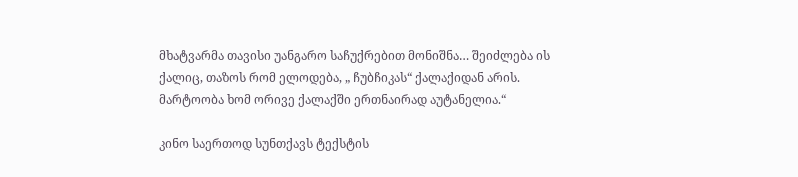მხატვარმა თავისი უანგარო საჩუქრებით მონიშნა… შეიძლება ის ქალიც, თაზოს რომ ელოდება, „ ჩუბჩიკას“ ქალაქიდან არის. მარტოობა ხომ ორივე ქალაქში ერთნაირად აუტანელია.“

კინო საერთოდ სუნთქავს ტექსტის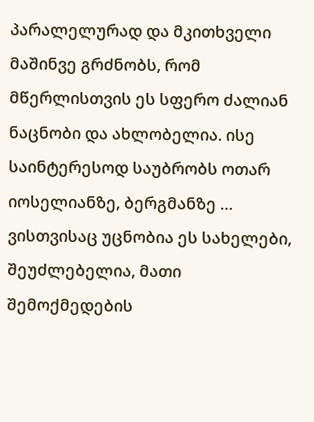პარალელურად და მკითხველი მაშინვე გრძნობს, რომ მწერლისთვის ეს სფერო ძალიან ნაცნობი და ახლობელია. ისე საინტერესოდ საუბრობს ოთარ იოსელიანზე, ბერგმანზე … ვისთვისაც უცნობია ეს სახელები, შეუძლებელია, მათი შემოქმედების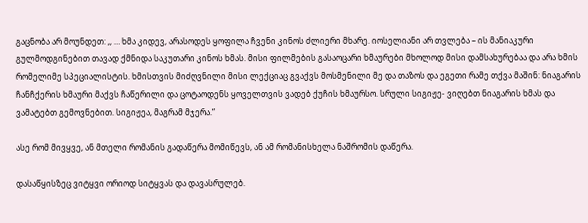გაცნობა არ მოუნდეთ: ,, … ხმა კიდევ, არასოდეს ყოფილა ჩვენი კინოს ძლიერი მხარე. იოსელიანი არ თვლება – ის მანიაკური გულმოდგინებით თავად ქმნიდა საკუთარი კინოს ხმას. მისი ფილმების გასაოცარი ხმაურები მხოლოდ მისი დამსახურებაა და არა ხმის რომელიმე სპეციალისტის. ხმისთვის მიძღვნილი მისი ლექციაც გვაქვს მოსმენილი მე და თაზოს და ეგეთი რამე თქვა მაშინ: ნიაგარის ჩანჩქერის ხმაური მაქვს ჩაწერილი და ცოტაოდენს ყოველთვის ვადებ ქუჩის ხმაურსო. სრული სიგიჟე- ვიღებთ ნიაგარის ხმას და ვამატებთ გემოვნებით. სიგიჟეა, მაგრამ მჯერა.“

ასე რომ მივყვე, ან მთელი რომანის გადაწერა მომიწევს, ან ამ რომანისხელა ნაშრომის დაწერა.

დასაწყისზეც ვიტყვი ორიოდ სიტყვას და დავასრულებ.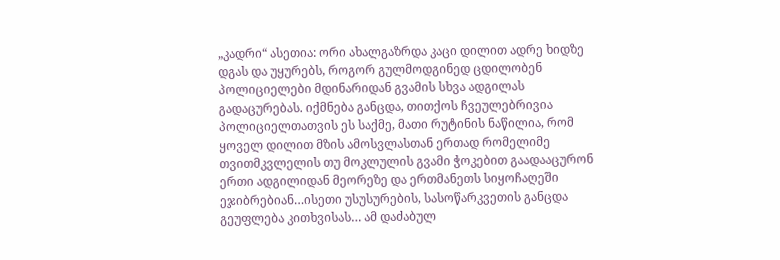„კადრი“ ასეთია: ორი ახალგაზრდა კაცი დილით ადრე ხიდზე დგას და უყურებს, როგორ გულმოდგინედ ცდილობენ პოლიციელები მდინარიდან გვამის სხვა ადგილას გადაცურებას. იქმნება განცდა, თითქოს ჩვეულებრივია პოლიციელთათვის ეს საქმე, მათი რუტინის ნაწილია, რომ ყოველ დილით მზის ამოსვლასთან ერთად რომელიმე თვითმკვლელის თუ მოკლულის გვამი ჭოკებით გაადააცურონ ერთი ადგილიდან მეორეზე და ერთმანეთს სიყოჩაღეში ეჯიბრებიან…ისეთი უსუსურების, სასოწარკვეთის განცდა გეუფლება კითხვისას… ამ დაძაბულ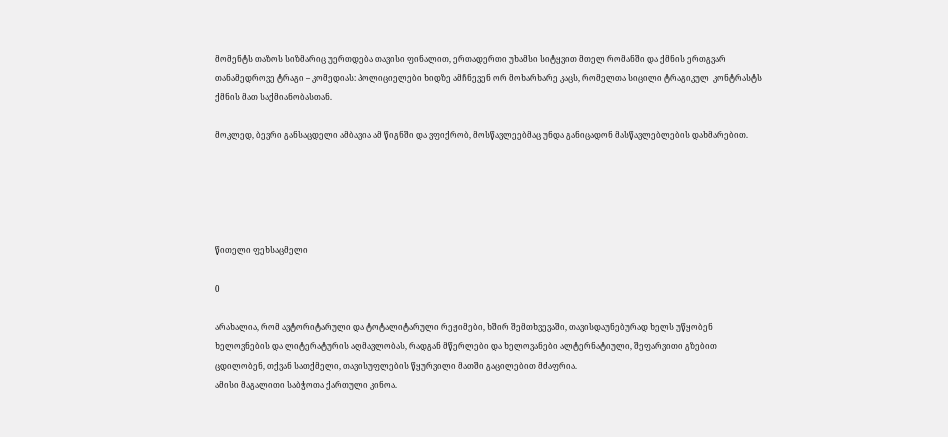მომენტს თაზოს სიზმარიც უერთდება თავისი ფინალით, ერთადერთი უხამსი სიტყვით მთელ რომანში და ქმნის ერთგვარ თანამედროვე ტრაგი – კომედიას: პოლიციელები ხიდზე ამჩნევენ ორ მოხარხარე კაცს, რომელთა სიცილი ტრაგიკულ  კონტრასტს ქმნის მათ საქმიანობასთან.

მოკლედ, ბევრი განსაცდელი ამბავია ამ წიგნში და ვფიქრობ, მოსწავლეებმაც უნდა განიცადონ მასწავლებლების დახმარებით.





წითელი ფეხსაცმელი

0

არახალია, რომ ავტორიტარული და ტოტალიტარული რეჟიმები, ხშირ შემთხვევაში, თავისდაუნებურად ხელს უწყობენ ხელოვნების და ლიტერატურის აღმავლობას, რადგან მწერლები და ხელოვანები ალტერნატიული, შეფარვითი გზებით ცდილობენ, თქვან სათქმელი, თავისუფლების წყურვილი მათში გაცილებით მძაფრია.
ამისი მაგალითი საბჭოთა ქართული კინოა.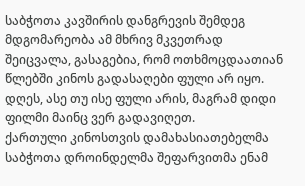საბჭოთა კავშირის დანგრევის შემდეგ მდგომარეობა ამ მხრივ მკვეთრად შეიცვალა, გასაგებია, რომ ოთხმოცდაათიან წლებში კინოს გადასაღები ფული არ იყო. დღეს, ასე თუ ისე ფული არის, მაგრამ დიდი ფილმი მაინც ვერ გადავიღეთ.
ქართული კინოსთვის დამახასიათებელმა საბჭოთა დროინდელმა შეფარვითმა ენამ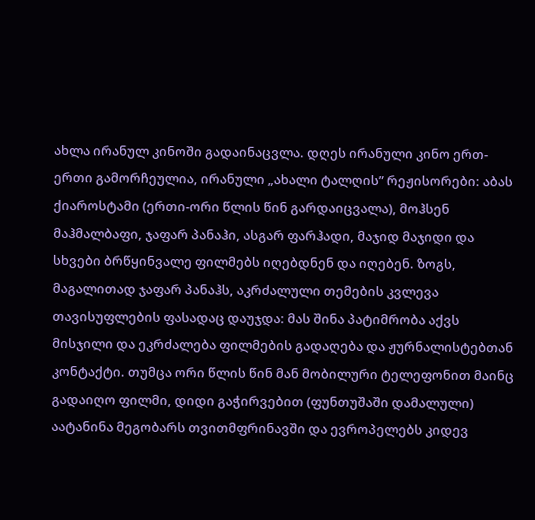ახლა ირანულ კინოში გადაინაცვლა. დღეს ირანული კინო ერთ-ერთი გამორჩეულია, ირანული „ახალი ტალღის” რეჟისორები: აბას ქიაროსტამი (ერთი-ორი წლის წინ გარდაიცვალა), მოჰსენ მაჰმალბაფი, ჯაფარ პანაჰი, ასგარ ფარჰადი, მაჯიდ მაჯიდი და სხვები ბრწყინვალე ფილმებს იღებდნენ და იღებენ. ზოგს, მაგალითად ჯაფარ პანაჰს, აკრძალული თემების კვლევა თავისუფლების ფასადაც დაუჯდა: მას შინა პატიმრობა აქვს მისჯილი და ეკრძალება ფილმების გადაღება და ჟურნალისტებთან კონტაქტი. თუმცა ორი წლის წინ მან მობილური ტელეფონით მაინც გადაიღო ფილმი, დიდი გაჭირვებით (ფუნთუშაში დამალული) აატანინა მეგობარს თვითმფრინავში და ევროპელებს კიდევ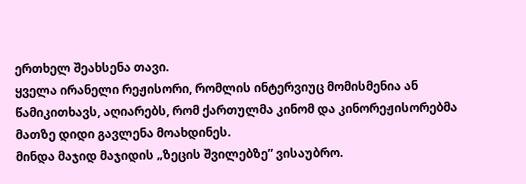ერთხელ შეახსენა თავი.
ყველა ირანელი რეჟისორი, რომლის ინტერვიუც მომისმენია ან წამიკითხავს, აღიარებს, რომ ქართულმა კინომ და კინორეჟისორებმა მათზე დიდი გავლენა მოახდინეს.
მინდა მაჯიდ მაჯიდის „ზეცის შვილებზე” ვისაუბრო.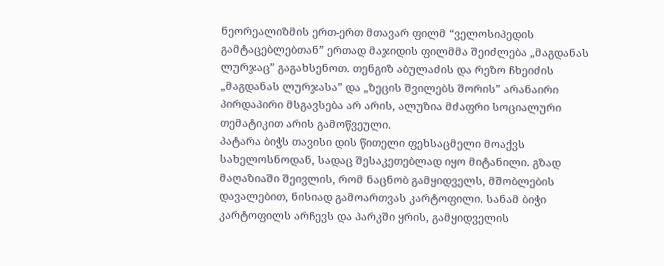ნეორეალიზმის ერთ-ერთ მთავარ ფილმ “ველოსიპედის გამტაცებლებთან” ერთად მაჯიდის ფილმმა შეიძლება „მაგდანას ლურჯაც” გაგახსენოთ. თენგიზ აბულაძის და რეზო ჩხეიძის „მაგდანას ლურჯასა” და „ზეცის შვილებს შორის” არანაირი პირდაპირი მსგავსება არ არის, ალუზია მძაფრი სოციალური თემატიკით არის გამოწვეული.
პატარა ბიჭს თავისი დის წითელი ფეხსაცმელი მოაქვს სახელოსნოდან, სადაც შესაკეთებლად იყო მიტანილი. გზად მაღაზიაში შეივლის, რომ ნაცნობ გამყიდველს, მშობლების დავალებით, ნისიად გამოართვას კარტოფილი. სანამ ბიჭი კარტოფილს არჩევს და პარკში ყრის, გამყიდველის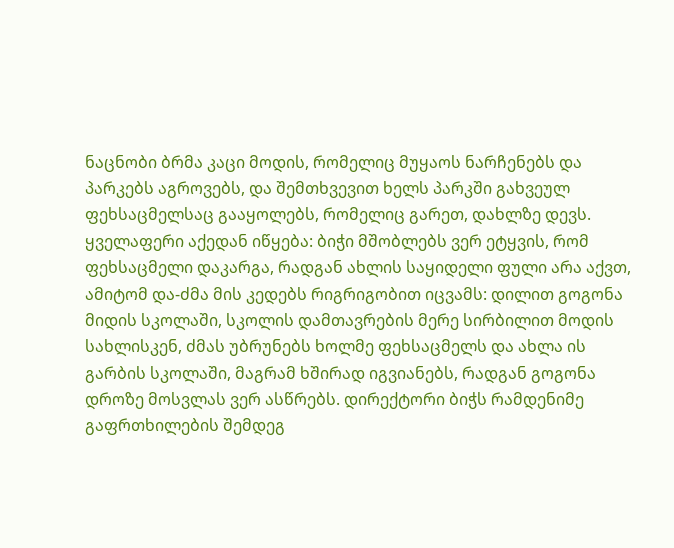ნაცნობი ბრმა კაცი მოდის, რომელიც მუყაოს ნარჩენებს და პარკებს აგროვებს, და შემთხვევით ხელს პარკში გახვეულ ფეხსაცმელსაც გააყოლებს, რომელიც გარეთ, დახლზე დევს. ყველაფერი აქედან იწყება: ბიჭი მშობლებს ვერ ეტყვის, რომ ფეხსაცმელი დაკარგა, რადგან ახლის საყიდელი ფული არა აქვთ, ამიტომ და-ძმა მის კედებს რიგრიგობით იცვამს: დილით გოგონა მიდის სკოლაში, სკოლის დამთავრების მერე სირბილით მოდის სახლისკენ, ძმას უბრუნებს ხოლმე ფეხსაცმელს და ახლა ის გარბის სკოლაში, მაგრამ ხშირად იგვიანებს, რადგან გოგონა დროზე მოსვლას ვერ ასწრებს. დირექტორი ბიჭს რამდენიმე გაფრთხილების შემდეგ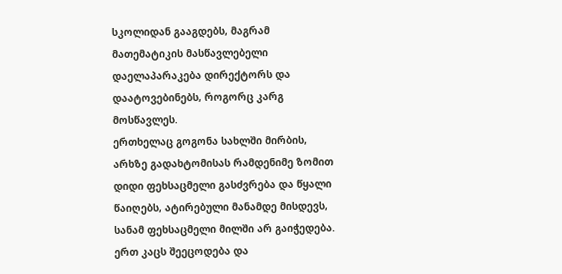სკოლიდან გააგდებს, მაგრამ მათემატიკის მასწავლებელი დაელაპარაკება დირექტორს და დაატოვებინებს, როგორც კარგ მოსწავლეს.
ერთხელაც გოგონა სახლში მირბის, არხზე გადახტომისას რამდენიმე ზომით დიდი ფეხსაცმელი გასძვრება და წყალი წაიღებს, ატირებული მანამდე მისდევს, სანამ ფეხსაცმელი მილში არ გაიჭედება. ერთ კაცს შეეცოდება და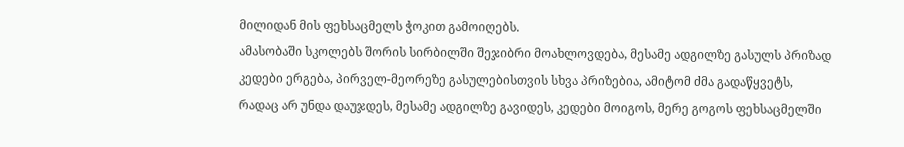მილიდან მის ფეხსაცმელს ჭოკით გამოიღებს.
ამასობაში სკოლებს შორის სირბილში შეჯიბრი მოახლოვდება, მესამე ადგილზე გასულს პრიზად კედები ერგება, პირველ-მეორეზე გასულებისთვის სხვა პრიზებია, ამიტომ ძმა გადაწყვეტს, რადაც არ უნდა დაუჯდეს, მესამე ადგილზე გავიდეს, კედები მოიგოს, მერე გოგოს ფეხსაცმელში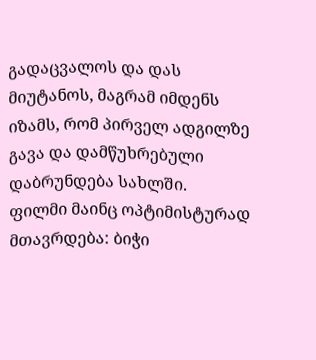გადაცვალოს და დას მიუტანოს, მაგრამ იმდენს იზამს, რომ პირველ ადგილზე გავა და დამწუხრებული დაბრუნდება სახლში.
ფილმი მაინც ოპტიმისტურად მთავრდება: ბიჭი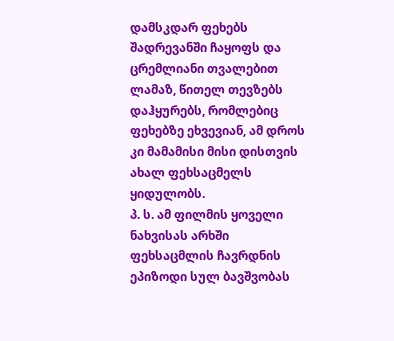დამსკდარ ფეხებს შადრევანში ჩაყოფს და ცრემლიანი თვალებით ლამაზ, წითელ თევზებს დაჰყურებს, რომლებიც ფეხებზე ეხვევიან, ამ დროს კი მამამისი მისი დისთვის ახალ ფეხსაცმელს ყიდულობს.
პ. ს. ამ ფილმის ყოველი ნახვისას არხში ფეხსაცმლის ჩავრდნის ეპიზოდი სულ ბავშვობას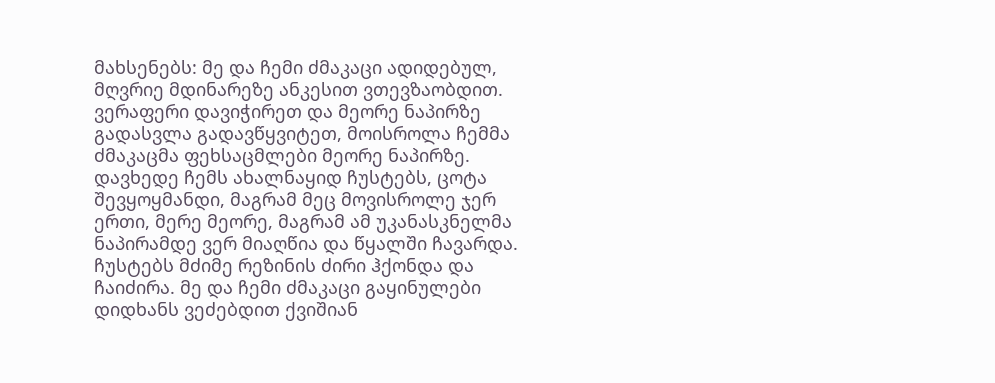მახსენებს: მე და ჩემი ძმაკაცი ადიდებულ, მღვრიე მდინარეზე ანკესით ვთევზაობდით. ვერაფერი დავიჭირეთ და მეორე ნაპირზე გადასვლა გადავწყვიტეთ, მოისროლა ჩემმა ძმაკაცმა ფეხსაცმლები მეორე ნაპირზე. დავხედე ჩემს ახალნაყიდ ჩუსტებს, ცოტა შევყოყმანდი, მაგრამ მეც მოვისროლე ჯერ ერთი, მერე მეორე, მაგრამ ამ უკანასკნელმა ნაპირამდე ვერ მიაღწია და წყალში ჩავარდა. ჩუსტებს მძიმე რეზინის ძირი ჰქონდა და ჩაიძირა. მე და ჩემი ძმაკაცი გაყინულები დიდხანს ვეძებდით ქვიშიან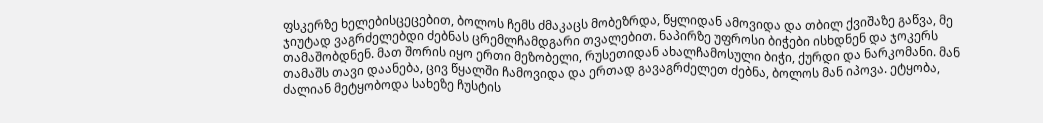ფსკერზე ხელებისცეცებით, ბოლოს ჩემს ძმაკაცს მობეზრდა, წყლიდან ამოვიდა და თბილ ქვიშაზე გაწვა, მე ჯიუტად ვაგრძელებდი ძებნას ცრემლჩამდგარი თვალებით. ნაპირზე უფროსი ბიჭები ისხდნენ და ჯოკერს თამაშობდნენ. მათ შორის იყო ერთი მეზობელი, რუსეთიდან ახალჩამოსული ბიჭი, ქურდი და ნარკომანი. მან თამაშს თავი დაანება, ცივ წყალში ჩამოვიდა და ერთად გავაგრძელეთ ძებნა, ბოლოს მან იპოვა. ეტყობა, ძალიან მეტყობოდა სახეზე ჩუსტის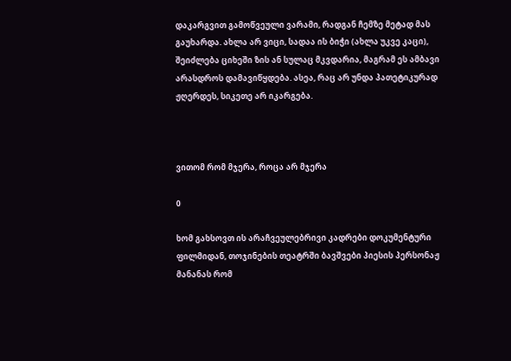დაკარგვით გამოწვეული ვარამი, რადგან ჩემზე მეტად მას გაუხარდა. ახლა არ ვიცი, სადაა ის ბიჭი (ახლა უკვე კაცი), შეიძლება ციხეში ზის ან სულაც მკვდარია, მაგრამ ეს ამბავი არასდროს დამავიწყდება. ასეა, რაც არ უნდა პათეტიკურად ჟღერდეს, სიკეთე არ იკარგება.



ვითომ რომ მჯერა, როცა არ მჯერა

0

ხომ გახსოვთ ის არაჩვეულებრივი კადრები დოკუმენტური ფილმიდან, თოჯინების თეატრში ბავშვები პიესის პერსონაჟ მანანას რომ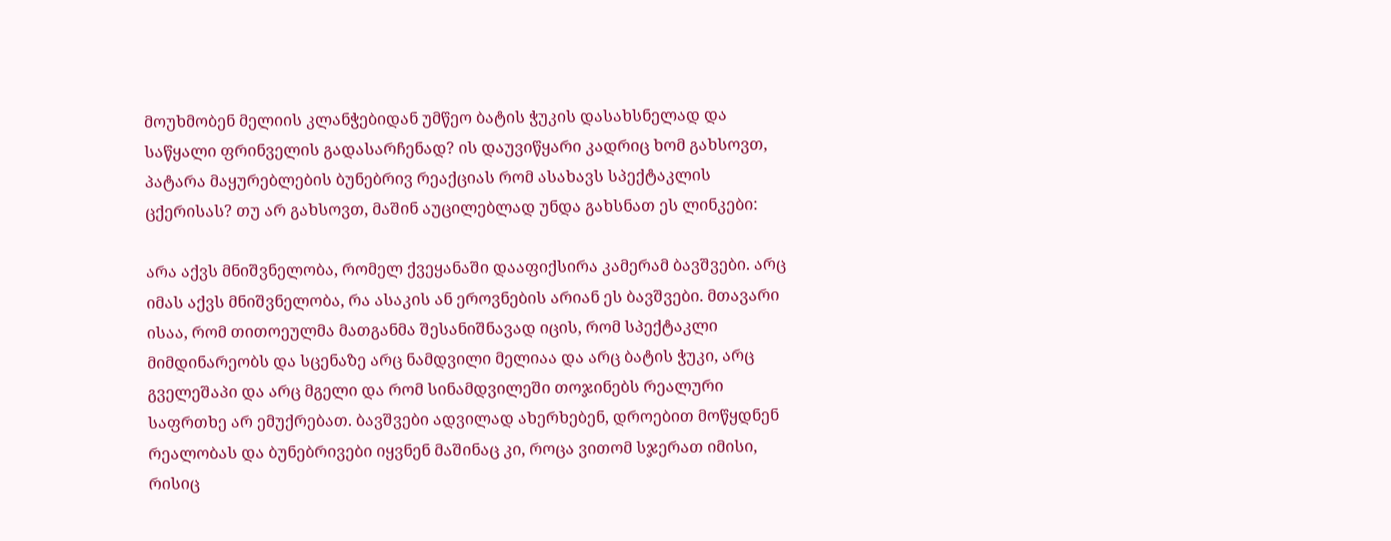მოუხმობენ მელიის კლანჭებიდან უმწეო ბატის ჭუკის დასახსნელად და საწყალი ფრინველის გადასარჩენად? ის დაუვიწყარი კადრიც ხომ გახსოვთ, პატარა მაყურებლების ბუნებრივ რეაქციას რომ ასახავს სპექტაკლის ცქერისას? თუ არ გახსოვთ, მაშინ აუცილებლად უნდა გახსნათ ეს ლინკები:

არა აქვს მნიშვნელობა, რომელ ქვეყანაში დააფიქსირა კამერამ ბავშვები. არც იმას აქვს მნიშვნელობა, რა ასაკის ან ეროვნების არიან ეს ბავშვები. მთავარი ისაა, რომ თითოეულმა მათგანმა შესანიშნავად იცის, რომ სპექტაკლი მიმდინარეობს და სცენაზე არც ნამდვილი მელიაა და არც ბატის ჭუკი, არც გველეშაპი და არც მგელი და რომ სინამდვილეში თოჯინებს რეალური საფრთხე არ ემუქრებათ. ბავშვები ადვილად ახერხებენ, დროებით მოწყდნენ რეალობას და ბუნებრივები იყვნენ მაშინაც კი, როცა ვითომ სჯერათ იმისი, რისიც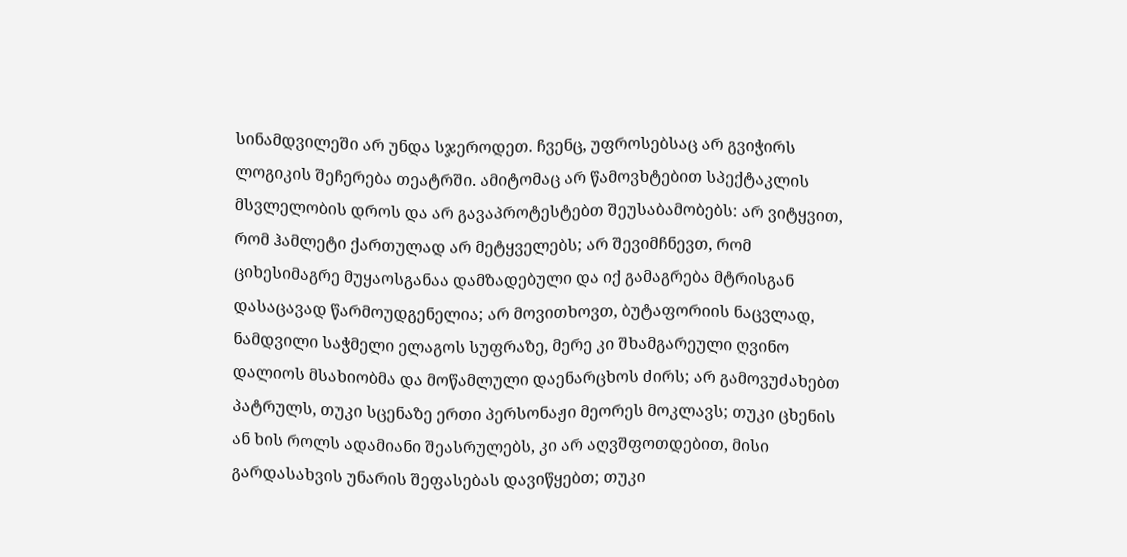სინამდვილეში არ უნდა სჯეროდეთ. ჩვენც, უფროსებსაც არ გვიჭირს ლოგიკის შეჩერება თეატრში. ამიტომაც არ წამოვხტებით სპექტაკლის მსვლელობის დროს და არ გავაპროტესტებთ შეუსაბამობებს: არ ვიტყვით, რომ ჰამლეტი ქართულად არ მეტყველებს; არ შევიმჩნევთ, რომ ციხესიმაგრე მუყაოსგანაა დამზადებული და იქ გამაგრება მტრისგან დასაცავად წარმოუდგენელია; არ მოვითხოვთ, ბუტაფორიის ნაცვლად, ნამდვილი საჭმელი ელაგოს სუფრაზე, მერე კი შხამგარეული ღვინო დალიოს მსახიობმა და მოწამლული დაენარცხოს ძირს; არ გამოვუძახებთ პატრულს, თუკი სცენაზე ერთი პერსონაჟი მეორეს მოკლავს; თუკი ცხენის ან ხის როლს ადამიანი შეასრულებს, კი არ აღვშფოთდებით, მისი გარდასახვის უნარის შეფასებას დავიწყებთ; თუკი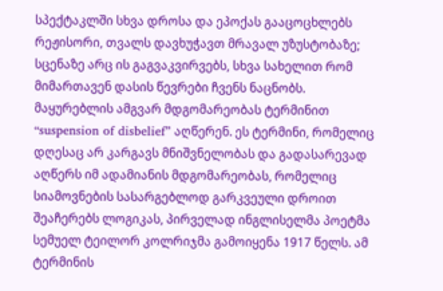სპექტაკლში სხვა დროსა და ეპოქას გააცოცხლებს რეჟისორი, თვალს დავხუჭავთ მრავალ უზუსტობაზე; სცენაზე არც ის გაგვაკვირვებს, სხვა სახელით რომ მიმართავენ დასის წევრები ჩვენს ნაცნობს. მაყურებლის ამგვარ მდგომარეობას ტერმინით “suspension of disbelief” აღწერენ. ეს ტერმინი, რომელიც დღესაც არ კარგავს მნიშვნელობას და გადასარევად აღწერს იმ ადამიანის მდგომარეობას, რომელიც სიამოვნების სასარგებლოდ გარკვეული დროით შეაჩერებს ლოგიკას, პირველად ინგლისელმა პოეტმა სემუელ ტეილორ კოლრიჯმა გამოიყენა 1917 წელს. ამ ტერმინის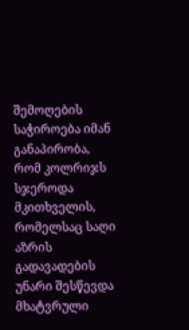შემოღების საჭიროება იმან განაპირობა, რომ კოლრიჯს სჯეროდა მკითხველის, რომელსაც საღი აზრის გადავადების უნარი შესწევდა მხატვრული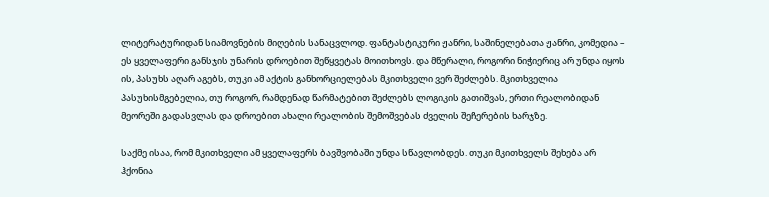ლიტერატურიდან სიამოვნების მიღების სანაცვლოდ. ფანტასტიკური ჟანრი, საშინელებათა ჟანრი, კომედია – ეს ყველაფერი განსჯის უნარის დროებით შეწყვეტას მოითხოვს. და მწერალი, როგორი ნიჭიერიც არ უნდა იყოს ის, პასუხს აღარ აგებს, თუკი ამ აქტის განხორციელებას მკითხველი ვერ შეძლებს. მკითხველია პასუხისმგებელია, თუ როგორ, რამდენად წარმატებით შეძლებს ლოგიკის გათიშვას, ერთი რეალობიდან მეორეში გადასვლას და დროებით ახალი რეალობის შემოშვებას ძველის შეჩერების ხარჯზე.

საქმე ისაა, რომ მკითხველი ამ ყველაფერს ბავშვობაში უნდა სწავლობდეს. თუკი მკითხველს შეხება არ ჰქონია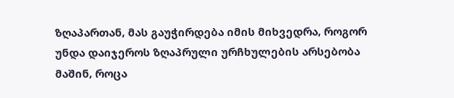ზღაპართან, მას გაუჭირდება იმის მიხვედრა, როგორ უნდა დაიჯეროს ზღაპრული ურჩხულების არსებობა მაშინ, როცა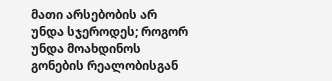მათი არსებობის არ უნდა სჯეროდეს; როგორ უნდა მოახდინოს გონების რეალობისგან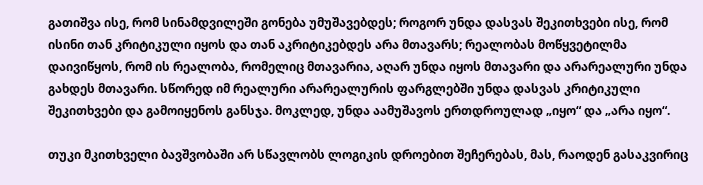გათიშვა ისე, რომ სინამდვილეში გონება უმუშავებდეს; როგორ უნდა დასვას შეკითხვები ისე, რომ ისინი თან კრიტიკული იყოს და თან აკრიტიკებდეს არა მთავარს; რეალობას მოწყვეტილმა დაივიწყოს, რომ ის რეალობა, რომელიც მთავარია, აღარ უნდა იყოს მთავარი და არარეალური უნდა გახდეს მთავარი. სწორედ იმ რეალური არარეალურის ფარგლებში უნდა დასვას კრიტიკული შეკითხვები და გამოიყენოს განსჯა. მოკლედ, უნდა აამუშავოს ერთდროულად „იყო“ და „არა იყო“.

თუკი მკითხველი ბავშვობაში არ სწავლობს ლოგიკის დროებით შეჩერებას, მას, რაოდენ გასაკვირიც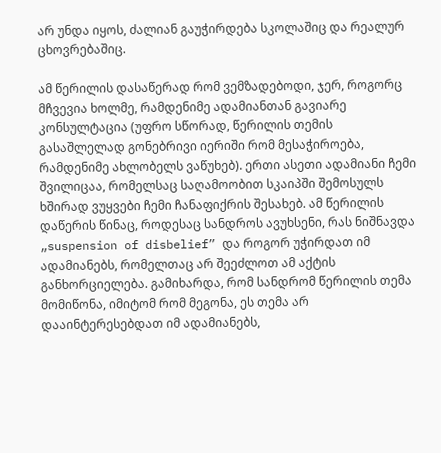არ უნდა იყოს, ძალიან გაუჭირდება სკოლაშიც და რეალურ ცხოვრებაშიც.

ამ წერილის დასაწერად რომ ვემზადებოდი, ჯერ, როგორც მჩვევია ხოლმე, რამდენიმე ადამიანთან გავიარე კონსულტაცია (უფრო სწორად, წერილის თემის გასაშლელად გონებრივი იერიში რომ მესაჭიროება, რამდენიმე ახლობელს ვაწუხებ). ერთი ასეთი ადამიანი ჩემი შვილიცაა, რომელსაც საღამოობით სკაიპში შემოსულს ხშირად ვუყვები ჩემი ჩანაფიქრის შესახებ. ამ წერილის დაწერის წინაც, როდესაც სანდროს ავუხსენი, რას ნიშნავდა „suspension of disbelief” და როგორ უჭირდათ იმ ადამიანებს, რომელთაც არ შეეძლოთ ამ აქტის განხორციელება. გამიხარდა, რომ სანდრომ წერილის თემა მომიწონა, იმიტომ რომ მეგონა, ეს თემა არ დააინტერესებდათ იმ ადამიანებს,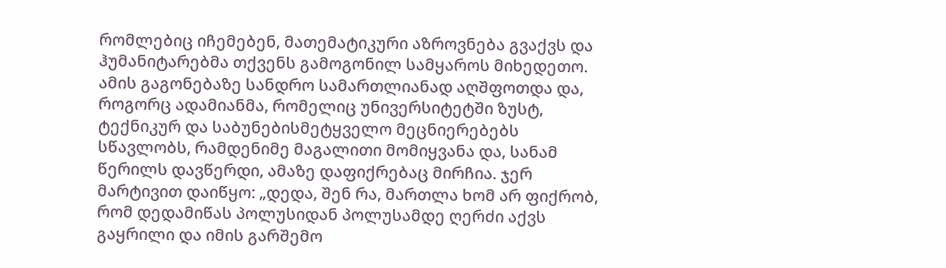რომლებიც იჩემებენ, მათემატიკური აზროვნება გვაქვს და ჰუმანიტარებმა თქვენს გამოგონილ სამყაროს მიხედეთო. ამის გაგონებაზე სანდრო სამართლიანად აღშფოთდა და, როგორც ადამიანმა, რომელიც უნივერსიტეტში ზუსტ, ტექნიკურ და საბუნებისმეტყველო მეცნიერებებს სწავლობს, რამდენიმე მაგალითი მომიყვანა და, სანამ წერილს დავწერდი, ამაზე დაფიქრებაც მირჩია. ჯერ მარტივით დაიწყო: „დედა, შენ რა, მართლა ხომ არ ფიქრობ, რომ დედამიწას პოლუსიდან პოლუსამდე ღერძი აქვს გაყრილი და იმის გარშემო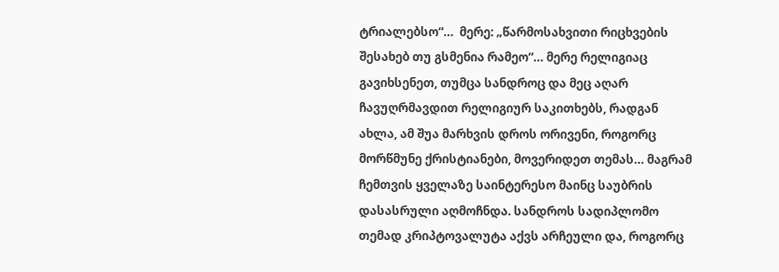ტრიალებსო“…  მერე: „წარმოსახვითი რიცხვების შესახებ თუ გსმენია რამეო“… მერე რელიგიაც გავიხსენეთ, თუმცა სანდროც და მეც აღარ ჩავუღრმავდით რელიგიურ საკითხებს, რადგან ახლა, ამ შუა მარხვის დროს ორივენი, როგორც მორწმუნე ქრისტიანები, მოვერიდეთ თემას… მაგრამ ჩემთვის ყველაზე საინტერესო მაინც საუბრის დასასრული აღმოჩნდა. სანდროს სადიპლომო თემად კრიპტოვალუტა აქვს არჩეული და, როგორც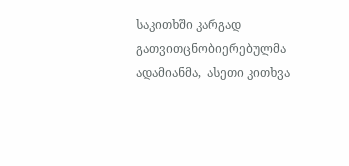საკითხში კარგად გათვითცნობიერებულმა ადამიანმა,  ასეთი კითხვა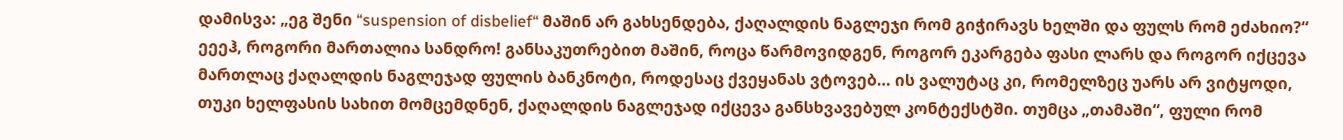დამისვა: „ეგ შენი “suspension of disbelief“ მაშინ არ გახსენდება, ქაღალდის ნაგლეჯი რომ გიჭირავს ხელში და ფულს რომ ეძახიო?“ ეეეჰ, როგორი მართალია სანდრო! განსაკუთრებით მაშინ, როცა წარმოვიდგენ, როგორ ეკარგება ფასი ლარს და როგორ იქცევა მართლაც ქაღალდის ნაგლეჯად ფულის ბანკნოტი, როდესაც ქვეყანას ვტოვებ… ის ვალუტაც კი, რომელზეც უარს არ ვიტყოდი, თუკი ხელფასის სახით მომცემდნენ, ქაღალდის ნაგლეჯად იქცევა განსხვავებულ კონტექსტში. თუმცა „თამაში“, ფული რომ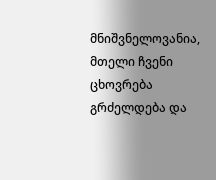მნიშვნელოვანია, მთელი ჩვენი ცხოვრება გრძელდება და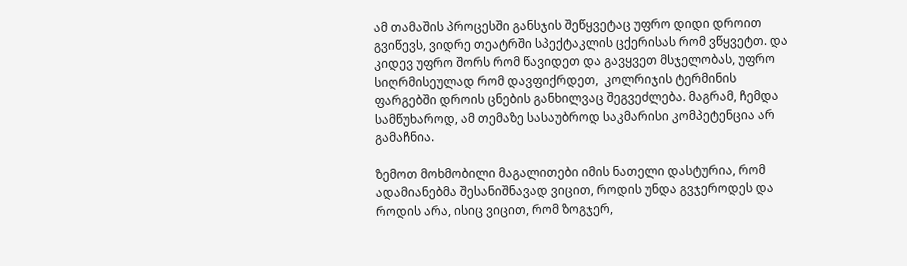ამ თამაშის პროცესში განსჯის შეწყვეტაც უფრო დიდი დროით გვიწევს, ვიდრე თეატრში სპექტაკლის ცქერისას რომ ვწყვეტთ. და კიდევ უფრო შორს რომ წავიდეთ და გავყვეთ მსჯელობას, უფრო სიღრმისეულად რომ დავფიქრდეთ,  კოლრიჯის ტერმინის ფარგებში დროის ცნების განხილვაც შეგვეძლება. მაგრამ, ჩემდა სამწუხაროდ, ამ თემაზე სასაუბროდ საკმარისი კომპეტენცია არ გამაჩნია.

ზემოთ მოხმობილი მაგალითები იმის ნათელი დასტურია, რომ ადამიანებმა შესანიშნავად ვიცით, როდის უნდა გვჯეროდეს და როდის არა, ისიც ვიცით, რომ ზოგჯერ,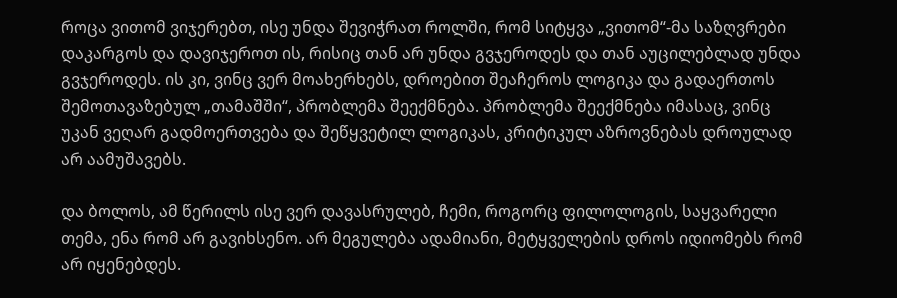როცა ვითომ ვიჯერებთ, ისე უნდა შევიჭრათ როლში, რომ სიტყვა „ვითომ“-მა საზღვრები დაკარგოს და დავიჯეროთ ის, რისიც თან არ უნდა გვჯეროდეს და თან აუცილებლად უნდა გვჯეროდეს. ის კი, ვინც ვერ მოახერხებს, დროებით შეაჩეროს ლოგიკა და გადაერთოს შემოთავაზებულ „თამაშში“, პრობლემა შეექმნება. პრობლემა შეექმნება იმასაც, ვინც უკან ვეღარ გადმოერთვება და შეწყვეტილ ლოგიკას, კრიტიკულ აზროვნებას დროულად არ აამუშავებს.

და ბოლოს, ამ წერილს ისე ვერ დავასრულებ, ჩემი, როგორც ფილოლოგის, საყვარელი თემა, ენა რომ არ გავიხსენო. არ მეგულება ადამიანი, მეტყველების დროს იდიომებს რომ არ იყენებდეს.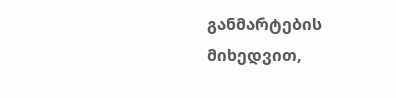განმარტების მიხედვით,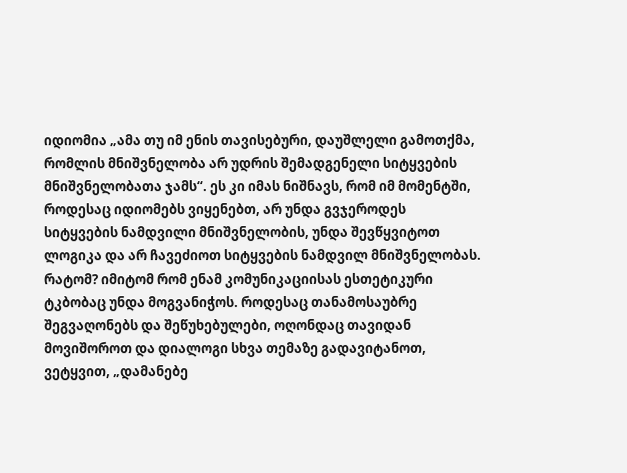იდიომია „ამა თუ იმ ენის თავისებური, დაუშლელი გამოთქმა, რომლის მნიშვნელობა არ უდრის შემადგენელი სიტყვების მნიშვნელობათა ჯამს“. ეს კი იმას ნიშნავს, რომ იმ მომენტში, როდესაც იდიომებს ვიყენებთ, არ უნდა გვჯეროდეს სიტყვების ნამდვილი მნიშვნელობის, უნდა შევწყვიტოთ ლოგიკა და არ ჩავეძიოთ სიტყვების ნამდვილ მნიშვნელობას. რატომ? იმიტომ რომ ენამ კომუნიკაციისას ესთეტიკური ტკბობაც უნდა მოგვანიჭოს. როდესაც თანამოსაუბრე შეგვაღონებს და შეწუხებულები, ოღონდაც თავიდან მოვიშოროთ და დიალოგი სხვა თემაზე გადავიტანოთ, ვეტყვით, „დამანებე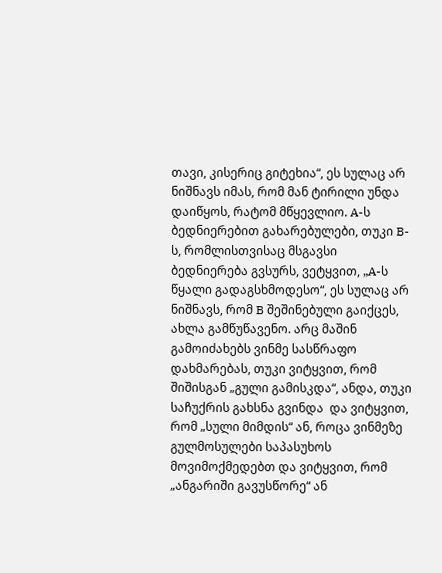თავი, კისერიც გიტეხია“, ეს სულაც არ ნიშნავს იმას, რომ მან ტირილი უნდა დაიწყოს, რატომ მწყევლიო. A-ს ბედნიერებით გახარებულები, თუკი B-ს, რომლისთვისაც მსგავსი ბედნიერება გვსურს, ვეტყვით, „A-ს წყალი გადაგსხმოდესო“, ეს სულაც არ ნიშნავს, რომ B შეშინებული გაიქცეს, ახლა გამწუწავენო. არც მაშინ გამოიძახებს ვინმე სასწრაფო დახმარებას, თუკი ვიტყვით, რომ შიშისგან „გული გამისკდა“, ანდა, თუკი საჩუქრის გახსნა გვინდა  და ვიტყვით, რომ „სული მიმდის“ ან, როცა ვინმეზე გულმოსულები საპასუხოს მოვიმოქმედებთ და ვიტყვით, რომ „ანგარიში გავუსწორე“ ან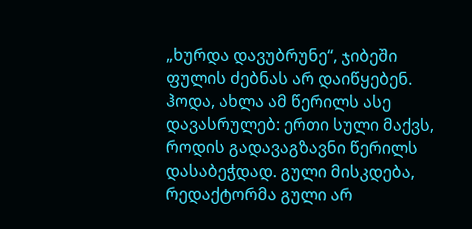„ხურდა დავუბრუნე“, ჯიბეში ფულის ძებნას არ დაიწყებენ. ჰოდა, ახლა ამ წერილს ასე დავასრულებ: ერთი სული მაქვს, როდის გადავაგზავნი წერილს დასაბეჭდად. გული მისკდება,  რედაქტორმა გული არ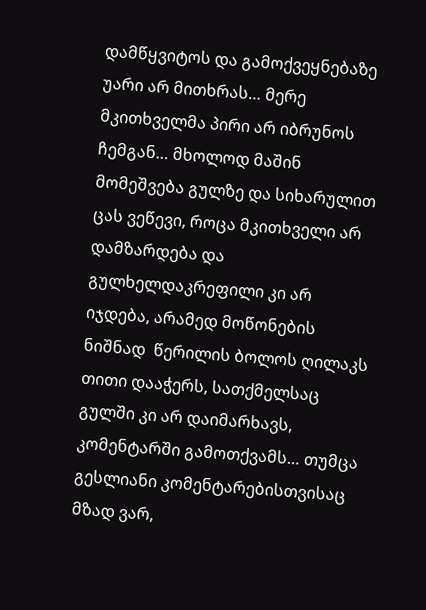დამწყვიტოს და გამოქვეყნებაზე უარი არ მითხრას… მერე  მკითხველმა პირი არ იბრუნოს ჩემგან… მხოლოდ მაშინ მომეშვება გულზე და სიხარულით ცას ვეწევი, როცა მკითხველი არ დამზარდება და გულხელდაკრეფილი კი არ იჯდება, არამედ მოწონების ნიშნად  წერილის ბოლოს ღილაკს თითი დააჭერს, სათქმელსაც გულში კი არ დაიმარხავს, კომენტარში გამოთქვამს… თუმცა გესლიანი კომენტარებისთვისაც მზად ვარ,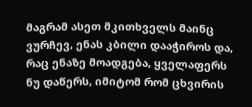მაგრამ ასეთ მკითხველს მაინც ვურჩევ, ენას კბილი დააჭიროს და, რაც ენაზე მოადგება, ყველაფერს ნუ დაწერს, იმიტომ რომ ცხვირის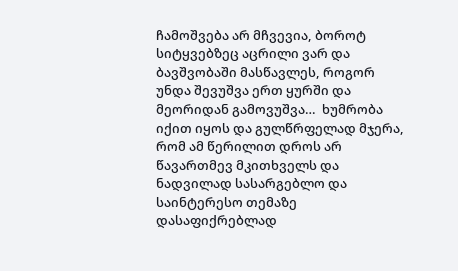ჩამოშვება არ მჩვევია, ბოროტ სიტყვებზეც აცრილი ვარ და ბავშვობაში მასწავლეს, როგორ უნდა შევუშვა ერთ ყურში და მეორიდან გამოვუშვა…  ხუმრობა იქით იყოს და გულწრფელად მჯერა, რომ ამ წერილით დროს არ წავართმევ მკითხველს და ნადვილად სასარგებლო და საინტერესო თემაზე დასაფიქრებლად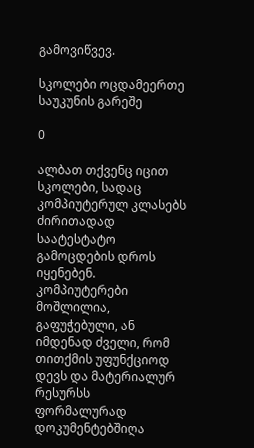გამოვიწვევ.

სკოლები ოცდამეერთე საუკუნის გარეშე

0

ალბათ თქვენც იცით სკოლები, სადაც კომპიუტერულ კლასებს ძირითადად საატესტატო გამოცდების დროს იყენებენ. კომპიუტერები მოშლილია, გაფუჭებული, ან იმდენად ძველი, რომ თითქმის უფუნქციოდ დევს და მატერიალურ რესურსს ფორმალურად დოკუმენტებშიღა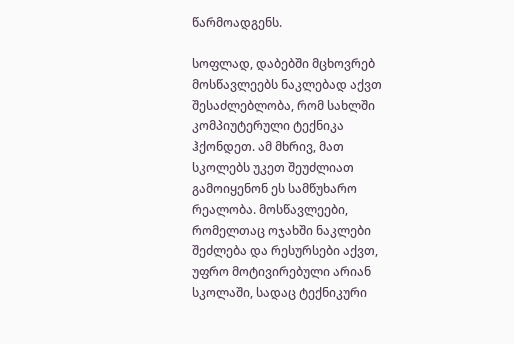წარმოადგენს.

სოფლად, დაბებში მცხოვრებ მოსწავლეებს ნაკლებად აქვთ შესაძლებლობა, რომ სახლში კომპიუტერული ტექნიკა ჰქონდეთ. ამ მხრივ, მათ სკოლებს უკეთ შეუძლიათ გამოიყენონ ეს სამწუხარო რეალობა. მოსწავლეები, რომელთაც ოჯახში ნაკლები შეძლება და რესურსები აქვთ, უფრო მოტივირებული არიან სკოლაში, სადაც ტექნიკური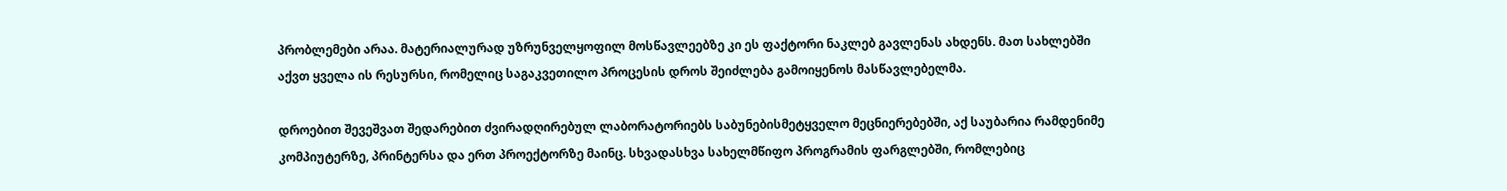პრობლემები არაა. მატერიალურად უზრუნველყოფილ მოსწავლეებზე კი ეს ფაქტორი ნაკლებ გავლენას ახდენს. მათ სახლებში აქვთ ყველა ის რესურსი, რომელიც საგაკვეთილო პროცესის დროს შეიძლება გამოიყენოს მასწავლებელმა.

დროებით შევეშვათ შედარებით ძვირადღირებულ ლაბორატორიებს საბუნებისმეტყველო მეცნიერებებში, აქ საუბარია რამდენიმე კომპიუტერზე, პრინტერსა და ერთ პროექტორზე მაინც. სხვადასხვა სახელმწიფო პროგრამის ფარგლებში, რომლებიც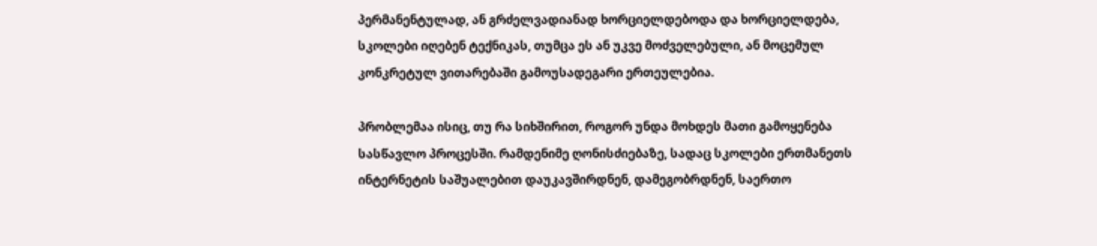პერმანენტულად, ან გრძელვადიანად ხორციელდებოდა და ხორციელდება, სკოლები იღებენ ტექნიკას, თუმცა ეს ან უკვე მოძველებული, ან მოცემულ კონკრეტულ ვითარებაში გამოუსადეგარი ერთეულებია.

პრობლემაა ისიც, თუ რა სიხშირით, როგორ უნდა მოხდეს მათი გამოყენება სასწავლო პროცესში. რამდენიმე ღონისძიებაზე, სადაც სკოლები ერთმანეთს ინტერნეტის საშუალებით დაუკავშირდნენ, დამეგობრდნენ, საერთო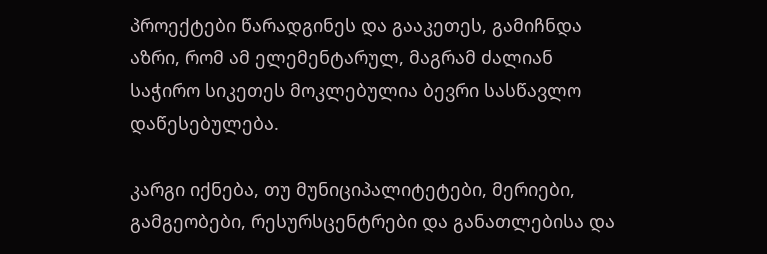პროექტები წარადგინეს და გააკეთეს, გამიჩნდა აზრი, რომ ამ ელემენტარულ, მაგრამ ძალიან საჭირო სიკეთეს მოკლებულია ბევრი სასწავლო დაწესებულება.

კარგი იქნება, თუ მუნიციპალიტეტები, მერიები, გამგეობები, რესურსცენტრები და განათლებისა და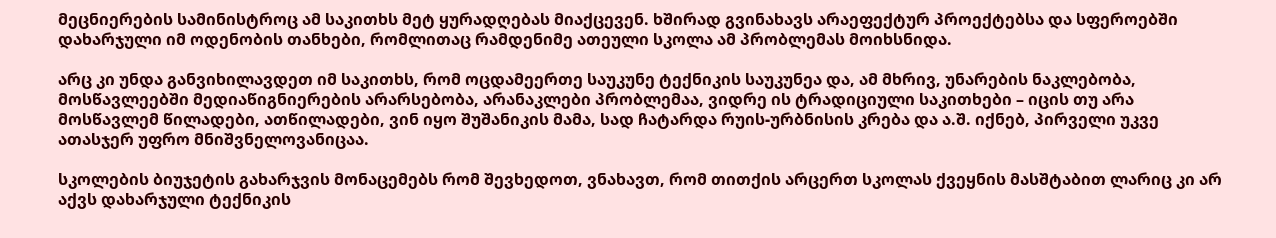მეცნიერების სამინისტროც ამ საკითხს მეტ ყურადღებას მიაქცევენ. ხშირად გვინახავს არაეფექტურ პროექტებსა და სფეროებში დახარჯული იმ ოდენობის თანხები, რომლითაც რამდენიმე ათეული სკოლა ამ პრობლემას მოიხსნიდა.

არც კი უნდა განვიხილავდეთ იმ საკითხს, რომ ოცდამეერთე საუკუნე ტექნიკის საუკუნეა და, ამ მხრივ, უნარების ნაკლებობა, მოსწავლეებში მედიაწიგნიერების არარსებობა, არანაკლები პრობლემაა, ვიდრე ის ტრადიციული საკითხები – იცის თუ არა მოსწავლემ წილადები, ათწილადები, ვინ იყო შუშანიკის მამა, სად ჩატარდა რუის-ურბნისის კრება და ა.შ. იქნებ, პირველი უკვე ათასჯერ უფრო მნიშვნელოვანიცაა.

სკოლების ბიუჯეტის გახარჯვის მონაცემებს რომ შევხედოთ, ვნახავთ, რომ თითქის არცერთ სკოლას ქვეყნის მასშტაბით ლარიც კი არ აქვს დახარჯული ტექნიკის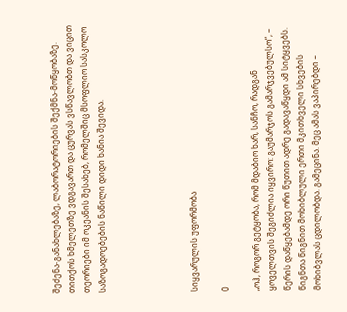შეძენა-განახლებაზე, ლაბორატორიების შექმნა-მოწყობაზე. თითქოს ხმელეთზე ვდგავართ და ცურვას ვსწავლობთ და ვიცით თეორიები იმ ოკეანის შესახებ, რომელშიც მსოფლიო სასკოლო საზოგადოებების ნაწილი დიდი ხანია შევიდა.





სიყვარულის უფორმობა

0

„ოჰ, როგორ გეტყობა, რომ მდაბიო ხარ, სანჩო, რადგან ყოველთვის შეგიძლია იყვირო: გაუმარჯოს გამარჯვებულსო“, – წერის დაწყებამდე ორი წუთით ადრე გადავაწყდი ამ სიტყვებს. წიგნთა წიგნით მოხიბლული ერთი მკითხველი სხვების მოხიბვლას ცდილობდა. გამეცინა. მეც ამას ვაპირებდი –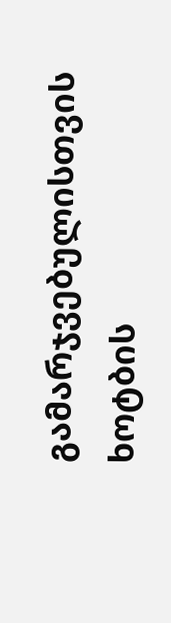გამარჯვებულისთვის ხოტბის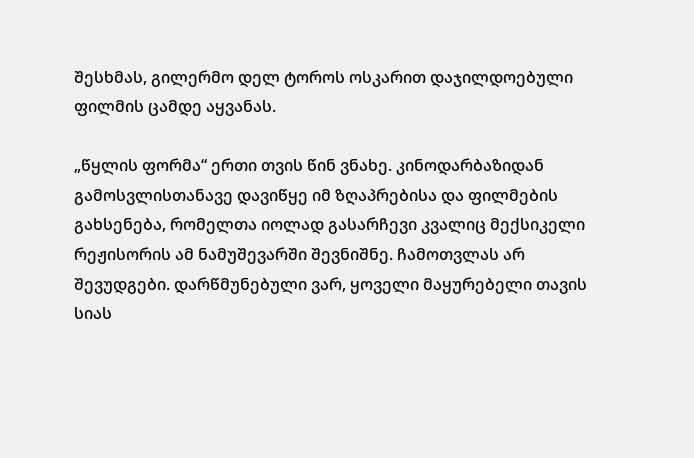შესხმას, გილერმო დელ ტოროს ოსკარით დაჯილდოებული ფილმის ცამდე აყვანას.

„წყლის ფორმა“ ერთი თვის წინ ვნახე. კინოდარბაზიდან გამოსვლისთანავე დავიწყე იმ ზღაპრებისა და ფილმების გახსენება, რომელთა იოლად გასარჩევი კვალიც მექსიკელი რეჟისორის ამ ნამუშევარში შევნიშნე. ჩამოთვლას არ შევუდგები. დარწმუნებული ვარ, ყოველი მაყურებელი თავის სიას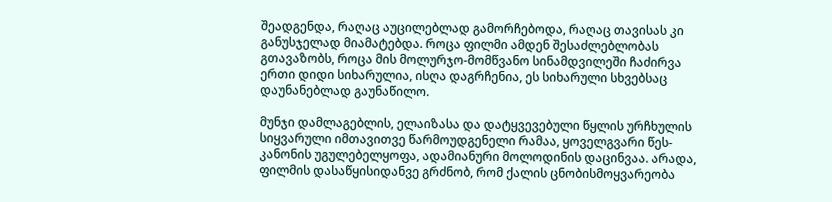შეადგენდა, რაღაც აუცილებლად გამორჩებოდა, რაღაც თავისას კი განუსჯელად მიამატებდა. როცა ფილმი ამდენ შესაძლებლობას გთავაზობს, როცა მის მოლურჯო-მომწვანო სინამდვილეში ჩაძირვა ერთი დიდი სიხარულია, ისღა დაგრჩენია, ეს სიხარული სხვებსაც დაუნანებლად გაუნაწილო.

მუნჯი დამლაგებლის, ელაიზასა და დატყვევებული წყლის ურჩხულის სიყვარული იმთავითვე წარმოუდგენელი რამაა, ყოველგვარი წეს-კანონის უგულებელყოფა, ადამიანური მოლოდინის დაცინვაა. არადა, ფილმის დასაწყისიდანვე გრძნობ, რომ ქალის ცნობისმოყვარეობა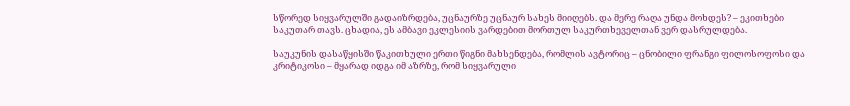სწორედ სიყვარულში გადაიზრდება, უცნაურზე უცნაურ სახეს მიიღებს. და მერე რაღა უნდა მოხდეს? – ეკითხები საკუთარ თავს. ცხადია, ეს ამბავი ეკლესიის ვარდებით მორთულ საკურთხეველთან ვერ დასრულდება.

საუკუნის დასაწყისში წაკითხული ერთი წიგნი მახსენდება, რომლის ავტორიც – ცნობილი ფრანგი ფილოსოფოსი და კრიტიკოსი – მყარად იდგა იმ აზრზე, რომ სიყვარული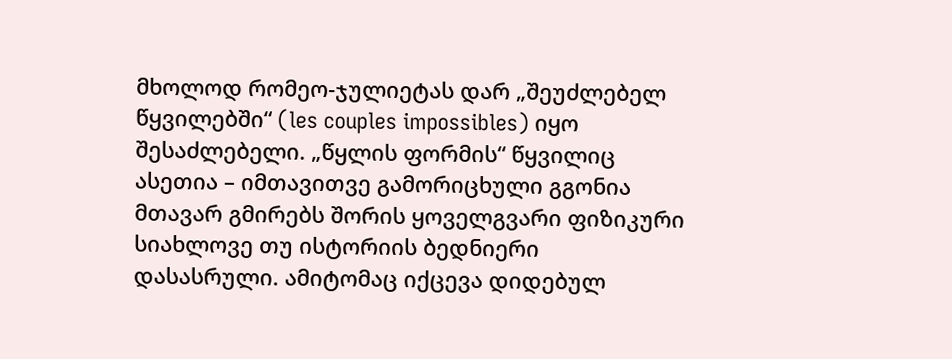მხოლოდ რომეო-ჯულიეტას დარ „შეუძლებელ წყვილებში“ (les couples impossibles) იყო შესაძლებელი. „წყლის ფორმის“ წყვილიც ასეთია – იმთავითვე გამორიცხული გგონია მთავარ გმირებს შორის ყოველგვარი ფიზიკური სიახლოვე თუ ისტორიის ბედნიერი დასასრული. ამიტომაც იქცევა დიდებულ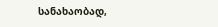სანახაობად,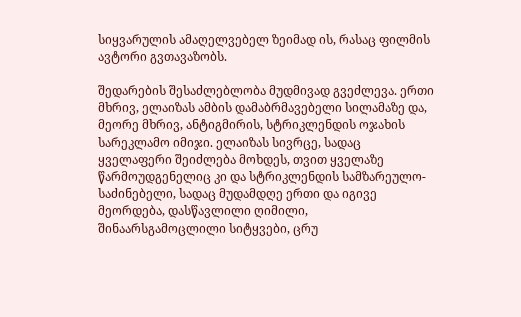სიყვარულის ამაღელვებელ ზეიმად ის, რასაც ფილმის ავტორი გვთავაზობს.

შედარების შესაძლებლობა მუდმივად გვეძლევა. ერთი მხრივ, ელაიზას ამბის დამაბრმავებელი სილამაზე და, მეორე მხრივ, ანტიგმირის, სტრიკლენდის ოჯახის სარეკლამო იმიჯი. ელაიზას სივრცე, სადაც ყველაფერი შეიძლება მოხდეს, თვით ყველაზე წარმოუდგენელიც კი და სტრიკლენდის სამზარეულო-საძინებელი, სადაც მუდამდღე ერთი და იგივე მეორდება, დასწავლილი ღიმილი, შინაარსგამოცლილი სიტყვები, ცრუ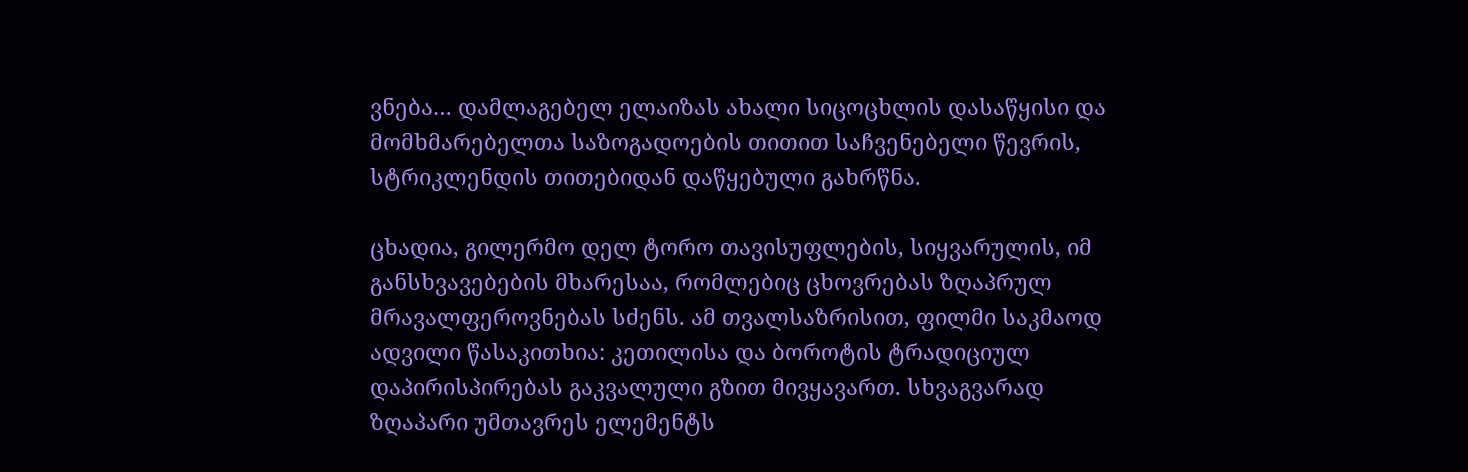ვნება… დამლაგებელ ელაიზას ახალი სიცოცხლის დასაწყისი და მომხმარებელთა საზოგადოების თითით საჩვენებელი წევრის, სტრიკლენდის თითებიდან დაწყებული გახრწნა.

ცხადია, გილერმო დელ ტორო თავისუფლების, სიყვარულის, იმ განსხვავებების მხარესაა, რომლებიც ცხოვრებას ზღაპრულ მრავალფეროვნებას სძენს. ამ თვალსაზრისით, ფილმი საკმაოდ ადვილი წასაკითხია: კეთილისა და ბოროტის ტრადიციულ დაპირისპირებას გაკვალული გზით მივყავართ. სხვაგვარად ზღაპარი უმთავრეს ელემენტს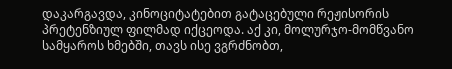დაკარგავდა, კინოციტატებით გატაცებული რეჟისორის პრეტენზიულ ფილმად იქცეოდა. აქ კი, მოლურჯო-მომწვანო სამყაროს ხმებში, თავს ისე ვგრძნობთ,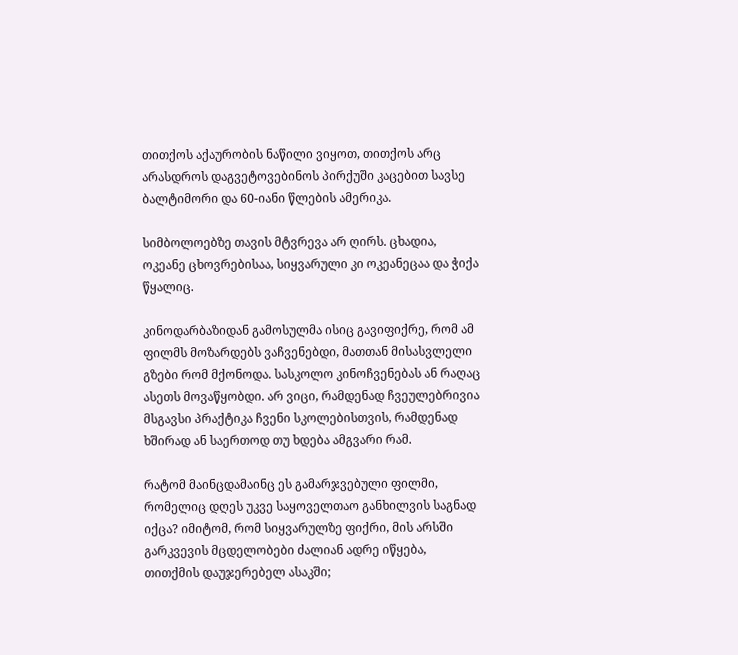თითქოს აქაურობის ნაწილი ვიყოთ, თითქოს არც არასდროს დაგვეტოვებინოს პირქუში კაცებით სავსე ბალტიმორი და 60-იანი წლების ამერიკა.

სიმბოლოებზე თავის მტვრევა არ ღირს. ცხადია, ოკეანე ცხოვრებისაა, სიყვარული კი ოკეანეცაა და ჭიქა წყალიც.

კინოდარბაზიდან გამოსულმა ისიც გავიფიქრე, რომ ამ ფილმს მოზარდებს ვაჩვენებდი, მათთან მისასვლელი გზები რომ მქონოდა. სასკოლო კინოჩვენებას ან რაღაც ასეთს მოვაწყობდი. არ ვიცი, რამდენად ჩვეულებრივია მსგავსი პრაქტიკა ჩვენი სკოლებისთვის, რამდენად ხშირად ან საერთოდ თუ ხდება ამგვარი რამ.

რატომ მაინცდამაინც ეს გამარჯვებული ფილმი, რომელიც დღეს უკვე საყოველთაო განხილვის საგნად იქცა? იმიტომ, რომ სიყვარულზე ფიქრი, მის არსში გარკვევის მცდელობები ძალიან ადრე იწყება, თითქმის დაუჯერებელ ასაკში;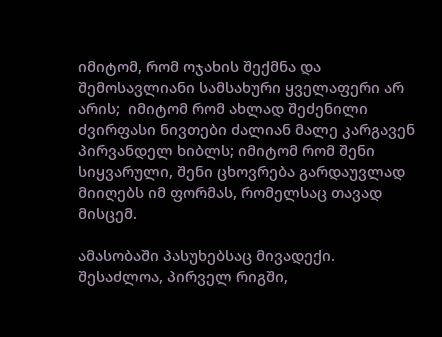იმიტომ, რომ ოჯახის შექმნა და შემოსავლიანი სამსახური ყველაფერი არ არის;  იმიტომ რომ ახლად შეძენილი ძვირფასი ნივთები ძალიან მალე კარგავენ პირვანდელ ხიბლს; იმიტომ რომ შენი სიყვარული, შენი ცხოვრება გარდაუვლად მიიღებს იმ ფორმას, რომელსაც თავად მისცემ.

ამასობაში პასუხებსაც მივადექი. შესაძლოა, პირველ რიგში,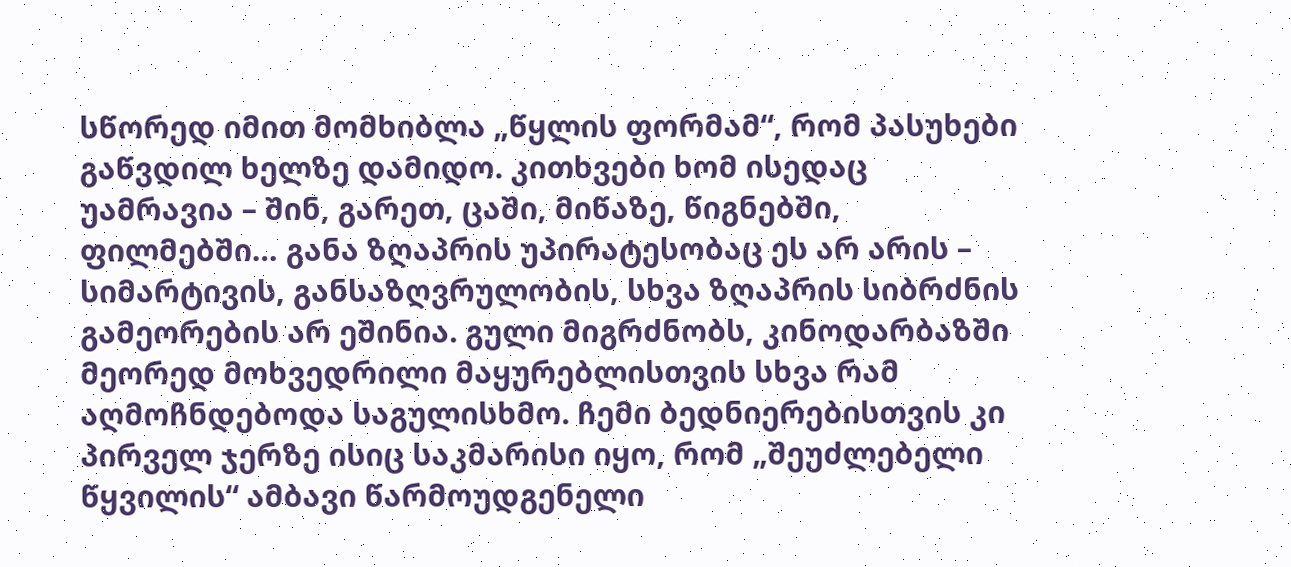სწორედ იმით მომხიბლა „წყლის ფორმამ“, რომ პასუხები გაწვდილ ხელზე დამიდო. კითხვები ხომ ისედაც უამრავია – შინ, გარეთ, ცაში, მიწაზე, წიგნებში, ფილმებში… განა ზღაპრის უპირატესობაც ეს არ არის – სიმარტივის, განსაზღვრულობის, სხვა ზღაპრის სიბრძნის გამეორების არ ეშინია. გული მიგრძნობს, კინოდარბაზში მეორედ მოხვედრილი მაყურებლისთვის სხვა რამ აღმოჩნდებოდა საგულისხმო. ჩემი ბედნიერებისთვის კი პირველ ჯერზე ისიც საკმარისი იყო, რომ „შეუძლებელი წყვილის“ ამბავი წარმოუდგენელი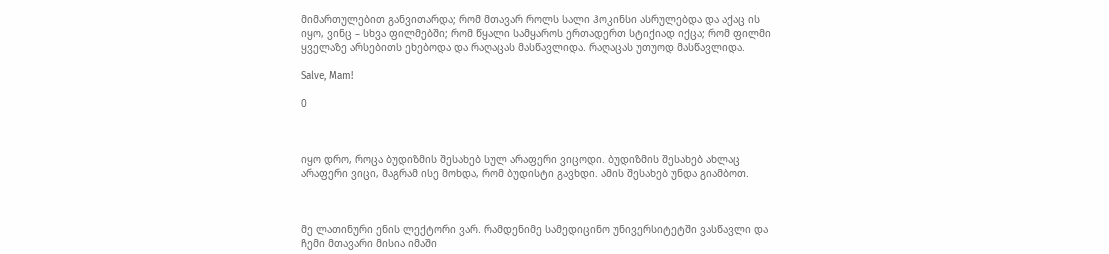მიმართულებით განვითარდა; რომ მთავარ როლს სალი ჰოკინსი ასრულებდა და აქაც ის იყო, ვინც – სხვა ფილმებში; რომ წყალი სამყაროს ერთადერთ სტიქიად იქცა; რომ ფილმი ყველაზე არსებითს ეხებოდა და რაღაცას მასწავლიდა. რაღაცას უთუოდ მასწავლიდა.

Salve, Mam!

0



იყო დრო, როცა ბუდიზმის შესახებ სულ არაფერი ვიცოდი. ბუდიზმის შესახებ ახლაც არაფერი ვიცი, მაგრამ ისე მოხდა, რომ ბუდისტი გავხდი. ამის შესახებ უნდა გიამბოთ.



მე ლათინური ენის ლექტორი ვარ. რამდენიმე სამედიცინო უნივერსიტეტში ვასწავლი და ჩემი მთავარი მისია იმაში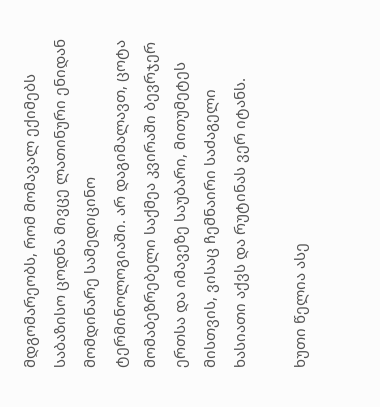მდგომარეობს, რომ მომავალ ექიმებს საბაზისო ცოდნა მივცე ლათინური ენიდან მომდინარე სამედიცინო ტერმინოლოგიაში. არ დაგიმალავთ, ცოტა მომაბეზრებელი საქმეა კვირაში ბევრჯერ ერთსა და იმავეზე საუბარი, მითუმეტეს მისთვის, ვისაც ჩემნაირი საძაგელი ხასიათი აქვს და რუტინას ვერ იტანს.

ხუთი წელია ასე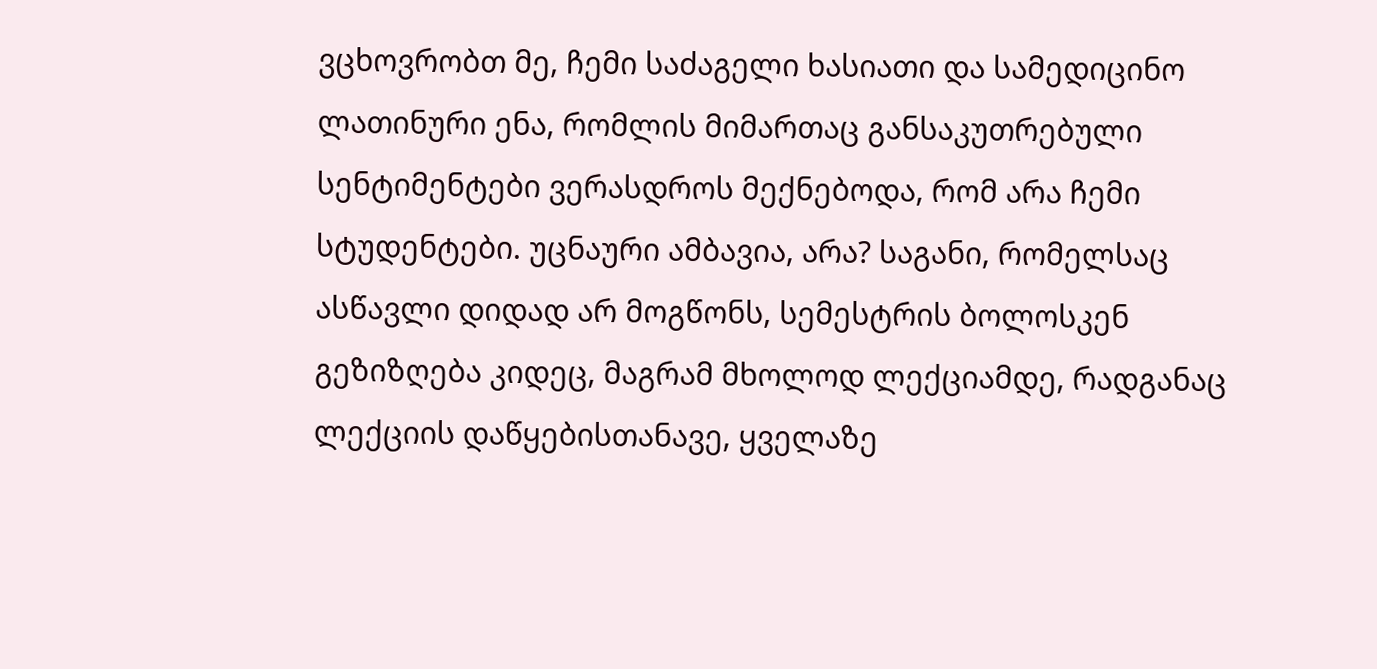ვცხოვრობთ მე, ჩემი საძაგელი ხასიათი და სამედიცინო ლათინური ენა, რომლის მიმართაც განსაკუთრებული სენტიმენტები ვერასდროს მექნებოდა, რომ არა ჩემი სტუდენტები. უცნაური ამბავია, არა? საგანი, რომელსაც ასწავლი დიდად არ მოგწონს, სემესტრის ბოლოსკენ გეზიზღება კიდეც, მაგრამ მხოლოდ ლექციამდე, რადგანაც ლექციის დაწყებისთანავე, ყველაზე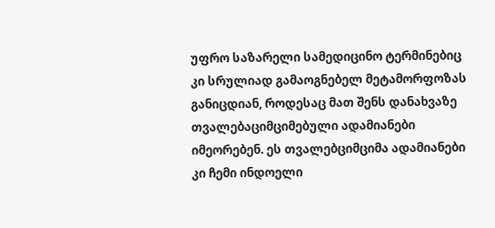უფრო საზარელი სამედიცინო ტერმინებიც კი სრულიად გამაოგნებელ მეტამორფოზას განიცდიან, როდესაც მათ შენს დანახვაზე თვალებაციმციმებული ადამიანები იმეორებენ. ეს თვალებციმციმა ადამიანები კი ჩემი ინდოელი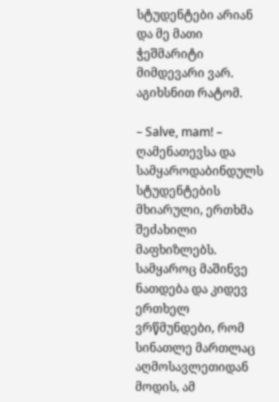სტუდენტები არიან და მე მათი ჭეშმარიტი მიმდევარი ვარ. აგიხსნით რატომ.

– Salve, mam! – ღამენათევსა და სამყაროდაბინდულს სტუდენტების მხიარული, ერთხმა შეძახილი მაფხიზლებს. სამყაროც მაშინვე ნათდება და კიდევ ერთხელ ვრწმუნდები, რომ სინათლე მართლაც აღმოსავლეთიდან მოდის, ამ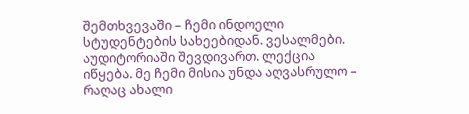შემთხვევაში – ჩემი ინდოელი სტუდენტების სახეებიდან. ვესალმები. აუდიტორიაში შევდივართ. ლექცია იწყება. მე ჩემი მისია უნდა აღვასრულო – რაღაც ახალი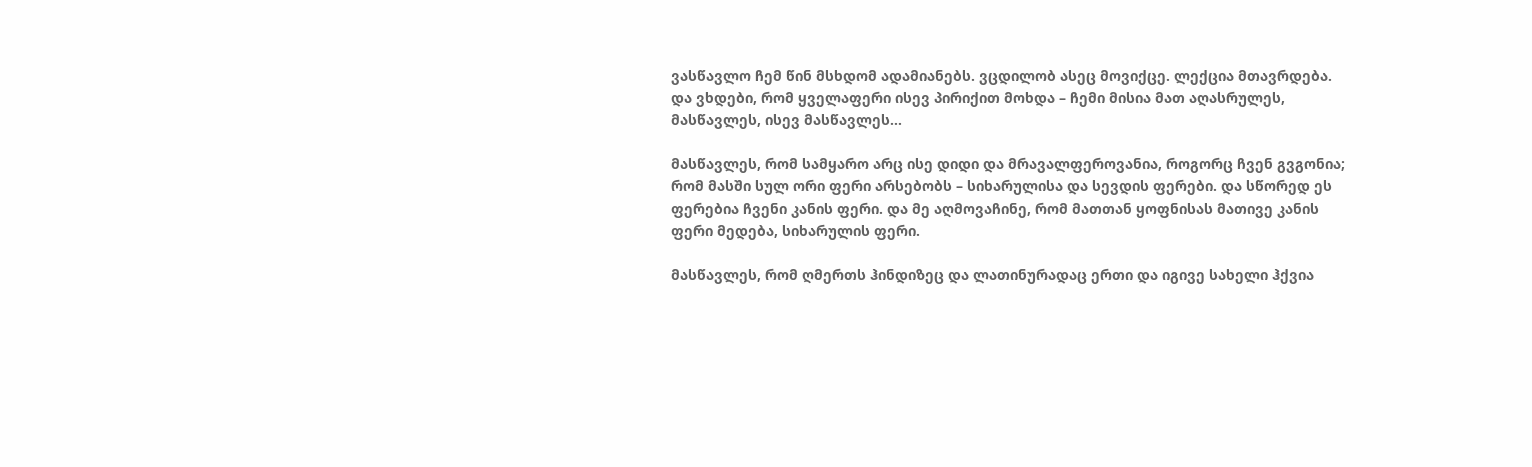ვასწავლო ჩემ წინ მსხდომ ადამიანებს. ვცდილობ ასეც მოვიქცე. ლექცია მთავრდება. და ვხდები, რომ ყველაფერი ისევ პირიქით მოხდა – ჩემი მისია მათ აღასრულეს, მასწავლეს, ისევ მასწავლეს…

მასწავლეს, რომ სამყარო არც ისე დიდი და მრავალფეროვანია, როგორც ჩვენ გვგონია; რომ მასში სულ ორი ფერი არსებობს – სიხარულისა და სევდის ფერები. და სწორედ ეს ფერებია ჩვენი კანის ფერი. და მე აღმოვაჩინე, რომ მათთან ყოფნისას მათივე კანის ფერი მედება, სიხარულის ფერი.

მასწავლეს, რომ ღმერთს ჰინდიზეც და ლათინურადაც ერთი და იგივე სახელი ჰქვია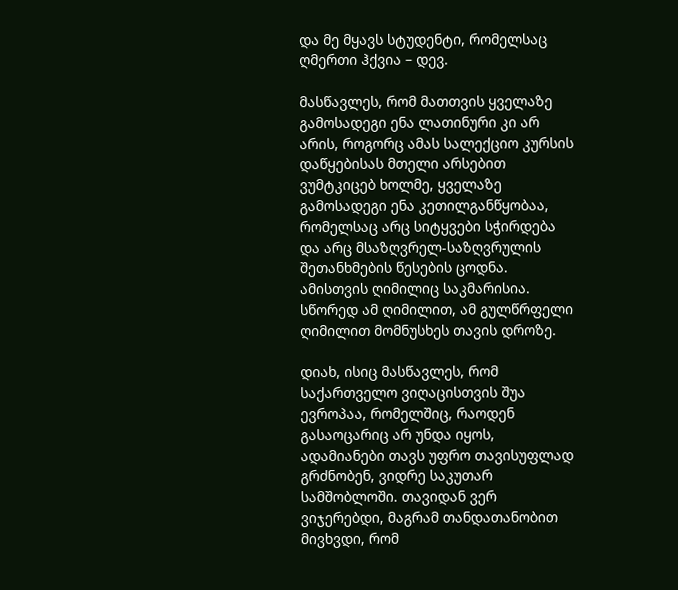და მე მყავს სტუდენტი, რომელსაც ღმერთი ჰქვია – დევ.

მასწავლეს, რომ მათთვის ყველაზე გამოსადეგი ენა ლათინური კი არ არის, როგორც ამას სალექციო კურსის დაწყებისას მთელი არსებით ვუმტკიცებ ხოლმე, ყველაზე გამოსადეგი ენა კეთილგანწყობაა, რომელსაც არც სიტყვები სჭირდება და არც მსაზღვრელ-საზღვრულის შეთანხმების წესების ცოდნა. ამისთვის ღიმილიც საკმარისია. სწორედ ამ ღიმილით, ამ გულწრფელი ღიმილით მომნუსხეს თავის დროზე.

დიახ, ისიც მასწავლეს, რომ საქართველო ვიღაცისთვის შუა ევროპაა, რომელშიც, რაოდენ გასაოცარიც არ უნდა იყოს, ადამიანები თავს უფრო თავისუფლად გრძნობენ, ვიდრე საკუთარ სამშობლოში. თავიდან ვერ ვიჯერებდი, მაგრამ თანდათანობით მივხვდი, რომ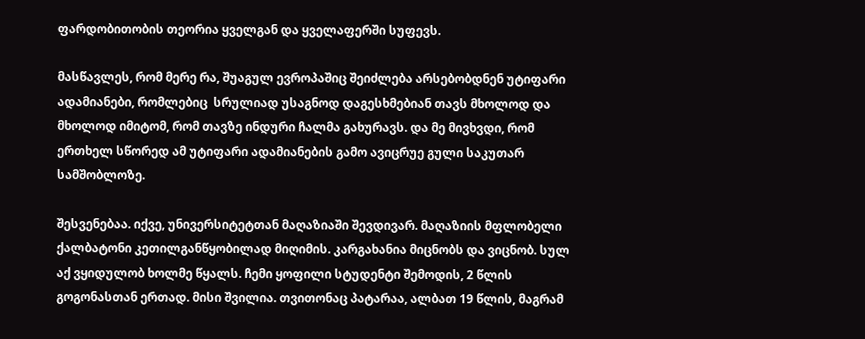ფარდობითობის თეორია ყველგან და ყველაფერში სუფევს.

მასწავლეს, რომ მერე რა, შუაგულ ევროპაშიც შეიძლება არსებობდნენ უტიფარი ადამიანები, რომლებიც  სრულიად უსაგნოდ დაგესხმებიან თავს მხოლოდ და მხოლოდ იმიტომ, რომ თავზე ინდური ჩალმა გახურავს. და მე მივხვდი, რომ ერთხელ სწორედ ამ უტიფარი ადამიანების გამო ავიცრუე გული საკუთარ სამშობლოზე.

შესვენებაა. იქვე, უნივერსიტეტთან მაღაზიაში შევდივარ. მაღაზიის მფლობელი ქალბატონი კეთილგანწყობილად მიღიმის. კარგახანია მიცნობს და ვიცნობ. სულ აქ ვყიდულობ ხოლმე წყალს. ჩემი ყოფილი სტუდენტი შემოდის, 2 წლის გოგონასთან ერთად. მისი შვილია. თვითონაც პატარაა, ალბათ 19 წლის, მაგრამ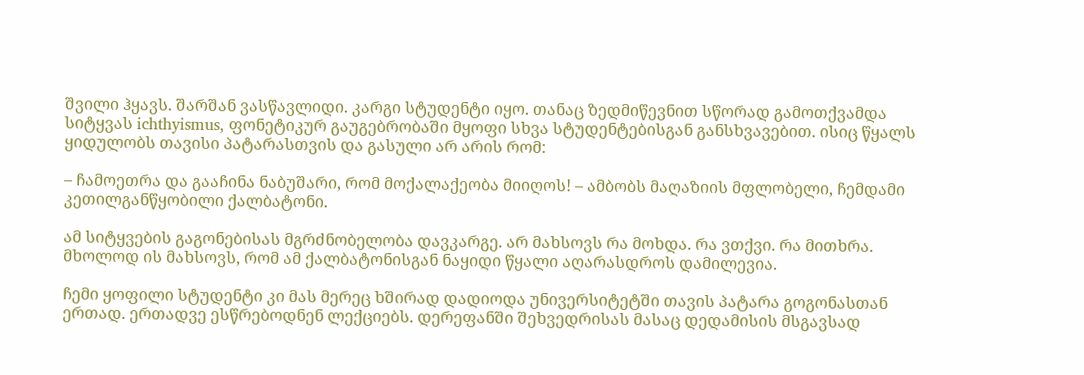შვილი ჰყავს. შარშან ვასწავლიდი. კარგი სტუდენტი იყო. თანაც ზედმიწევნით სწორად გამოთქვამდა სიტყვას ichthyismus, ფონეტიკურ გაუგებრობაში მყოფი სხვა სტუდენტებისგან განსხვავებით. ისიც წყალს ყიდულობს თავისი პატარასთვის და გასული არ არის რომ:

– ჩამოეთრა და გააჩინა ნაბუშარი, რომ მოქალაქეობა მიიღოს! – ამბობს მაღაზიის მფლობელი, ჩემდამი კეთილგანწყობილი ქალბატონი.

ამ სიტყვების გაგონებისას მგრძნობელობა დავკარგე. არ მახსოვს რა მოხდა. რა ვთქვი. რა მითხრა. მხოლოდ ის მახსოვს, რომ ამ ქალბატონისგან ნაყიდი წყალი აღარასდროს დამილევია.

ჩემი ყოფილი სტუდენტი კი მას მერეც ხშირად დადიოდა უნივერსიტეტში თავის პატარა გოგონასთან ერთად. ერთადვე ესწრებოდნენ ლექციებს. დერეფანში შეხვედრისას მასაც დედამისის მსგავსად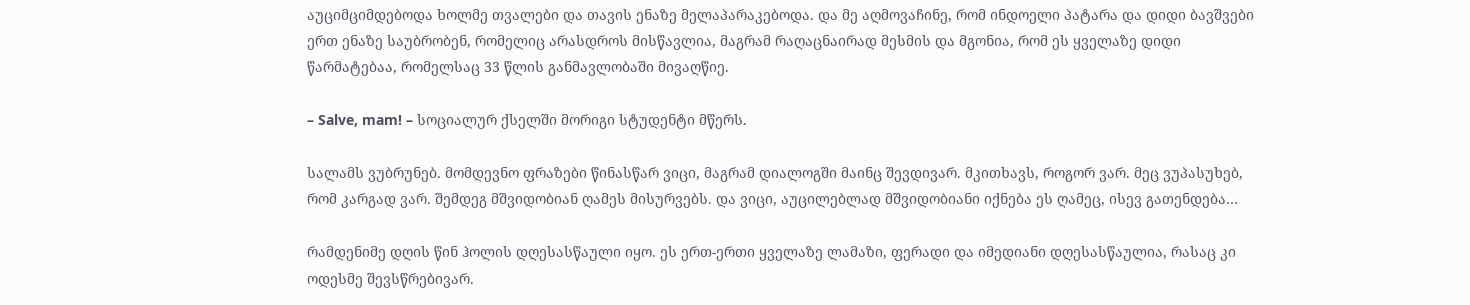აუციმციმდებოდა ხოლმე თვალები და თავის ენაზე მელაპარაკებოდა. და მე აღმოვაჩინე, რომ ინდოელი პატარა და დიდი ბავშვები ერთ ენაზე საუბრობენ, რომელიც არასდროს მისწავლია, მაგრამ რაღაცნაირად მესმის და მგონია, რომ ეს ყველაზე დიდი წარმატებაა, რომელსაც 33 წლის განმავლობაში მივაღწიე.

– Salve, mam! – სოციალურ ქსელში მორიგი სტუდენტი მწერს.

სალამს ვუბრუნებ. მომდევნო ფრაზები წინასწარ ვიცი, მაგრამ დიალოგში მაინც შევდივარ. მკითხავს, როგორ ვარ. მეც ვუპასუხებ, რომ კარგად ვარ. შემდეგ მშვიდობიან ღამეს მისურვებს. და ვიცი, აუცილებლად მშვიდობიანი იქნება ეს ღამეც, ისევ გათენდება…

რამდენიმე დღის წინ ჰოლის დღესასწაული იყო. ეს ერთ-ერთი ყველაზე ლამაზი, ფერადი და იმედიანი დღესასწაულია, რასაც კი ოდესმე შევსწრებივარ.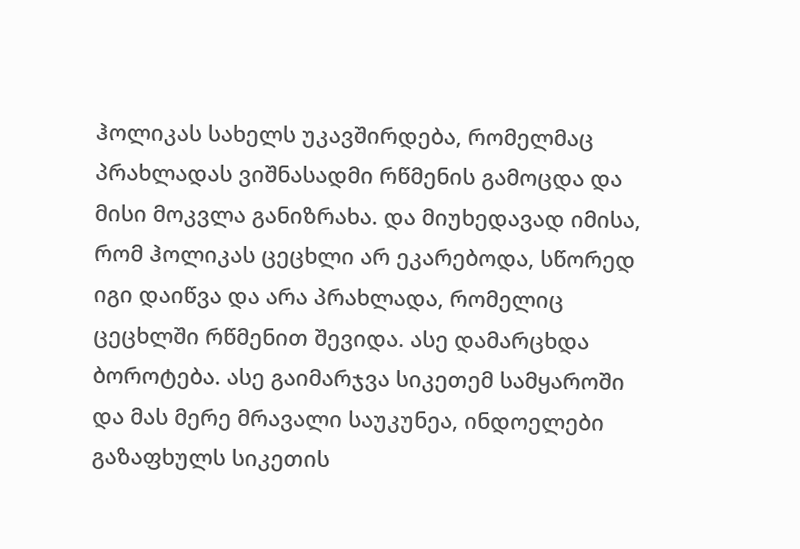ჰოლიკას სახელს უკავშირდება, რომელმაც პრახლადას ვიშნასადმი რწმენის გამოცდა და მისი მოკვლა განიზრახა. და მიუხედავად იმისა, რომ ჰოლიკას ცეცხლი არ ეკარებოდა, სწორედ იგი დაიწვა და არა პრახლადა, რომელიც ცეცხლში რწმენით შევიდა. ასე დამარცხდა ბოროტება. ასე გაიმარჯვა სიკეთემ სამყაროში და მას მერე მრავალი საუკუნეა, ინდოელები გაზაფხულს სიკეთის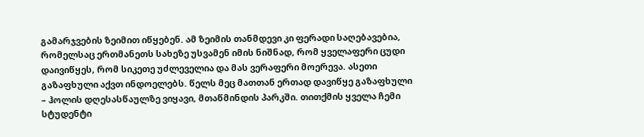გამარჯვების ზეიმით იწყებენ. ამ ზეიმის თანმდევი კი ფერადი საღებავებია, რომელსაც ერთმანეთს სახეზე უსვამენ იმის ნიშნად, რომ ყველაფერი ცუდი დაივიწყეს, რომ სიკეთე უძლეველია და მას ვერაფერი მოერევა. ასეთი გაზაფხული აქვთ ინდოელებს. წელს მეც მათთან ერთად დავიწყე გაზაფხული – ჰოლის დღესასწაულზე ვიყავი, მთაწმინდის პარკში. თითქმის ყველა ჩემი სტუდენტი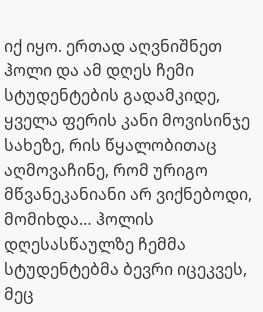იქ იყო. ერთად აღვნიშნეთ ჰოლი და ამ დღეს ჩემი სტუდენტების გადამკიდე, ყველა ფერის კანი მოვისინჯე სახეზე, რის წყალობითაც აღმოვაჩინე, რომ ურიგო მწვანეკანიანი არ ვიქნებოდი, მომიხდა… ჰოლის დღესასწაულზე ჩემმა სტუდენტებმა ბევრი იცეკვეს, მეც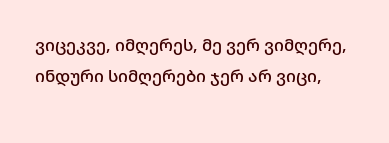ვიცეკვე, იმღერეს, მე ვერ ვიმღერე, ინდური სიმღერები ჯერ არ ვიცი,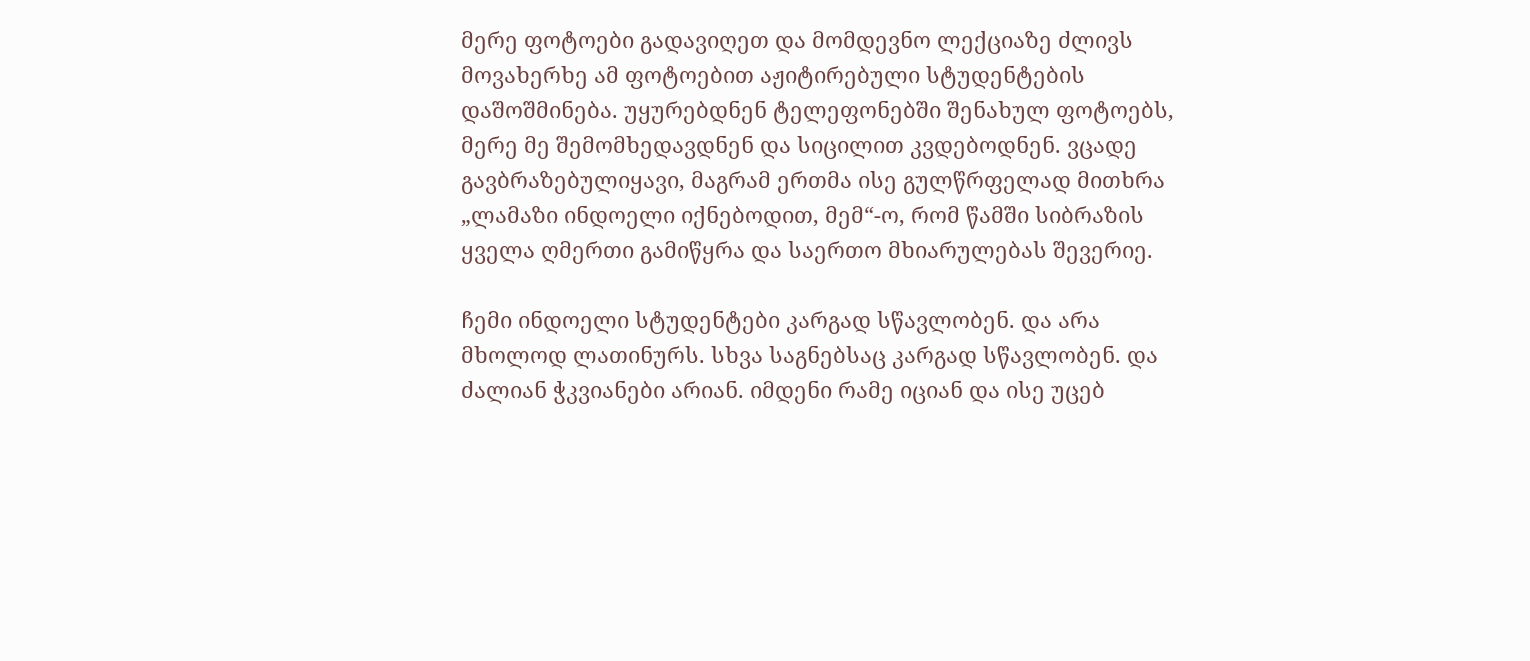მერე ფოტოები გადავიღეთ და მომდევნო ლექციაზე ძლივს მოვახერხე ამ ფოტოებით აჟიტირებული სტუდენტების დაშოშმინება. უყურებდნენ ტელეფონებში შენახულ ფოტოებს, მერე მე შემომხედავდნენ და სიცილით კვდებოდნენ. ვცადე გავბრაზებულიყავი, მაგრამ ერთმა ისე გულწრფელად მითხრა „ლამაზი ინდოელი იქნებოდით, მემ“-ო, რომ წამში სიბრაზის ყველა ღმერთი გამიწყრა და საერთო მხიარულებას შევერიე.

ჩემი ინდოელი სტუდენტები კარგად სწავლობენ. და არა მხოლოდ ლათინურს. სხვა საგნებსაც კარგად სწავლობენ. და ძალიან ჭკვიანები არიან. იმდენი რამე იციან და ისე უცებ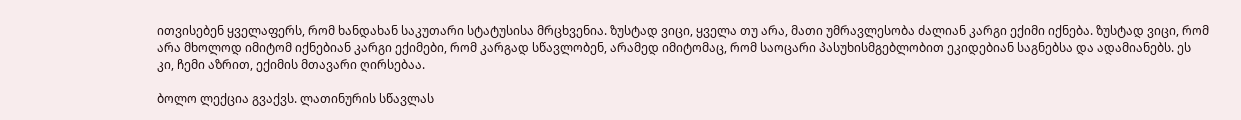ითვისებენ ყველაფერს, რომ ხანდახან საკუთარი სტატუსისა მრცხვენია. ზუსტად ვიცი, ყველა თუ არა, მათი უმრავლესობა ძალიან კარგი ექიმი იქნება. ზუსტად ვიცი, რომ არა მხოლოდ იმიტომ იქნებიან კარგი ექიმები, რომ კარგად სწავლობენ, არამედ იმიტომაც, რომ საოცარი პასუხისმგებლობით ეკიდებიან საგნებსა და ადამიანებს. ეს კი, ჩემი აზრით, ექიმის მთავარი ღირსებაა.

ბოლო ლექცია გვაქვს. ლათინურის სწავლას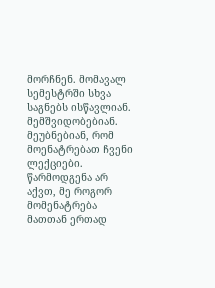მორჩნენ. მომავალ სემესტრში სხვა საგნებს ისწავლიან. მემშვიდობებიან. მეუბნებიან, რომ მოენატრებათ ჩვენი ლექციები. წარმოდგენა არ აქვთ, მე როგორ მომენატრება მათთან ერთად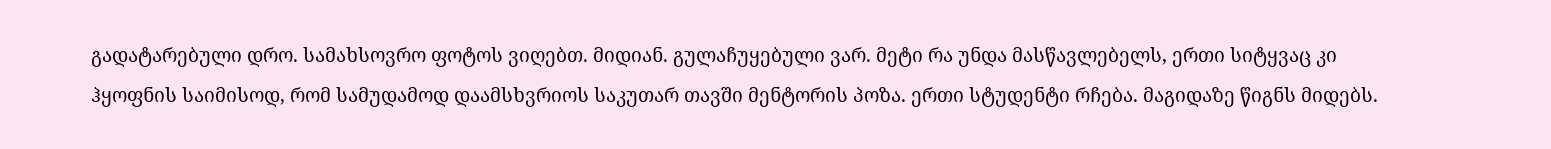გადატარებული დრო. სამახსოვრო ფოტოს ვიღებთ. მიდიან. გულაჩუყებული ვარ. მეტი რა უნდა მასწავლებელს, ერთი სიტყვაც კი ჰყოფნის საიმისოდ, რომ სამუდამოდ დაამსხვრიოს საკუთარ თავში მენტორის პოზა. ერთი სტუდენტი რჩება. მაგიდაზე წიგნს მიდებს.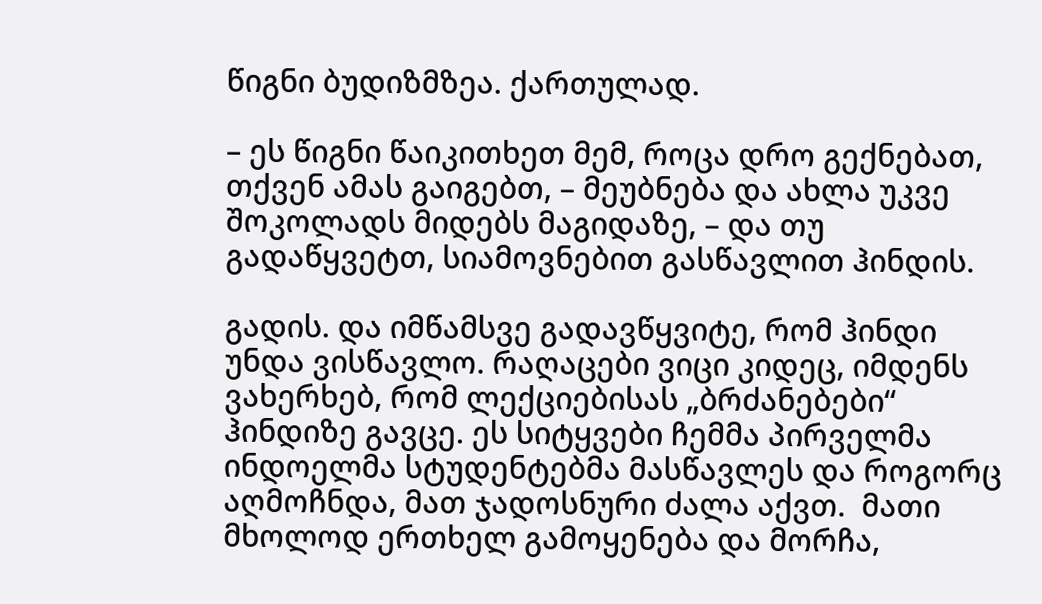წიგნი ბუდიზმზეა. ქართულად.

– ეს წიგნი წაიკითხეთ მემ, როცა დრო გექნებათ, თქვენ ამას გაიგებთ, – მეუბნება და ახლა უკვე შოკოლადს მიდებს მაგიდაზე, – და თუ გადაწყვეტთ, სიამოვნებით გასწავლით ჰინდის.

გადის. და იმწამსვე გადავწყვიტე, რომ ჰინდი უნდა ვისწავლო. რაღაცები ვიცი კიდეც, იმდენს ვახერხებ, რომ ლექციებისას „ბრძანებები“ ჰინდიზე გავცე. ეს სიტყვები ჩემმა პირველმა ინდოელმა სტუდენტებმა მასწავლეს და როგორც აღმოჩნდა, მათ ჯადოსნური ძალა აქვთ.  მათი მხოლოდ ერთხელ გამოყენება და მორჩა,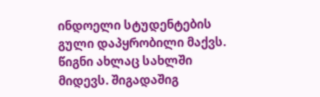ინდოელი სტუდენტების გული დაპყრობილი მაქვს. წიგნი ახლაც სახლში მიდევს. შიგადაშიგ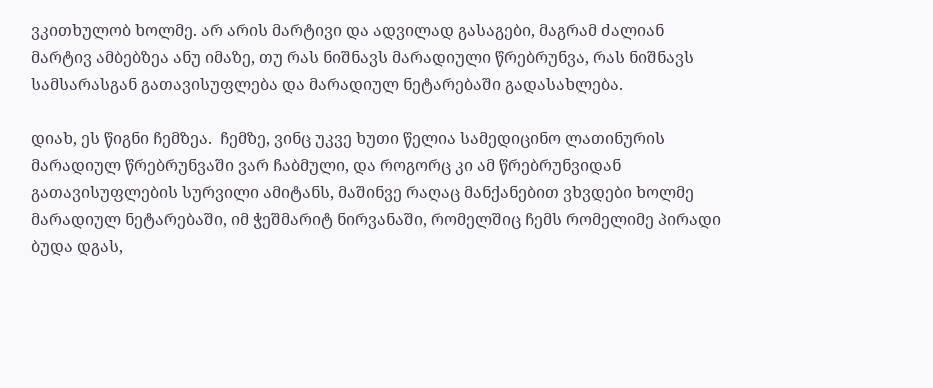ვკითხულობ ხოლმე. არ არის მარტივი და ადვილად გასაგები, მაგრამ ძალიან მარტივ ამბებზეა ანუ იმაზე, თუ რას ნიშნავს მარადიული წრებრუნვა, რას ნიშნავს სამსარასგან გათავისუფლება და მარადიულ ნეტარებაში გადასახლება.

დიახ, ეს წიგნი ჩემზეა.  ჩემზე, ვინც უკვე ხუთი წელია სამედიცინო ლათინურის მარადიულ წრებრუნვაში ვარ ჩაბმული, და როგორც კი ამ წრებრუნვიდან გათავისუფლების სურვილი ამიტანს, მაშინვე რაღაც მანქანებით ვხვდები ხოლმე მარადიულ ნეტარებაში, იმ ჭეშმარიტ ნირვანაში, რომელშიც ჩემს რომელიმე პირადი ბუდა დგას,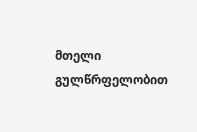მთელი გულწრფელობით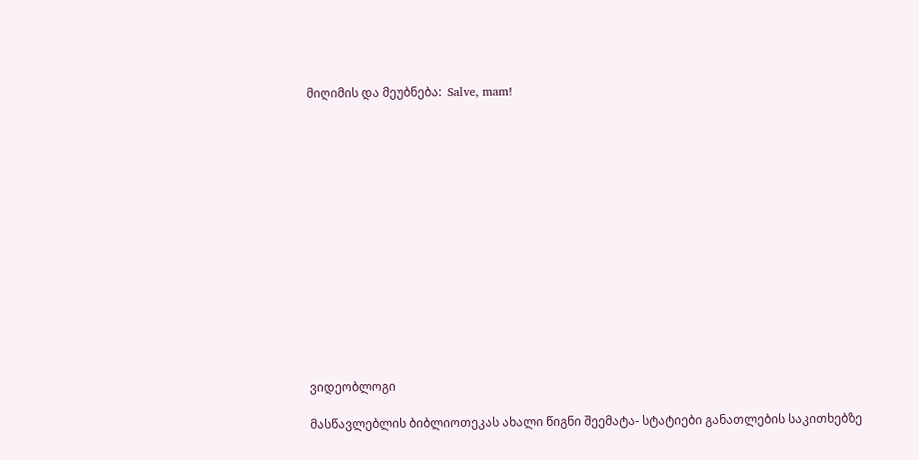მიღიმის და მეუბნება:  Salve, mam!















ვიდეობლოგი

მასწავლებლის ბიბლიოთეკას ახალი წიგნი შეემატა- სტატიები განათლების საკითხებზე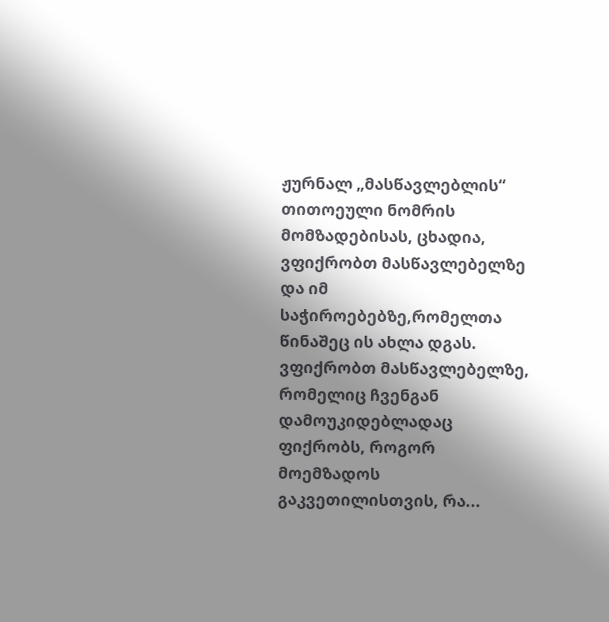ჟურნალ „მასწავლებლის“ თითოეული ნომრის მომზადებისას, ცხადია, ვფიქრობთ მასწავლებელზე და იმ საჭიროებებზე,რომელთა წინაშეც ის ახლა დგას. ვფიქრობთ მასწავლებელზე, რომელიც ჩვენგან დამოუკიდებლადაც ფიქრობს, როგორ მოემზადოს გაკვეთილისთვის, რა...